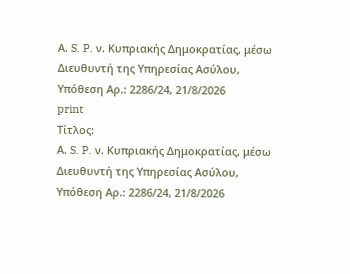Α. S. P. ν. Κυπριακής Δημοκρατίας, μέσω Διευθυντή της Υπηρεσίας Ασύλου, Υπόθεση Αρ.: 2286/24, 21/8/2026
print
Τίτλος:
Α. S. P. ν. Κυπριακής Δημοκρατίας, μέσω Διευθυντή της Υπηρεσίας Ασύλου, Υπόθεση Αρ.: 2286/24, 21/8/2026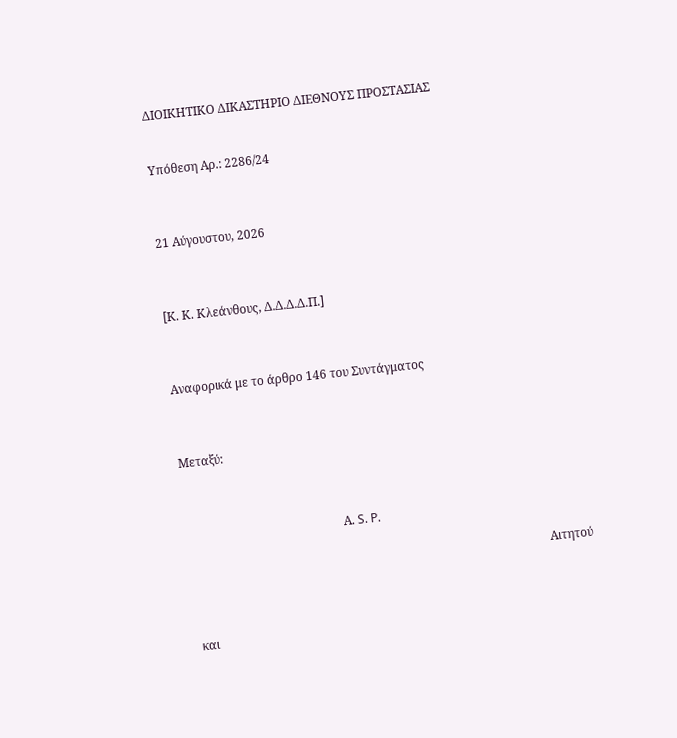ΔΙΟΙΚΗΤΙΚΟ ΔΙΚΑΣΤΗΡΙΟ ΔΙΕΘΝΟΥΣ ΠΡΟΣΤΑΣΙΑΣ


Υπόθεση Αρ.: 2286/24



21 Αύγουστου, 2026



[Κ. Κ. Κλεάνθους, Δ.Δ.Δ.Δ.Π.]



Αναφορικά με το άρθρο 146 του Συντάγματος



Μεταξύ:



                                                     Α. S. P.

                                                                                                                         Αιτητού



  και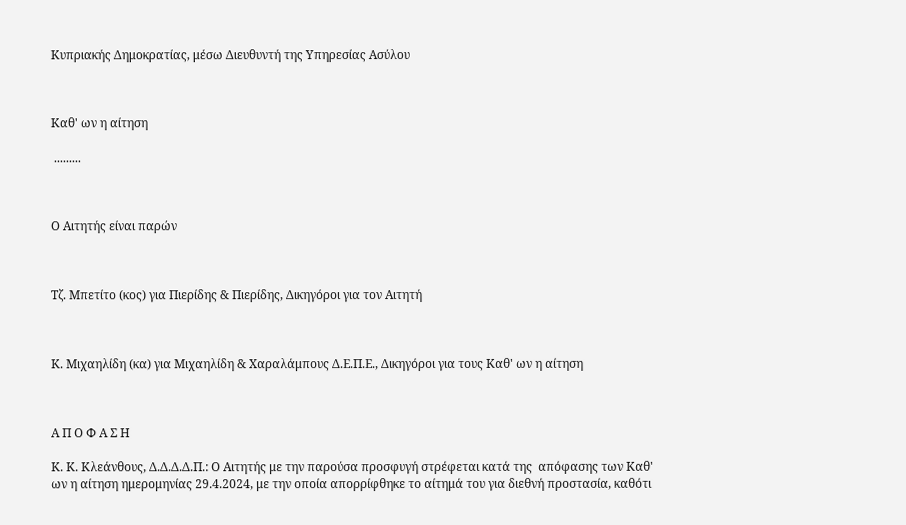Κυπριακής Δημοκρατίας, μέσω Διευθυντή της Υπηρεσίας Ασύλου



Καθ' ων η αίτηση

 .........



Ο Αιτητής είναι παρών



Τζ. Μπετίτο (κος) για Πιερίδης & Πιερίδης, Δικηγόροι για τον Αιτητή



Κ. Μιχαηλίδη (κα) για Μιχαηλίδη & Χαραλάμπους Δ.Ε.Π.Ε., Δικηγόροι για τους Καθ' ων η αίτηση



Α Π Ο Φ Α Σ Η

Κ. Κ. Κλεάνθους, Δ.Δ.Δ.Δ.Π.: Ο Αιτητής με την παρούσα προσφυγή στρέφεται κατά της  απόφασης των Καθ' ων η αίτηση ημερομηνίας 29.4.2024, με την οποία απορρίφθηκε το αίτημά τoυ για διεθνή προστασία, καθότι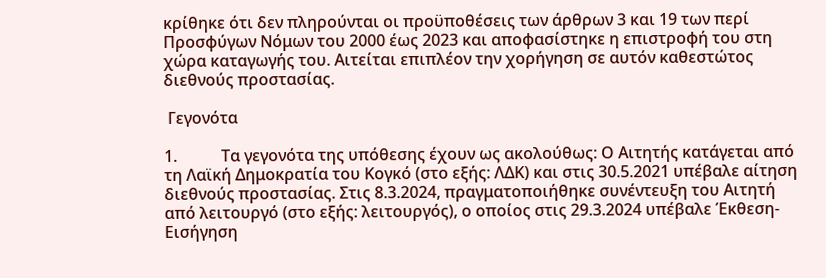κρίθηκε ότι δεν πληρούνται οι προϋποθέσεις των άρθρων 3 και 19 των περί Προσφύγων Νόμων του 2000 έως 2023 και αποφασίστηκε η επιστροφή του στη χώρα καταγωγής του. Αιτείται επιπλέον την χορήγηση σε αυτόν καθεστώτος διεθνούς προστασίας.

 Γεγονότα

1.           Τα γεγονότα της υπόθεσης έχουν ως ακολούθως: Ο Αιτητής κατάγεται από τη Λαϊκή Δημοκρατία του Κογκό (στο εξής: ΛΔΚ) και στις 30.5.2021 υπέβαλε αίτηση διεθνούς προστασίας. Στις 8.3.2024, πραγματοποιήθηκε συνέντευξη του Αιτητή από λειτουργό (στο εξής: λειτουργός), ο οποίος στις 29.3.2024 υπέβαλε Έκθεση-Εισήγηση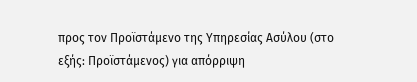προς τον Προϊστάμενο της Υπηρεσίας Ασύλου (στο εξής: Προϊστάμενος) για απόρριψη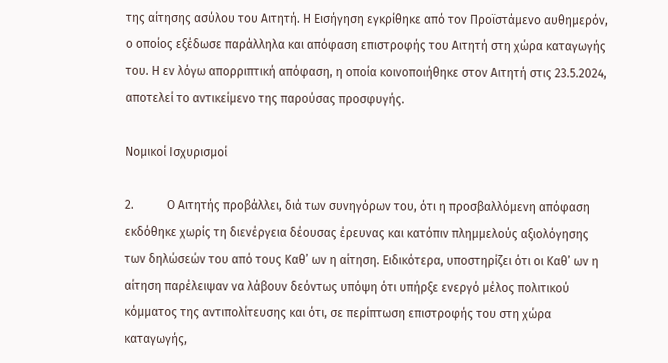της αίτησης ασύλου του Αιτητή. Η Εισήγηση εγκρίθηκε από τον Προϊστάμενο αυθημερόν, ο οποίος εξέδωσε παράλληλα και απόφαση επιστροφής του Αιτητή στη χώρα καταγωγής του. Η εν λόγω απορριπτική απόφαση, η οποία κοινοποιήθηκε στον Αιτητή στις 23.5.2024, αποτελεί το αντικείμενο της παρούσας προσφυγής.

Νομικοί Ισχυρισμοί

2.           Ο Αιτητής προβάλλει, διά των συνηγόρων του, ότι η προσβαλλόμενη απόφαση εκδόθηκε χωρίς τη διενέργεια δέουσας έρευνας και κατόπιν πλημμελούς αξιολόγησης των δηλώσεών του από τους Καθ’ ων η αίτηση. Ειδικότερα, υποστηρίζει ότι οι Καθ’ ων η αίτηση παρέλειψαν να λάβουν δεόντως υπόψη ότι υπήρξε ενεργό μέλος πολιτικού κόμματος της αντιπολίτευσης και ότι, σε περίπτωση επιστροφής του στη χώρα καταγωγής,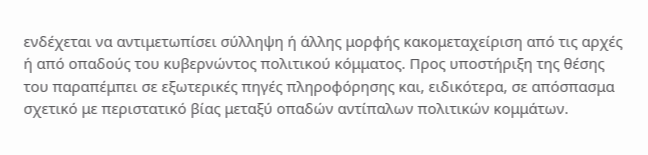ενδέχεται να αντιμετωπίσει σύλληψη ή άλλης μορφής κακομεταχείριση από τις αρχές ή από οπαδούς του κυβερνώντος πολιτικού κόμματος. Προς υποστήριξη της θέσης του παραπέμπει σε εξωτερικές πηγές πληροφόρησης και, ειδικότερα, σε απόσπασμα σχετικό με περιστατικό βίας μεταξύ οπαδών αντίπαλων πολιτικών κομμάτων.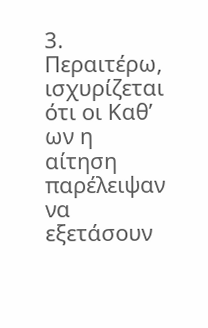3.           Περαιτέρω, ισχυρίζεται ότι οι Καθ’ ων η αίτηση παρέλειψαν να εξετάσουν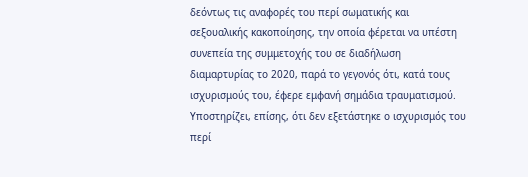δεόντως τις αναφορές του περί σωματικής και σεξουαλικής κακοποίησης, την οποία φέρεται να υπέστη συνεπεία της συμμετοχής του σε διαδήλωση διαμαρτυρίας το 2020, παρά το γεγονός ότι, κατά τους ισχυρισμούς του, έφερε εμφανή σημάδια τραυματισμού. Υποστηρίζει, επίσης, ότι δεν εξετάστηκε ο ισχυρισμός του περί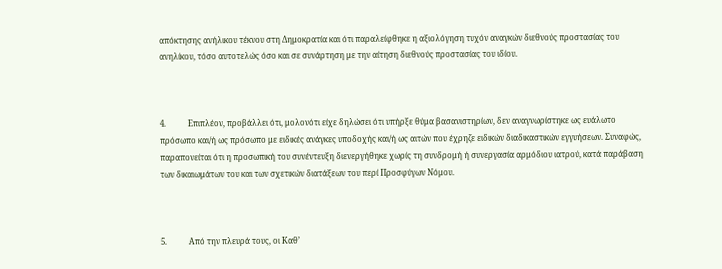απόκτησης ανήλικου τέκνου στη Δημοκρατία και ότι παραλείφθηκε η αξιολόγηση τυχόν αναγκών διεθνούς προστασίας του ανηλίκου, τόσο αυτοτελώς όσο και σε συνάρτηση με την αίτηση διεθνούς προστασίας του ιδίου.



4.           Επιπλέον, προβάλλει ότι, μολονότι είχε δηλώσει ότι υπήρξε θύμα βασανιστηρίων, δεν αναγνωρίστηκε ως ευάλωτο πρόσωπο και/ή ως πρόσωπο με ειδικές ανάγκες υποδοχής και/ή ως αιτών που έχρηζε ειδικών διαδικαστικών εγγυήσεων. Συναφώς, παραπονείται ότι η προσωπική του συνέντευξη διενεργήθηκε χωρίς τη συνδρομή ή συνεργασία αρμόδιου ιατρού, κατά παράβαση των δικαιωμάτων του και των σχετικών διατάξεων του περί Προσφύγων Νόμου.



5.           Από την πλευρά τους, οι Καθ’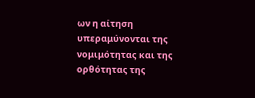ων η αίτηση υπεραμύνονται της νομιμότητας και της ορθότητας της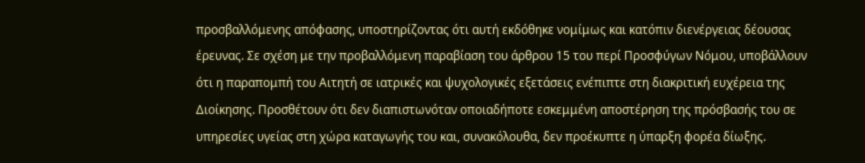προσβαλλόμενης απόφασης, υποστηρίζοντας ότι αυτή εκδόθηκε νομίμως και κατόπιν διενέργειας δέουσας έρευνας. Σε σχέση με την προβαλλόμενη παραβίαση του άρθρου 15 του περί Προσφύγων Νόμου, υποβάλλουν ότι η παραπομπή του Αιτητή σε ιατρικές και ψυχολογικές εξετάσεις ενέπιπτε στη διακριτική ευχέρεια της Διοίκησης. Προσθέτουν ότι δεν διαπιστωνόταν οποιαδήποτε εσκεμμένη αποστέρηση της πρόσβασής του σε υπηρεσίες υγείας στη χώρα καταγωγής του και, συνακόλουθα, δεν προέκυπτε η ύπαρξη φορέα δίωξης.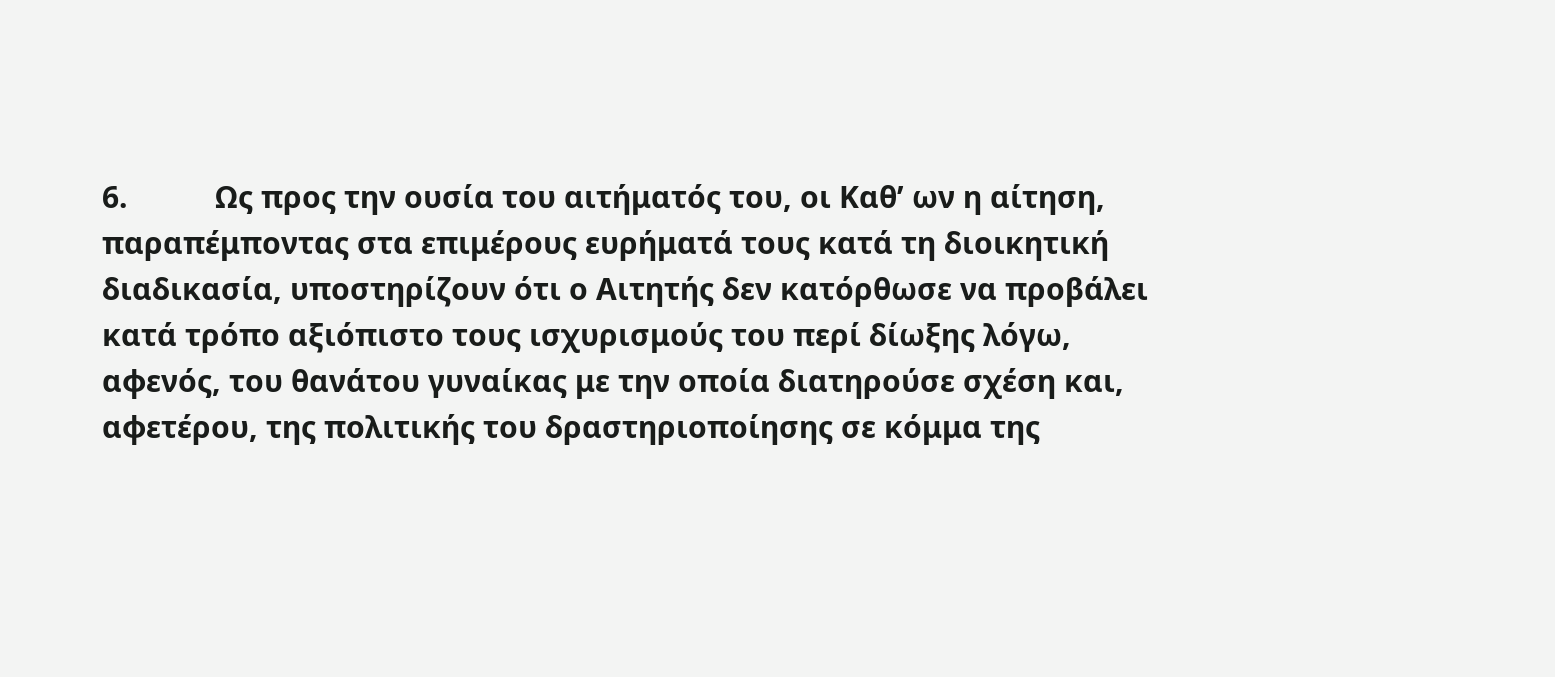6.           Ως προς την ουσία του αιτήματός του, οι Καθ’ ων η αίτηση, παραπέμποντας στα επιμέρους ευρήματά τους κατά τη διοικητική διαδικασία, υποστηρίζουν ότι ο Αιτητής δεν κατόρθωσε να προβάλει κατά τρόπο αξιόπιστο τους ισχυρισμούς του περί δίωξης λόγω, αφενός, του θανάτου γυναίκας με την οποία διατηρούσε σχέση και, αφετέρου, της πολιτικής του δραστηριοποίησης σε κόμμα της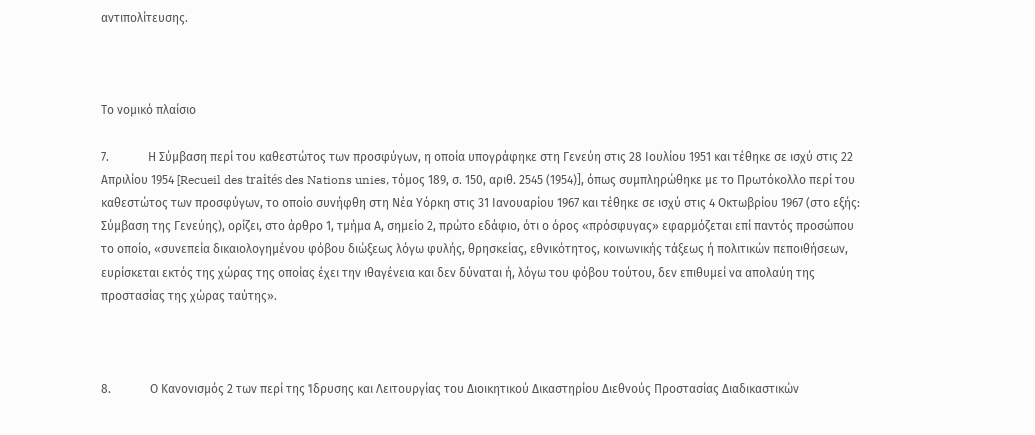αντιπολίτευσης.



Το νομικό πλαίσιο

7.             Η Σύμβαση περί του καθεστώτος των προσφύγων, η οποία υπογράφηκε στη Γενεύη στις 28 Ιουλίου 1951 και τέθηκε σε ισχύ στις 22 Απριλίου 1954 [Recueil des traités des Nations unies, τόμος 189, σ. 150, αριθ. 2545 (1954)], όπως συμπληρώθηκε με το Πρωτόκολλο περί του καθεστώτος των προσφύγων, το οποίο συνήφθη στη Νέα Υόρκη στις 31 Ιανουαρίου 1967 και τέθηκε σε ισχύ στις 4 Οκτωβρίου 1967 (στο εξής: Σύμβαση της Γενεύης), ορίζει, στο άρθρο 1, τμήμα Α, σημείο 2, πρώτο εδάφιο, ότι ο όρος «πρόσφυγας» εφαρμόζεται επί παντός προσώπου το οποίο, «συνεπεία δικαιολογημένου φόβου διώξεως λόγω φυλής, θρησκείας, εθνικότητος, κοινωνικής τάξεως ή πολιτικών πεποιθήσεων, ευρίσκεται εκτός της χώρας της οποίας έχει την ιθαγένεια και δεν δύναται ή, λόγω του φόβου τούτου, δεν επιθυμεί να απολαύη της προστασίας της χώρας ταύτης».



8.             Ο Κανονισμός 2 των περί της Ίδρυσης και Λειτουργίας του Διοικητικού Δικαστηρίου Διεθνούς Προστασίας Διαδικαστικών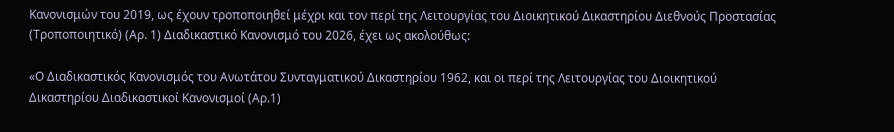Κανονισμών του 2019, ως έχουν τροποποιηθεί μέχρι και τον περί της Λειτουργίας του Διοικητικού Δικαστηρίου Διεθνούς Προστασίας (Τροποποιητικό) (Αρ. 1) Διαδικαστικό Κανονισμό του 2026, έχει ως ακολούθως:

«Ο Διαδικαστικός Κανονισμός του Ανωτάτου Συνταγματικού Δικαστηρίου 1962, και οι περί της Λειτουργίας του Διοικητικού Δικαστηρίου Διαδικαστικοί Κανονισμοί (Αρ.1)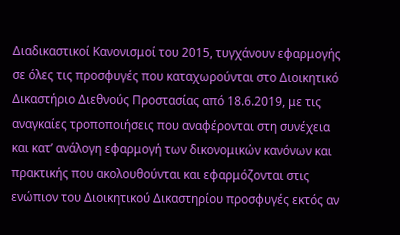Διαδικαστικοί Κανονισμοί του 2015, τυγχάνουν εφαρμογής σε όλες τις προσφυγές που καταχωρούνται στο Διοικητικό Δικαστήριο Διεθνούς Προστασίας από 18.6.2019, με τις αναγκαίες τροποποιήσεις που αναφέρονται στη συνέχεια και κατ’ ανάλογη εφαρμογή των δικονομικών κανόνων και πρακτικής που ακολουθούνται και εφαρμόζονται στις ενώπιον του Διοικητικού Δικαστηρίου προσφυγές εκτός αν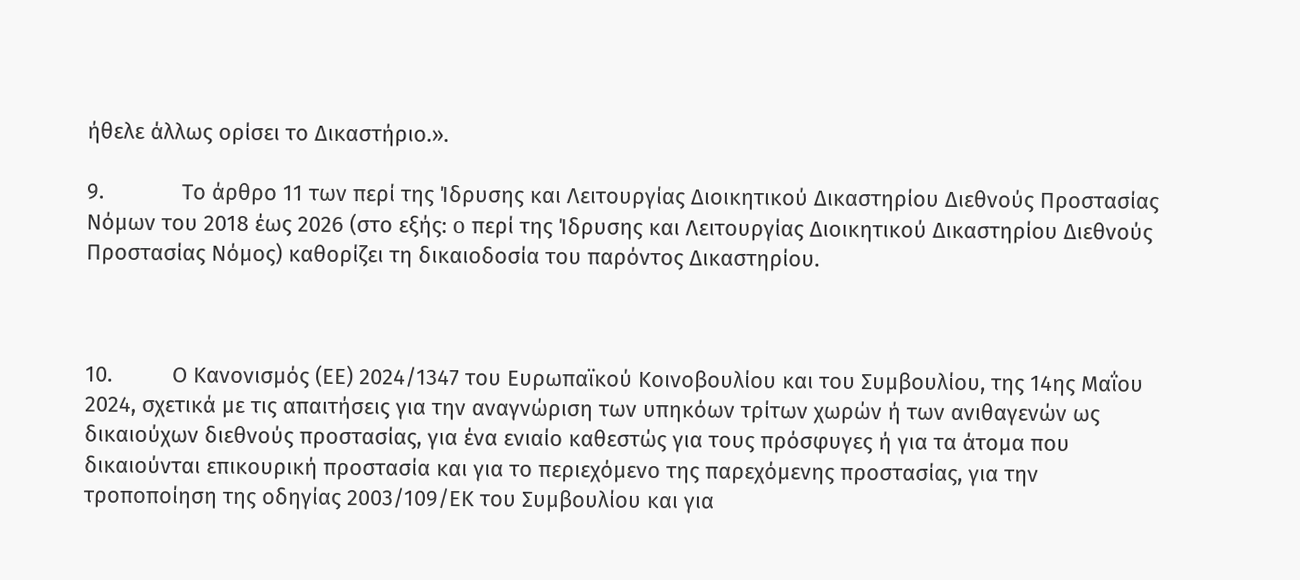ήθελε άλλως ορίσει το Δικαστήριο.».

9.             Το άρθρο 11 των περί της Ίδρυσης και Λειτουργίας Διοικητικού Δικαστηρίου Διεθνούς Προστασίας Νόμων του 2018 έως 2026 (στο εξής: o περί της Ίδρυσης και Λειτουργίας Διοικητικού Δικαστηρίου Διεθνούς Προστασίας Νόμος) καθορίζει τη δικαιοδοσία του παρόντος Δικαστηρίου.



10.          Ο Κανονισμός (ΕΕ) 2024/1347 του Ευρωπαϊκού Κοινοβουλίου και του Συμβουλίου, της 14ης Μαΐου 2024, σχετικά με τις απαιτήσεις για την αναγνώριση των υπηκόων τρίτων χωρών ή των ανιθαγενών ως δικαιούχων διεθνούς προστασίας, για ένα ενιαίο καθεστώς για τους πρόσφυγες ή για τα άτομα που δικαιούνται επικουρική προστασία και για το περιεχόμενο της παρεχόμενης προστασίας, για την τροποποίηση της οδηγίας 2003/109/ΕΚ του Συμβουλίου και για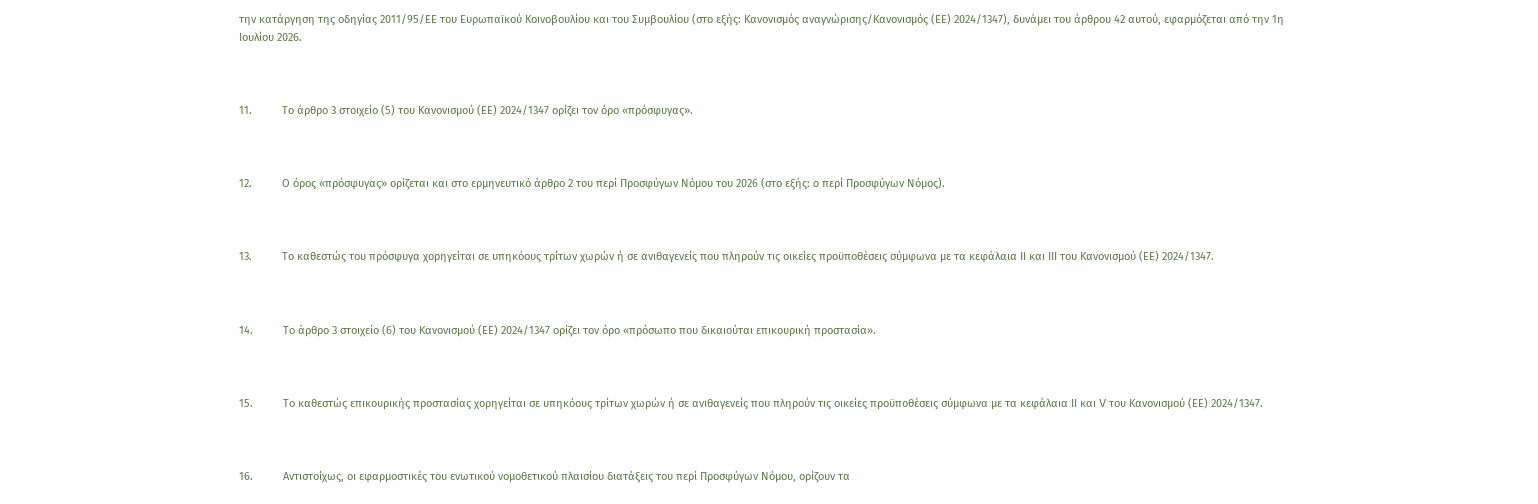την κατάργηση της οδηγίας 2011/95/ΕΕ του Ευρωπαϊκού Κοινοβουλίου και του Συμβουλίου (στο εξής: Κανονισμός αναγνώρισης/Κανονισμός (ΕΕ) 2024/1347), δυνάμει του άρθρου 42 αυτού, εφαρμόζεται από την 1η Ιουλίου 2026.



11.          Το άρθρο 3 στοιχείο (5) του Κανονισμού (ΕΕ) 2024/1347 ορίζει τον όρο «πρόσφυγας».



12.          Ο όρος «πρόσφυγας» ορίζεται και στο ερμηνευτικό άρθρο 2 του περί Προσφύγων Νόμου του 2026 (στο εξής: o περί Προσφύγων Νόμος).



13.          Το καθεστώς του πρόσφυγα χορηγείται σε υπηκόους τρίτων χωρών ή σε ανιθαγενείς που πληρούν τις οικείες προϋποθέσεις σύμφωνα με τα κεφάλαια ΙΙ και ΙΙΙ του Κανονισμού (ΕΕ) 2024/1347.



14.          Το άρθρο 3 στοιχείο (6) του Κανονισμού (ΕΕ) 2024/1347 ορίζει τον όρο «πρόσωπο που δικαιούται επικουρική προστασία».



15.          Το καθεστώς επικουρικής προστασίας χορηγείται σε υπηκόους τρίτων χωρών ή σε ανιθαγενείς που πληρούν τις οικείες προϋποθέσεις σύμφωνα με τα κεφάλαια ΙΙ και V του Κανονισμού (ΕΕ) 2024/1347.



16.          Αντιστοίχως, οι εφαρμοστικές του ενωτικού νομοθετικού πλαισίου διατάξεις του περί Προσφύγων Νόμου, ορίζουν τα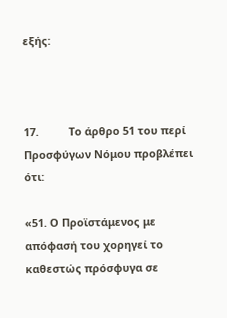εξής:



17.          Το άρθρο 51 του περί Προσφύγων Νόμου προβλέπει ότι:

«51. Ο Προϊστάμενος με απόφασή του χορηγεί το καθεστώς πρόσφυγα σε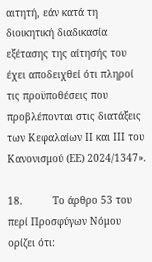αιτητή, εάν κατά τη διοικητική διαδικασία εξέτασης της αίτησής του έχει αποδειχθεί ότι πληροί τις προϋποθέσεις που προβλέπονται στις διατάξεις των Κεφαλαίων ΙΙ και ΙΙΙ του Κανονισμού (ΕΕ) 2024/1347».

18.          Το άρθρο 53 του περί Προσφύγων Νόμου ορίζει ότι: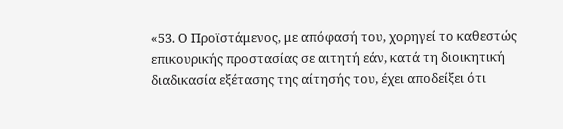«53. Ο Προϊστάμενος, με απόφασή του, χορηγεί το καθεστώς επικουρικής προστασίας σε αιτητή εάν, κατά τη διοικητική διαδικασία εξέτασης της αίτησής του, έχει αποδείξει ότι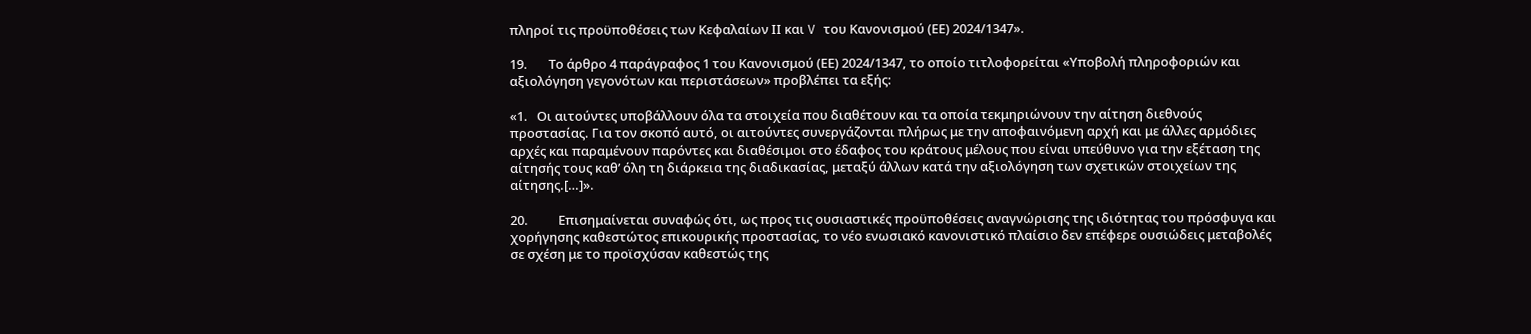πληροί τις προϋποθέσεις των Κεφαλαίων ΙΙ και V του Κανονισμού (ΕΕ) 2024/1347».

19.       Το άρθρο 4 παράγραφος 1 του Κανονισμού (ΕΕ) 2024/1347, το οποίο τιτλοφορείται «Υποβολή πληροφοριών και αξιολόγηση γεγονότων και περιστάσεων» προβλέπει τα εξής:

«1.   Οι αιτούντες υποβάλλουν όλα τα στοιχεία που διαθέτουν και τα οποία τεκμηριώνουν την αίτηση διεθνούς προστασίας. Για τον σκοπό αυτό, οι αιτούντες συνεργάζονται πλήρως με την αποφαινόμενη αρχή και με άλλες αρμόδιες αρχές και παραμένουν παρόντες και διαθέσιμοι στο έδαφος του κράτους μέλους που είναι υπεύθυνο για την εξέταση της αίτησής τους καθ’ όλη τη διάρκεια της διαδικασίας, μεταξύ άλλων κατά την αξιολόγηση των σχετικών στοιχείων της αίτησης.[…]».

20.          Επισημαίνεται συναφώς ότι, ως προς τις ουσιαστικές προϋποθέσεις αναγνώρισης της ιδιότητας του πρόσφυγα και χορήγησης καθεστώτος επικουρικής προστασίας, το νέο ενωσιακό κανονιστικό πλαίσιο δεν επέφερε ουσιώδεις μεταβολές σε σχέση με το προϊσχύσαν καθεστώς της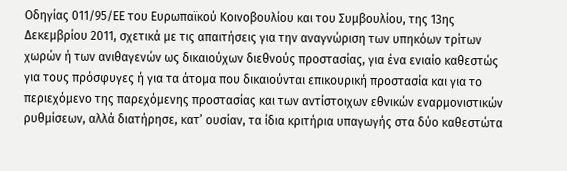Οδηγίας 011/95/ΕΕ του Ευρωπαϊκού Κοινοβουλίου και του Συμβουλίου, της 13ης Δεκεμβρίου 2011, σχετικά με τις απαιτήσεις για την αναγνώριση των υπηκόων τρίτων χωρών ή των ανιθαγενών ως δικαιούχων διεθνούς προστασίας, για ένα ενιαίο καθεστώς για τους πρόσφυγες ή για τα άτομα που δικαιούνται επικουρική προστασία και για το περιεχόμενο της παρεχόμενης προστασίας και των αντίστοιχων εθνικών εναρμονιστικών ρυθμίσεων, αλλά διατήρησε, κατ’ ουσίαν, τα ίδια κριτήρια υπαγωγής στα δύο καθεστώτα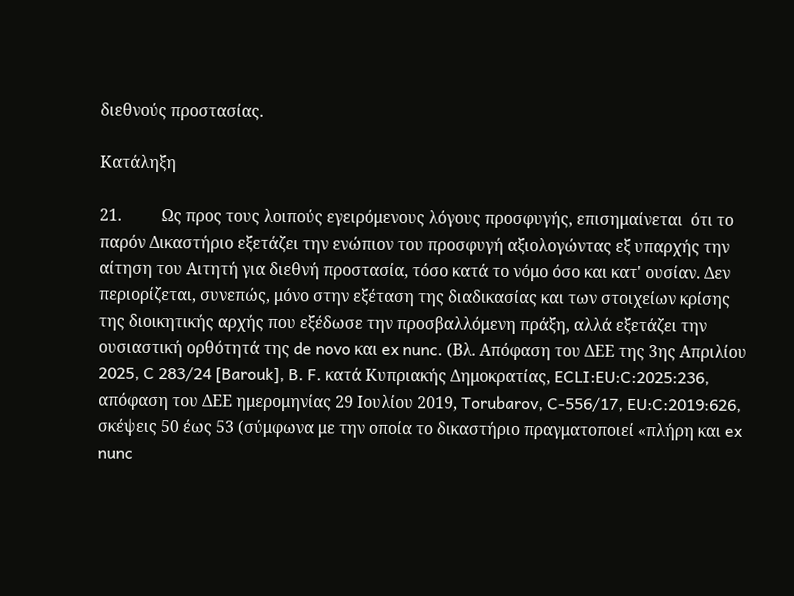διεθνούς προστασίας.

Κατάληξη

21.          Ως προς τους λοιπούς εγειρόμενους λόγους προσφυγής, επισημαίνεται  ότι το παρόν Δικαστήριο εξετάζει την ενώπιον του προσφυγή αξιολογώντας εξ υπαρχής την αίτηση του Αιτητή για διεθνή προστασία, τόσο κατά το νόμο όσο και κατ' ουσίαν. Δεν περιορίζεται, συνεπώς, μόνο στην εξέταση της διαδικασίας και των στοιχείων κρίσης της διοικητικής αρχής που εξέδωσε την προσβαλλόμενη πράξη, αλλά εξετάζει την ουσιαστική ορθότητά της de novo και ex nunc. (Βλ. Απόφαση του ΔΕΕ της 3ης Απριλίου 2025, C 283/24 [Barouk], B. F. κατά Κυπριακής Δημοκρατίας, ECLI:EU:C:2025:236, απόφαση του ΔΕΕ ημερομηνίας 29 Ιουλίου 2019, Torubarov, C-556/17, EU:C:2019:626, σκέψεις 50 έως 53 (σύμφωνα με την οποία το δικαστήριο πραγματοποιεί «πλήρη και ex nunc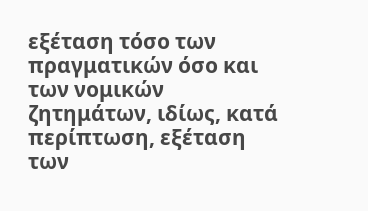εξέταση τόσο των πραγματικών όσο και των νομικών ζητημάτων, ιδίως, κατά περίπτωση, εξέταση των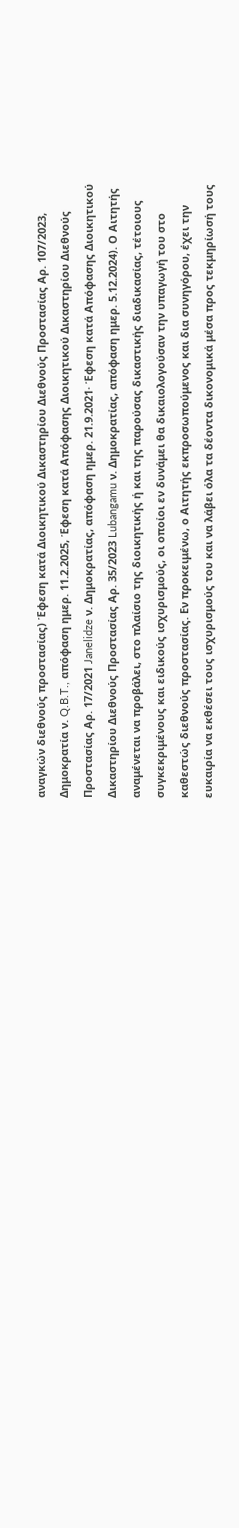αναγκών διεθνούς προστασίας) Έφεση κατά Διοικητικού Δικαστηρίου Διεθνούς Προστασίας Aρ. 107/2023, Δημοκρατία ν. Q.B.T., απόφαση ημερ. 11.2.2025, Έφεση κατά Απόφασης Διοικητικού Δικαστηρίου Διεθνούς Προστασίας Αρ. 17/2021 Janelidze ν. Δημοκρατίας, απόφαση ημερ. 21.9.2021· Έφεση κατά Απόφασης Διοικητικού Δικαστηρίου Διεθνούς Προστασίας Αρ. 35/2023 Lubangamu ν. Δημοκρατίας, απόφαση ημερ. 5.12.2024). Ο Αιτητής αναμένεται να προβάλει, στο πλαίσιο της διοικητικής ή και της παρούσας δικαστικής διαδικασίας, τέτοιους συγκεκριμένους και ειδικούς ισχυρισμούς, οι οποίοι εν δυνάμει θα δικαιολογούσαν την υπαγωγή του στο καθεστώς διεθνούς προστασίας. Εν προκειμένω, ο Αιτητής εκπροσωπούμενος και δια συνηγόρου, έχει την ευκαιρία να εκθέσει τους ισχυρισμούς του και να λάβει όλα τα δέοντα δικονομικά μέσα προς τεκμηρίωσή τους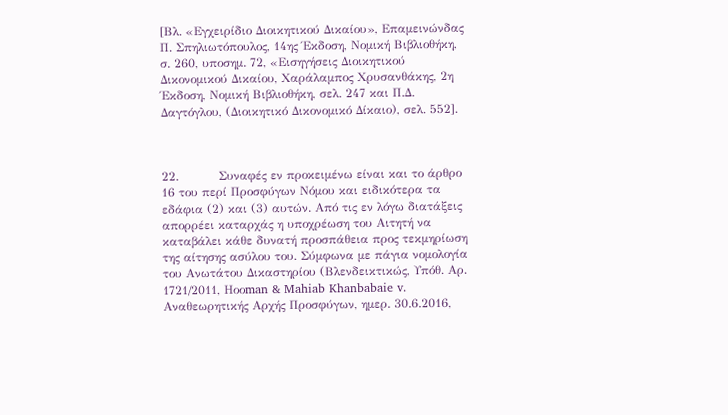[Βλ. «Εγχειρίδιο Διοικητικού Δικαίου», Επαμεινώνδας Π. Σπηλιωτόπουλος, 14ης Έκδοση, Νομική Βιβλιοθήκη, σ. 260, υποσημ. 72, «Εισηγήσεις Διοικητικού Δικονομικού Δικαίου, Χαράλαμπος Χρυσανθάκης, 2η Έκδοση, Νομική Βιβλιοθήκη, σελ. 247 και Π.Δ. Δαγτόγλου, (Διοικητικό Δικονομικό Δίκαιο), σελ. 552].



22.          Συναφές εν προκειμένω είναι και το άρθρο 16 του περί Προσφύγων Νόμου και ειδικότερα τα εδάφια (2) και (3) αυτών. Από τις εν λόγω διατάξεις απορρέει καταρχάς η υποχρέωση του Αιτητή να καταβάλει κάθε δυνατή προσπάθεια προς τεκμηρίωση της αίτησης ασύλου του. Σύμφωνα με πάγια νομολογία του Ανωτάτου Δικαστηρίου (Βλενδεικτικώς, Υπόθ. Αρ. 1721/2011, Ηοοman & Mahiab Khanbabaie v. Aναθεωρητικής Αρχής Προσφύγων, ημερ. 30.6.2016,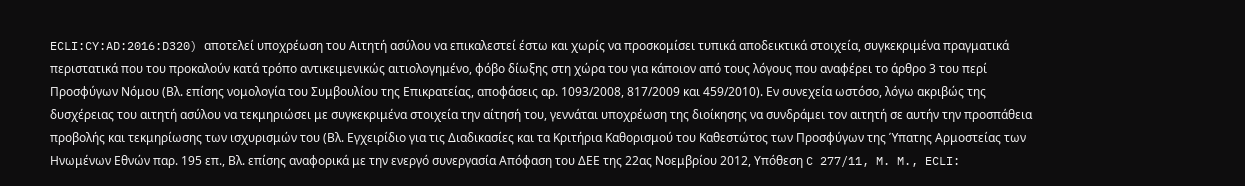ECLI:CY:AD:2016:D320) αποτελεί υποχρέωση του Αιτητή ασύλου να επικαλεστεί έστω και χωρίς να προσκομίσει τυπικά αποδεικτικά στοιχεία, συγκεκριμένα πραγματικά περιστατικά που του προκαλούν κατά τρόπο αντικειμενικώς αιτιολογημένο, φόβο δίωξης στη χώρα του για κάποιον από τους λόγους που αναφέρει το άρθρο 3 του περί Προσφύγων Νόμου (Βλ. επίσης νομολογία του Συμβουλίου της Επικρατείας, αποφάσεις αρ. 1093/2008, 817/2009 και 459/2010). Εν συνεχεία ωστόσο, λόγω ακριβώς της δυσχέρειας του αιτητή ασύλου να τεκμηριώσει με συγκεκριμένα στοιχεία την αίτησή του, γεννάται υποχρέωση της διοίκησης να συνδράμει τον αιτητή σε αυτήν την προσπάθεια προβολής και τεκμηρίωσης των ισχυρισμών του (Βλ. Εγχειρίδιο για τις Διαδικασίες και τα Κριτήρια Καθορισμού του Καθεστώτος των Προσφύγων της Ύπατης Αρμοστείας των Ηνωμένων Εθνών παρ. 195 επ., Βλ. επίσης αναφορικά με την ενεργό συνεργασία Απόφαση του ΔΕΕ της 22ας Νοεμβρίου 2012, Υπόθεση C 277/11, M. M., ECLI: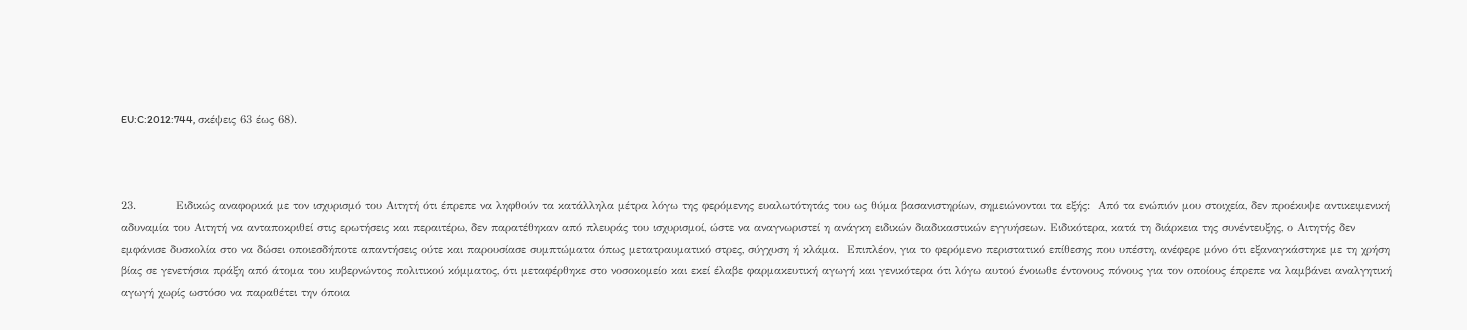EU:C:2012:744, σκέψεις 63 έως 68).



23.          Ειδικώς αναφορικά με τον ισχυρισμό του Αιτητή ότι έπρεπε να ληφθούν τα κατάλληλα μέτρα λόγω της φερόμενης ευαλωτότητάς του ως θύμα βασανιστηρίων, σημειώνονται τα εξής:  Από τα ενώπιόν μου στοιχεία, δεν προέκυψε αντικειμενική αδυναμία του Αιτητή να ανταποκριθεί στις ερωτήσεις και περαιτέρω, δεν παρατέθηκαν από πλευράς του ισχυρισμοί, ώστε να αναγνωριστεί η ανάγκη ειδικών διαδικαστικών εγγυήσεων. Ειδικότερα, κατά τη διάρκεια της συνέντευξης, ο Αιτητής δεν εμφάνισε δυσκολία στο να δώσει οποιεσδήποτε απαντήσεις ούτε και παρουσίασε συμπτώματα όπως μετατραυματικό στρες, σύγχυση ή κλάμα.  Επιπλέον, για το φερόμενο περιστατικό επίθεσης που υπέστη, ανέφερε μόνο ότι εξαναγκάστηκε με τη χρήση βίας σε γενετήσια πράξη από άτομα του κυβερνώντος πολιτικού κόμματος, ότι μεταφέρθηκε στο νοσοκομείο και εκεί έλαβε φαρμακευτική αγωγή και γενικότερα ότι λόγω αυτού ένοιωθε έντονους πόνους για τον οποίους έπρεπε να λαμβάνει αναλγητική αγωγή χωρίς ωστόσο να παραθέτει την όποια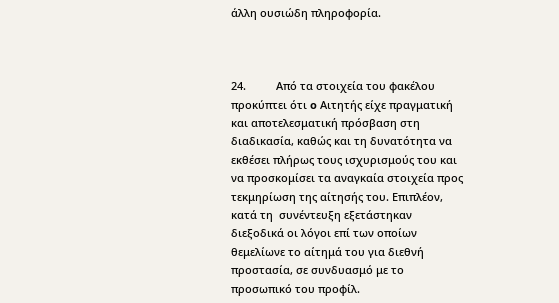άλλη ουσιώδη πληροφορία.



24.          Από τα στοιχεία του φακέλου προκύπτει ότι o Αιτητής είχε πραγματική και αποτελεσματική πρόσβαση στη διαδικασία, καθώς και τη δυνατότητα να εκθέσει πλήρως τους ισχυρισμούς του και να προσκομίσει τα αναγκαία στοιχεία προς τεκμηρίωση της αίτησής του. Επιπλέον, κατά τη  συνέντευξη εξετάστηκαν διεξοδικά οι λόγοι επί των οποίων θεμελίωνε το αίτημά του για διεθνή προστασία, σε συνδυασμό με το προσωπικό του προφίλ.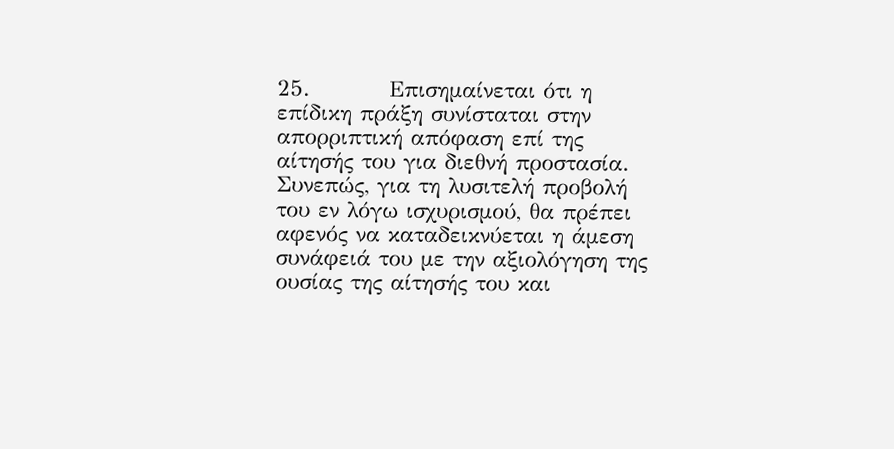25.          Επισημαίνεται ότι η επίδικη πράξη συνίσταται στην απορριπτική απόφαση επί της αίτησής του για διεθνή προστασία. Συνεπώς, για τη λυσιτελή προβολή του εν λόγω ισχυρισμού, θα πρέπει αφενός να καταδεικνύεται η άμεση συνάφειά του με την αξιολόγηση της ουσίας της αίτησής του και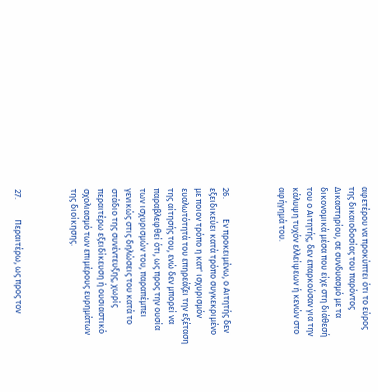αφετέρου να προκύπτει ότι το εύρος της δικαιοδοσίας του παρόντος Δικαστηρίου, σε συνδυασμό με τα δικονομικά μέσα που είχε στη διάθεσή του ο Αιτητής, δεν επαρκούσαν για την κάλυψη τυχόν ελλείψεων ή κενών στο αφήγημά του.



26.          Εν προκειμένω, ο Αιτητής δεν εξειδικεύει κατά τρόπο συγκεκριμένο με ποιον τρόπο η κατ' ισχυρισμόν ευαλωτότητά του επηρεάζει την εξέταση της αίτησής του, ενώ δεν μπορεί να παραβλεφθεί ότι, ως προς την ουσία των ισχυρισμών του, παραπέμπει γενικώς στις δηλώσεις του κατά το στάδιο της συνέντευξης, χωρίς περαιτέρω εξειδίκευση ή ουσιαστικό σχολιασμό των επιμέρους ευρημάτων της διοίκησης.



27.          Περαιτέρω, ως προς τον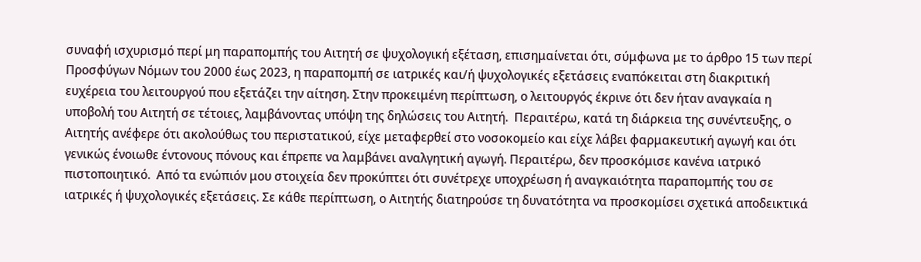συναφή ισχυρισμό περί μη παραπομπής του Αιτητή σε ψυχολογική εξέταση, επισημαίνεται ότι, σύμφωνα με το άρθρο 15 των περί Προσφύγων Νόμων του 2000 έως 2023, η παραπομπή σε ιατρικές και/ή ψυχολογικές εξετάσεις εναπόκειται στη διακριτική ευχέρεια του λειτουργού που εξετάζει την αίτηση. Στην προκειμένη περίπτωση, ο λειτουργός έκρινε ότι δεν ήταν αναγκαία η υποβολή του Αιτητή σε τέτοιες, λαμβάνοντας υπόψη της δηλώσεις του Αιτητή.  Περαιτέρω, κατά τη διάρκεια της συνέντευξης, ο Αιτητής ανέφερε ότι ακολούθως του περιστατικού, είχε μεταφερθεί στο νοσοκομείο και είχε λάβει φαρμακευτική αγωγή και ότι γενικώς ένοιωθε έντονους πόνους και έπρεπε να λαμβάνει αναλγητική αγωγή. Περαιτέρω, δεν προσκόμισε κανένα ιατρικό πιστοποιητικό.  Από τα ενώπιόν μου στοιχεία δεν προκύπτει ότι συνέτρεχε υποχρέωση ή αναγκαιότητα παραπομπής του σε ιατρικές ή ψυχολογικές εξετάσεις. Σε κάθε περίπτωση, ο Αιτητής διατηρούσε τη δυνατότητα να προσκομίσει σχετικά αποδεικτικά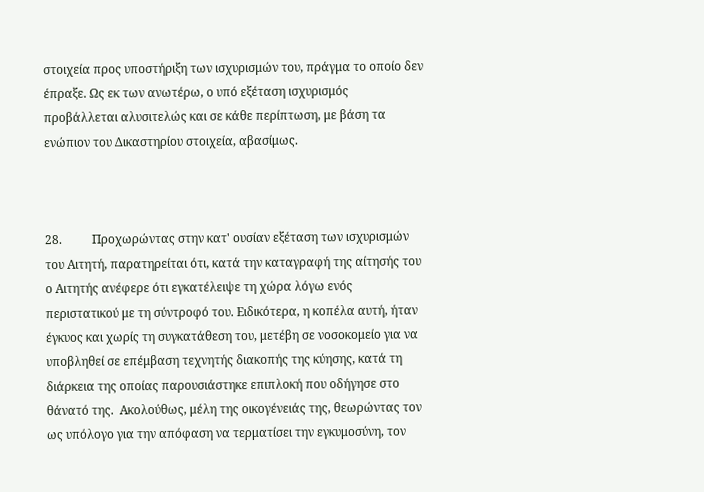στοιχεία προς υποστήριξη των ισχυρισμών του, πράγμα το οποίο δεν έπραξε. Ως εκ των ανωτέρω, ο υπό εξέταση ισχυρισμός προβάλλεται αλυσιτελώς και σε κάθε περίπτωση, με βάση τα ενώπιον του Δικαστηρίου στοιχεία, αβασίμως.



28.          Προχωρώντας στην κατ' ουσίαν εξέταση των ισχυρισμών του Αιτητή, παρατηρείται ότι, κατά την καταγραφή της αίτησής του ο Αιτητής ανέφερε ότι εγκατέλειψε τη χώρα λόγω ενός περιστατικού με τη σύντροφό του. Ειδικότερα, η κοπέλα αυτή, ήταν έγκυος και χωρίς τη συγκατάθεση του, μετέβη σε νοσοκομείο για να υποβληθεί σε επέμβαση τεχνητής διακοπής της κύησης, κατά τη διάρκεια της οποίας παρουσιάστηκε επιπλοκή που οδήγησε στο θάνατό της.  Ακολούθως, μέλη της οικογένειάς της, θεωρώντας τον ως υπόλογο για την απόφαση να τερματίσει την εγκυμοσύνη, τον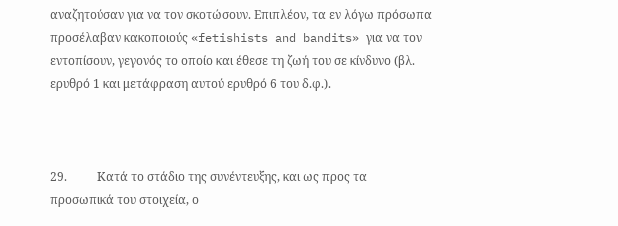αναζητούσαν για να τον σκοτώσουν. Επιπλέον, τα εν λόγω πρόσωπα προσέλαβαν κακοποιούς «fetishists and bandits» για να τον εντοπίσουν, γεγονός το οποίο και έθεσε τη ζωή του σε κίνδυνο (βλ. ερυθρό 1 και μετάφραση αυτού ερυθρό 6 του δ.φ.).



29.          Κατά το στάδιο της συνέντευξης, και ως προς τα προσωπικά του στοιχεία, ο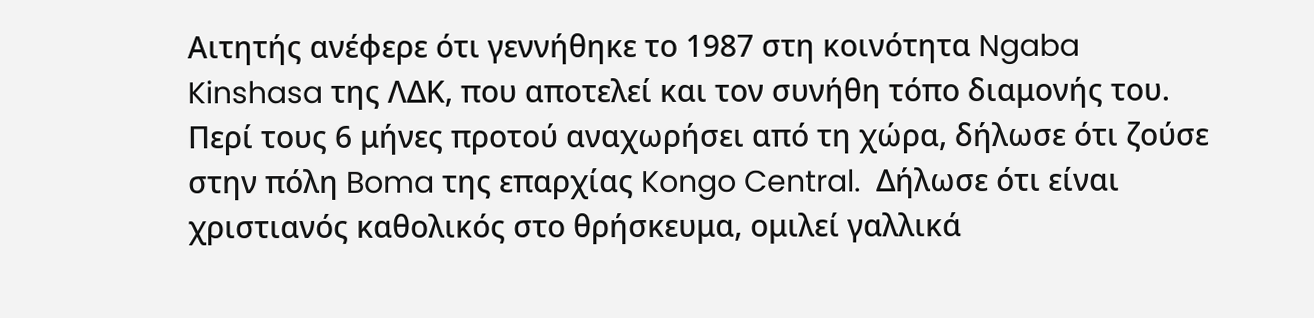Αιτητής ανέφερε ότι γεννήθηκε το 1987 στη κοινότητα Ngaba Kinshasa της ΛΔΚ, που αποτελεί και τον συνήθη τόπο διαμονής του. Περί τους 6 μήνες προτού αναχωρήσει από τη χώρα, δήλωσε ότι ζούσε στην πόλη Boma της επαρχίας Kongo Central.  Δήλωσε ότι είναι χριστιανός καθολικός στο θρήσκευμα, ομιλεί γαλλικά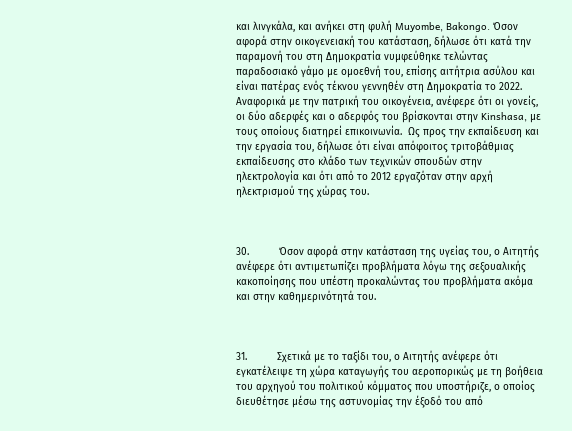και λινγκάλα, και ανήκει στη φυλή Muyombe, Bakongo. Όσον αφορά στην οικογενειακή του κατάσταση, δήλωσε ότι κατά την παραμονή του στη Δημοκρατία νυμφεύθηκε τελώντας παραδοσιακό γάμο με ομοεθνή του, επίσης αιτήτρια ασύλου και είναι πατέρας ενός τέκνου γεννηθέν στη Δημοκρατία το 2022.  Αναφορικά με την πατρική του οικογένεια, ανέφερε ότι οι γονείς, οι δύο αδερφές και ο αδερφός του βρίσκονται στην Kinshasa, με τους οποίους διατηρεί επικοινωνία.  Ως προς την εκπαίδευση και την εργασία του, δήλωσε ότι είναι απόφοιτος τριτοβάθμιας εκπαίδευσης στο κλάδο των τεχνικών σπουδών στην ηλεκτρολογία και ότι από το 2012 εργαζόταν στην αρχή ηλεκτρισμού της χώρας του.



30.          Όσον αφορά στην κατάσταση της υγείας του, ο Αιτητής ανέφερε ότι αντιμετωπίζει προβλήματα λόγω της σεξουαλικής κακοποίησης που υπέστη προκαλώντας του προβλήματα ακόμα και στην καθημερινότητά του.



31.          Σχετικά με το ταξίδι του, ο Αιτητής ανέφερε ότι εγκατέλειψε τη χώρα καταγωγής του αεροπορικώς με τη βοήθεια του αρχηγού του πολιτικού κόμματος που υποστήριζε, ο οποίος διευθέτησε μέσω της αστυνομίας την έξοδό του από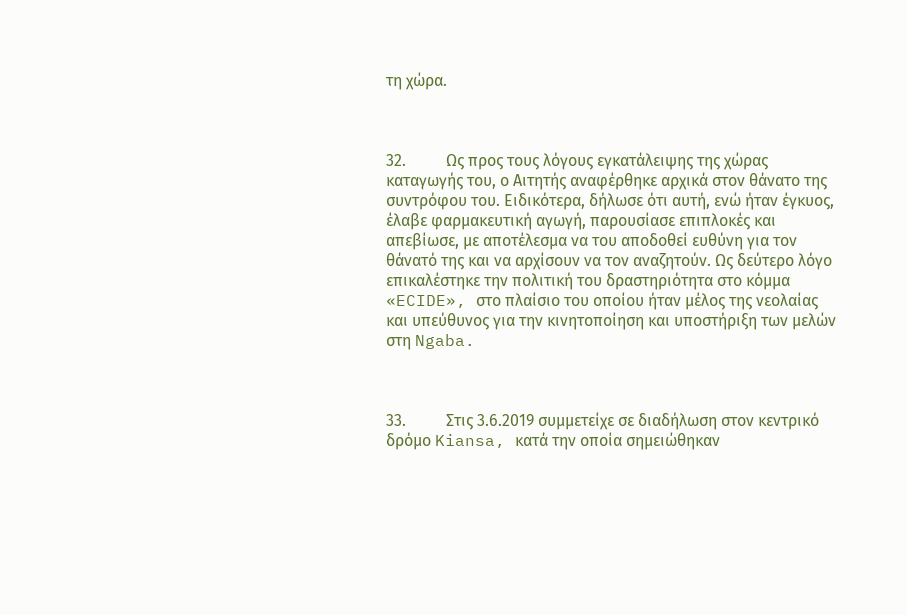τη χώρα.



32.          Ως προς τους λόγους εγκατάλειψης της χώρας καταγωγής του, ο Αιτητής αναφέρθηκε αρχικά στον θάνατο της συντρόφου του. Ειδικότερα, δήλωσε ότι αυτή, ενώ ήταν έγκυος, έλαβε φαρμακευτική αγωγή, παρουσίασε επιπλοκές και απεβίωσε, με αποτέλεσμα να του αποδοθεί ευθύνη για τον θάνατό της και να αρχίσουν να τον αναζητούν. Ως δεύτερο λόγο επικαλέστηκε την πολιτική του δραστηριότητα στο κόμμα «ECIDE», στο πλαίσιο του οποίου ήταν μέλος της νεολαίας και υπεύθυνος για την κινητοποίηση και υποστήριξη των μελών στη Ngaba.



33.          Στις 3.6.2019 συμμετείχε σε διαδήλωση στον κεντρικό δρόμο Kiansa, κατά την οποία σημειώθηκαν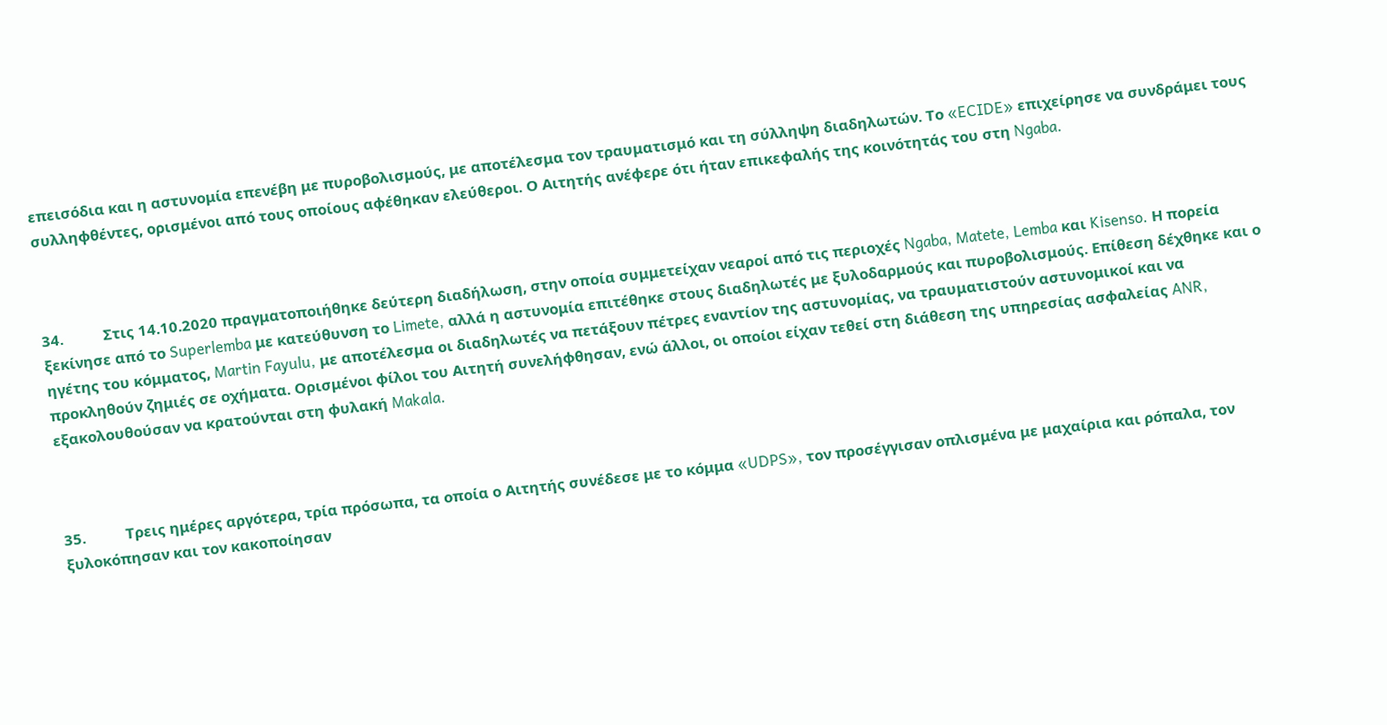επεισόδια και η αστυνομία επενέβη με πυροβολισμούς, με αποτέλεσμα τον τραυματισμό και τη σύλληψη διαδηλωτών. Το «ECIDE» επιχείρησε να συνδράμει τους συλληφθέντες, ορισμένοι από τους οποίους αφέθηκαν ελεύθεροι. Ο Αιτητής ανέφερε ότι ήταν επικεφαλής της κοινότητάς του στη Ngaba.



34.          Στις 14.10.2020 πραγματοποιήθηκε δεύτερη διαδήλωση, στην οποία συμμετείχαν νεαροί από τις περιοχές Ngaba, Matete, Lemba και Kisenso. Η πορεία ξεκίνησε από το Superlemba με κατεύθυνση το Limete, αλλά η αστυνομία επιτέθηκε στους διαδηλωτές με ξυλοδαρμούς και πυροβολισμούς. Επίθεση δέχθηκε και ο ηγέτης του κόμματος, Martin Fayulu, με αποτέλεσμα οι διαδηλωτές να πετάξουν πέτρες εναντίον της αστυνομίας, να τραυματιστούν αστυνομικοί και να προκληθούν ζημιές σε οχήματα. Ορισμένοι φίλοι του Αιτητή συνελήφθησαν, ενώ άλλοι, οι οποίοι είχαν τεθεί στη διάθεση της υπηρεσίας ασφαλείας ANR, εξακολουθούσαν να κρατούνται στη φυλακή Makala.



35.          Τρεις ημέρες αργότερα, τρία πρόσωπα, τα οποία ο Αιτητής συνέδεσε με το κόμμα «UDPS», τον προσέγγισαν οπλισμένα με μαχαίρια και ρόπαλα, τον ξυλοκόπησαν και τον κακοποίησαν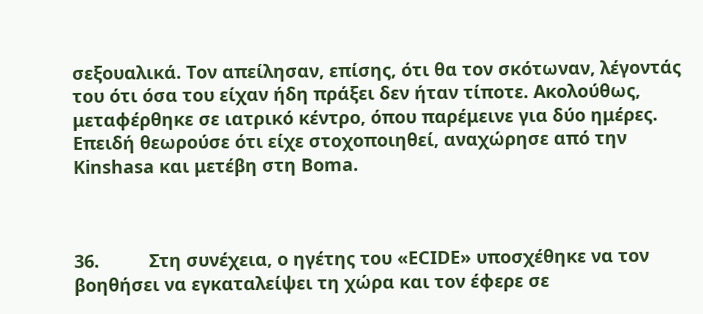σεξουαλικά. Τον απείλησαν, επίσης, ότι θα τον σκότωναν, λέγοντάς του ότι όσα του είχαν ήδη πράξει δεν ήταν τίποτε. Ακολούθως, μεταφέρθηκε σε ιατρικό κέντρο, όπου παρέμεινε για δύο ημέρες. Επειδή θεωρούσε ότι είχε στοχοποιηθεί, αναχώρησε από την Kinshasa και μετέβη στη Boma.



36.          Στη συνέχεια, ο ηγέτης του «ECIDE» υποσχέθηκε να τον βοηθήσει να εγκαταλείψει τη χώρα και τον έφερε σε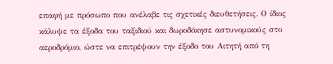επαφή με πρόσωπο που ανέλαβε τις σχετικές διευθετήσεις. Ο ίδιος κάλυψε τα έξοδα του ταξιδιού και δωροδόκησε αστυνομικούς στο αεροδρόμιο, ώστε να επιτρέψουν την έξοδο του Αιτητή από τη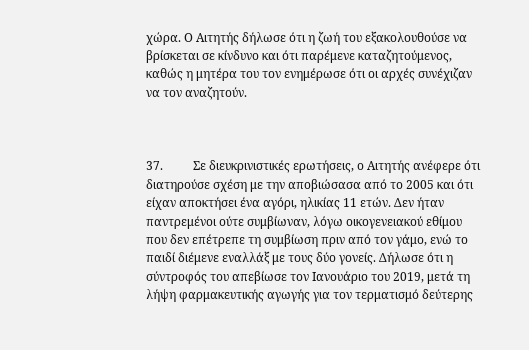χώρα. Ο Αιτητής δήλωσε ότι η ζωή του εξακολουθούσε να βρίσκεται σε κίνδυνο και ότι παρέμενε καταζητούμενος, καθώς η μητέρα του τον ενημέρωσε ότι οι αρχές συνέχιζαν να τον αναζητούν.



37.          Σε διευκρινιστικές ερωτήσεις, ο Αιτητής ανέφερε ότι διατηρούσε σχέση με την αποβιώσασα από το 2005 και ότι είχαν αποκτήσει ένα αγόρι, ηλικίας 11 ετών. Δεν ήταν παντρεμένοι ούτε συμβίωναν, λόγω οικογενειακού εθίμου που δεν επέτρεπε τη συμβίωση πριν από τον γάμο, ενώ το παιδί διέμενε εναλλάξ με τους δύο γονείς. Δήλωσε ότι η σύντροφός του απεβίωσε τον Ιανουάριο του 2019, μετά τη λήψη φαρμακευτικής αγωγής για τον τερματισμό δεύτερης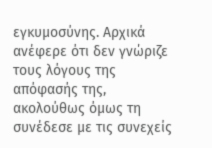εγκυμοσύνης. Αρχικά ανέφερε ότι δεν γνώριζε τους λόγους της απόφασής της, ακολούθως όμως τη συνέδεσε με τις συνεχείς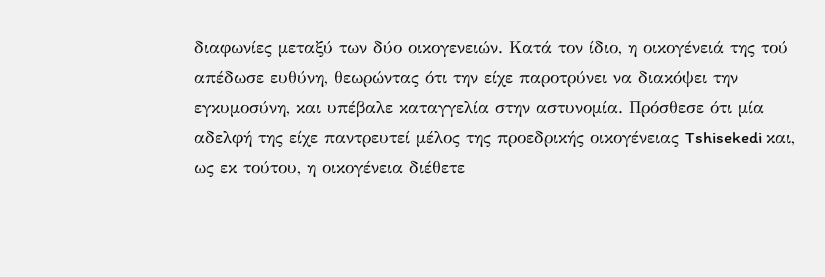διαφωνίες μεταξύ των δύο οικογενειών. Κατά τον ίδιο, η οικογένειά της τού απέδωσε ευθύνη, θεωρώντας ότι την είχε παροτρύνει να διακόψει την εγκυμοσύνη, και υπέβαλε καταγγελία στην αστυνομία. Πρόσθεσε ότι μία αδελφή της είχε παντρευτεί μέλος της προεδρικής οικογένειας Tshisekedi και, ως εκ τούτου, η οικογένεια διέθετε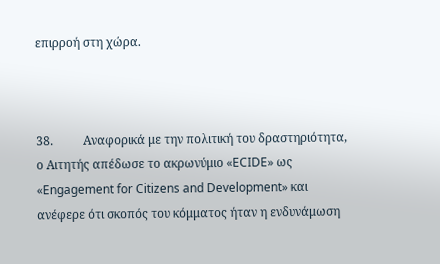επιρροή στη χώρα.



38.          Αναφορικά με την πολιτική του δραστηριότητα, ο Αιτητής απέδωσε το ακρωνύμιο «ECIDE» ως «Engagement for Citizens and Development» και ανέφερε ότι σκοπός του κόμματος ήταν η ενδυνάμωση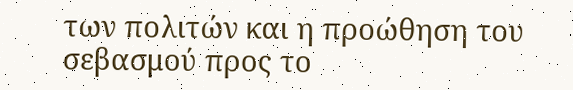των πολιτών και η προώθηση του σεβασμού προς το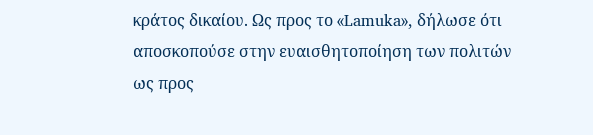κράτος δικαίου. Ως προς το «Lamuka», δήλωσε ότι αποσκοπούσε στην ευαισθητοποίηση των πολιτών ως προς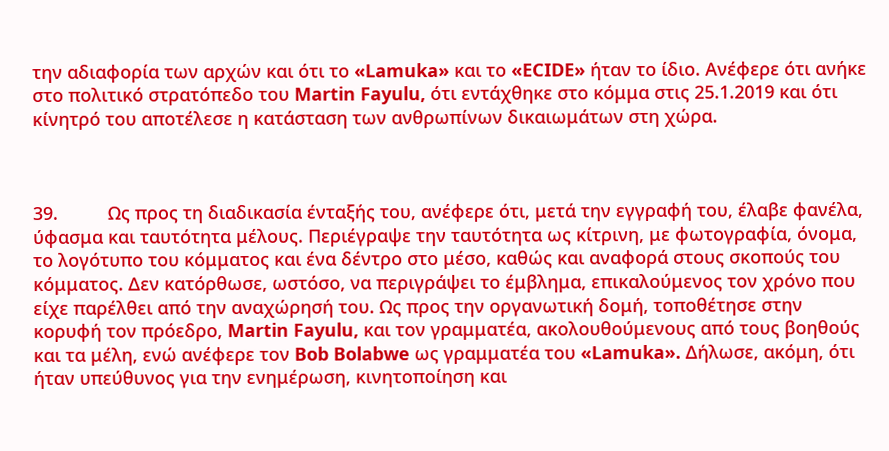την αδιαφορία των αρχών και ότι το «Lamuka» και το «ECIDE» ήταν το ίδιο. Ανέφερε ότι ανήκε στο πολιτικό στρατόπεδο του Martin Fayulu, ότι εντάχθηκε στο κόμμα στις 25.1.2019 και ότι κίνητρό του αποτέλεσε η κατάσταση των ανθρωπίνων δικαιωμάτων στη χώρα.



39.          Ως προς τη διαδικασία ένταξής του, ανέφερε ότι, μετά την εγγραφή του, έλαβε φανέλα, ύφασμα και ταυτότητα μέλους. Περιέγραψε την ταυτότητα ως κίτρινη, με φωτογραφία, όνομα, το λογότυπο του κόμματος και ένα δέντρο στο μέσο, καθώς και αναφορά στους σκοπούς του κόμματος. Δεν κατόρθωσε, ωστόσο, να περιγράψει το έμβλημα, επικαλούμενος τον χρόνο που είχε παρέλθει από την αναχώρησή του. Ως προς την οργανωτική δομή, τοποθέτησε στην κορυφή τον πρόεδρο, Martin Fayulu, και τον γραμματέα, ακολουθούμενους από τους βοηθούς και τα μέλη, ενώ ανέφερε τον Bob Bolabwe ως γραμματέα του «Lamuka». Δήλωσε, ακόμη, ότι ήταν υπεύθυνος για την ενημέρωση, κινητοποίηση και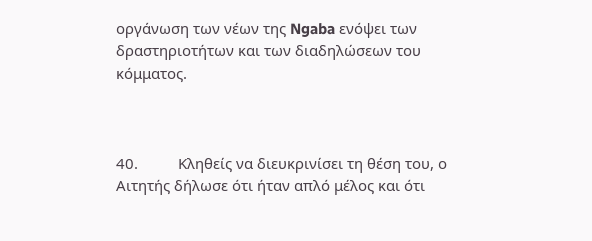οργάνωση των νέων της Ngaba ενόψει των δραστηριοτήτων και των διαδηλώσεων του κόμματος.



40.          Κληθείς να διευκρινίσει τη θέση του, ο Αιτητής δήλωσε ότι ήταν απλό μέλος και ότι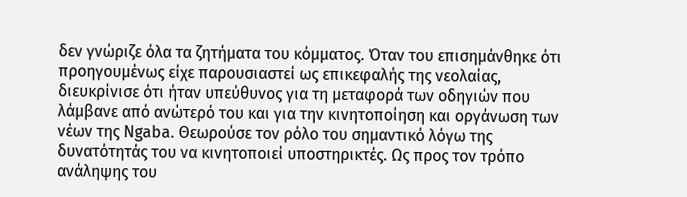δεν γνώριζε όλα τα ζητήματα του κόμματος. Όταν του επισημάνθηκε ότι προηγουμένως είχε παρουσιαστεί ως επικεφαλής της νεολαίας, διευκρίνισε ότι ήταν υπεύθυνος για τη μεταφορά των οδηγιών που λάμβανε από ανώτερό του και για την κινητοποίηση και οργάνωση των νέων της Ngaba. Θεωρούσε τον ρόλο του σημαντικό λόγω της δυνατότητάς του να κινητοποιεί υποστηρικτές. Ως προς τον τρόπο ανάληψης του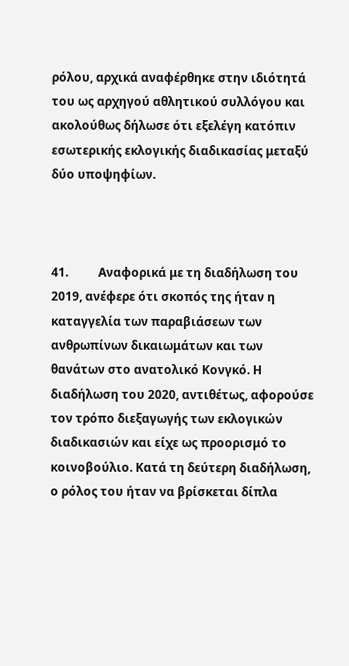ρόλου, αρχικά αναφέρθηκε στην ιδιότητά του ως αρχηγού αθλητικού συλλόγου και ακολούθως δήλωσε ότι εξελέγη κατόπιν εσωτερικής εκλογικής διαδικασίας μεταξύ δύο υποψηφίων.



41.          Αναφορικά με τη διαδήλωση του 2019, ανέφερε ότι σκοπός της ήταν η καταγγελία των παραβιάσεων των ανθρωπίνων δικαιωμάτων και των θανάτων στο ανατολικό Κονγκό. Η διαδήλωση του 2020, αντιθέτως, αφορούσε τον τρόπο διεξαγωγής των εκλογικών διαδικασιών και είχε ως προορισμό το κοινοβούλιο. Κατά τη δεύτερη διαδήλωση, ο ρόλος του ήταν να βρίσκεται δίπλα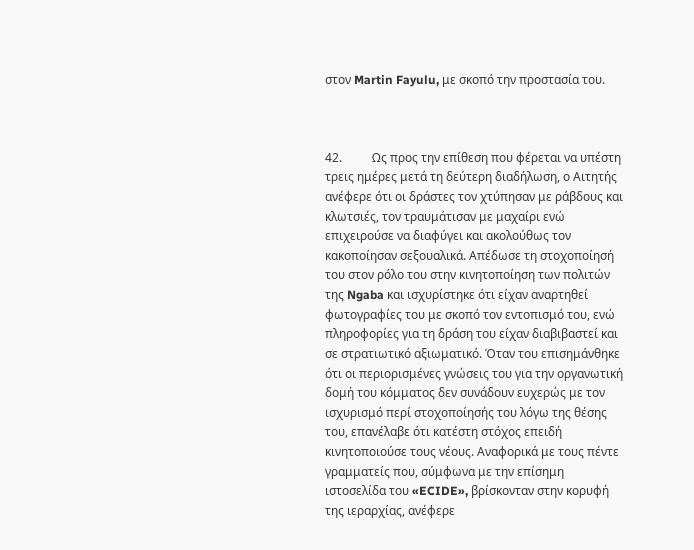στον Martin Fayulu, με σκοπό την προστασία του.



42.          Ως προς την επίθεση που φέρεται να υπέστη τρεις ημέρες μετά τη δεύτερη διαδήλωση, ο Αιτητής ανέφερε ότι οι δράστες τον χτύπησαν με ράβδους και κλωτσιές, τον τραυμάτισαν με μαχαίρι ενώ επιχειρούσε να διαφύγει και ακολούθως τον κακοποίησαν σεξουαλικά. Απέδωσε τη στοχοποίησή του στον ρόλο του στην κινητοποίηση των πολιτών της Ngaba και ισχυρίστηκε ότι είχαν αναρτηθεί φωτογραφίες του με σκοπό τον εντοπισμό του, ενώ πληροφορίες για τη δράση του είχαν διαβιβαστεί και σε στρατιωτικό αξιωματικό. Όταν του επισημάνθηκε ότι οι περιορισμένες γνώσεις του για την οργανωτική δομή του κόμματος δεν συνάδουν ευχερώς με τον ισχυρισμό περί στοχοποίησής του λόγω της θέσης του, επανέλαβε ότι κατέστη στόχος επειδή κινητοποιούσε τους νέους. Αναφορικά με τους πέντε γραμματείς που, σύμφωνα με την επίσημη ιστοσελίδα του «ECIDE», βρίσκονταν στην κορυφή της ιεραρχίας, ανέφερε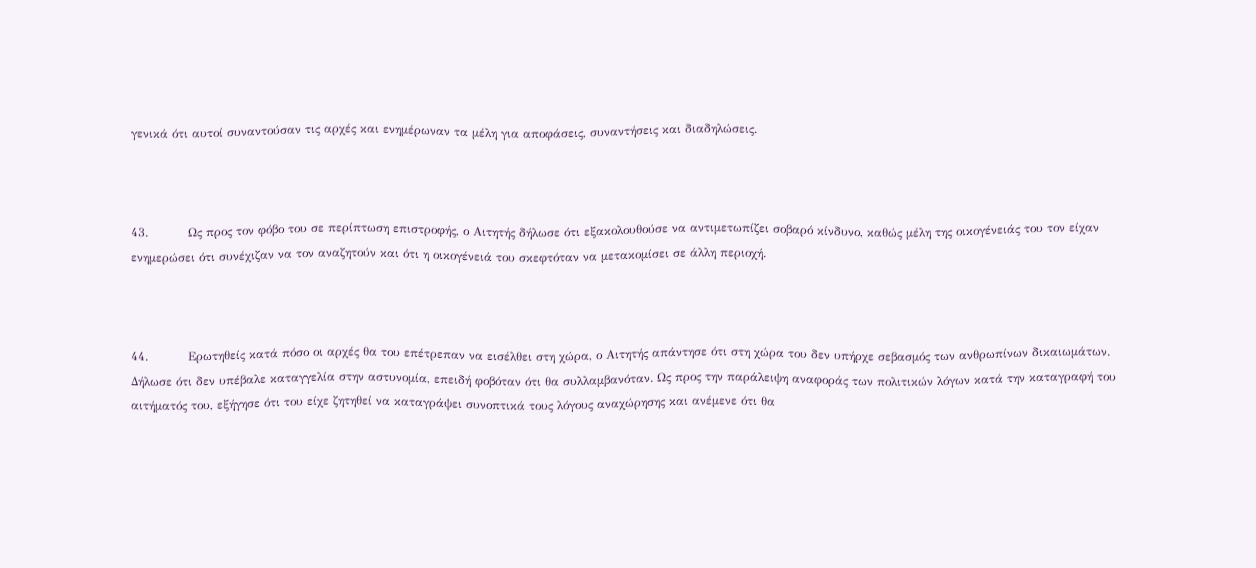γενικά ότι αυτοί συναντούσαν τις αρχές και ενημέρωναν τα μέλη για αποφάσεις, συναντήσεις και διαδηλώσεις.



43.          Ως προς τον φόβο του σε περίπτωση επιστροφής, ο Αιτητής δήλωσε ότι εξακολουθούσε να αντιμετωπίζει σοβαρό κίνδυνο, καθώς μέλη της οικογένειάς του τον είχαν ενημερώσει ότι συνέχιζαν να τον αναζητούν και ότι η οικογένειά του σκεφτόταν να μετακομίσει σε άλλη περιοχή.



44.          Ερωτηθείς κατά πόσο οι αρχές θα του επέτρεπαν να εισέλθει στη χώρα, ο Αιτητής απάντησε ότι στη χώρα του δεν υπήρχε σεβασμός των ανθρωπίνων δικαιωμάτων. Δήλωσε ότι δεν υπέβαλε καταγγελία στην αστυνομία, επειδή φοβόταν ότι θα συλλαμβανόταν. Ως προς την παράλειψη αναφοράς των πολιτικών λόγων κατά την καταγραφή του αιτήματός του, εξήγησε ότι του είχε ζητηθεί να καταγράψει συνοπτικά τους λόγους αναχώρησης και ανέμενε ότι θα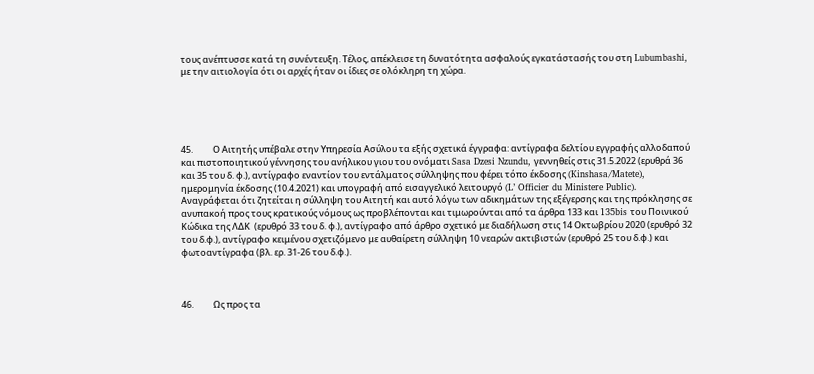τους ανέπτυσσε κατά τη συνέντευξη. Τέλος, απέκλεισε τη δυνατότητα ασφαλούς εγκατάστασής του στη Lubumbashi, με την αιτιολογία ότι οι αρχές ήταν οι ίδιες σε ολόκληρη τη χώρα.





45.          Ο Αιτητής υπέβαλε στην Υπηρεσία Ασύλου τα εξής σχετικά έγγραφα: αντίγραφα δελτίου εγγραφής αλλοδαπού και πιστοποιητικού γέννησης του ανήλικου γιου του ονόματι Sasa Dzesi Nzundu, γεννηθείς στις 31.5.2022 (ερυθρά 36 και 35 του δ. φ.), αντίγραφο εναντίον του εντάλματος σύλληψης που φέρει τόπο έκδοσης (Kinshasa/Matete), ημερομηνία έκδοσης (10.4.2021) και υπογραφή από εισαγγελικό λειτουργό (L’ Officier du Ministere Public).  Αναγράφεται ότι ζητείται η σύλληψη του Αιτητή και αυτό λόγω των αδικημάτων της εξέγερσης και της πρόκλησης σε ανυπακοή προς τους κρατικούς νόμους ως προβλέπονται και τιμωρούνται από τα άρθρα 133 και 135bis του Ποινικού Κώδικα της ΛΔΚ  (ερυθρό 33 του δ. φ.), αντίγραφο από άρθρο σχετικό με διαδήλωση στις 14 Οκτωβρίου 2020 (ερυθρό 32 του δ.φ.), αντίγραφο κειμένου σχετιζόμενο με αυθαίρετη σύλληψη 10 νεαρών ακτιβιστών (ερυθρό 25 του δ.φ.) και φωτοαντίγραφα (βλ. ερ. 31-26 του δ.φ.).



46.          Ως προς τα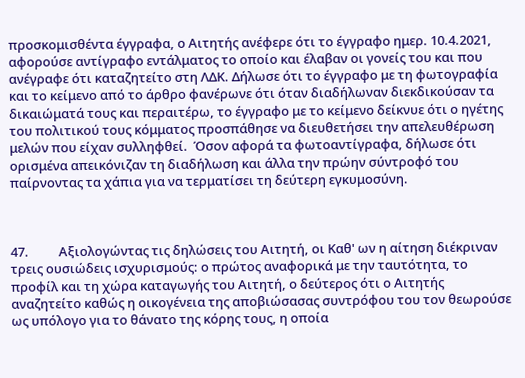προσκομισθέντα έγγραφα, ο Αιτητής ανέφερε ότι το έγγραφο ημερ. 10.4.2021, αφορούσε αντίγραφο εντάλματος το οποίο και έλαβαν οι γονείς του και που ανέγραφε ότι καταζητείτο στη ΛΔΚ. Δήλωσε ότι το έγγραφο με τη φωτογραφία και το κείμενο από το άρθρο φανέρωνε ότι όταν διαδήλωναν διεκδικούσαν τα δικαιώματά τους και περαιτέρω, το έγγραφο με το κείμενο δείκνυε ότι ο ηγέτης του πολιτικού τους κόμματος προσπάθησε να διευθετήσει την απελευθέρωση μελών που είχαν συλληφθεί.  Όσον αφορά τα φωτοαντίγραφα, δήλωσε ότι ορισμένα απεικόνιζαν τη διαδήλωση και άλλα την πρώην σύντροφό του παίρνοντας τα χάπια για να τερματίσει τη δεύτερη εγκυμοσύνη.



47.          Αξιολογώντας τις δηλώσεις του Αιτητή, οι Καθ' ων η αίτηση διέκριναν τρεις ουσιώδεις ισχυρισμούς: ο πρώτος αναφορικά με την ταυτότητα, το προφίλ και τη χώρα καταγωγής του Αιτητή, ο δεύτερος ότι ο Αιτητής αναζητείτο καθώς η οικογένεια της αποβιώσασας συντρόφου του τον θεωρούσε ως υπόλογο για το θάνατο της κόρης τους, η οποία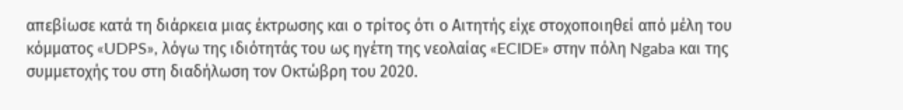απεβίωσε κατά τη διάρκεια μιας έκτρωσης και ο τρίτος ότι ο Αιτητής είχε στοχοποιηθεί από μέλη του κόμματος «UDPS», λόγω της ιδιότητάς του ως ηγέτη της νεολαίας «ECIDE» στην πόλη Ngaba και της συμμετοχής του στη διαδήλωση τον Οκτώβρη του 2020.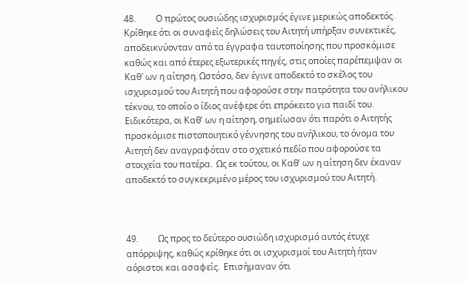48.          Ο πρώτος ουσιώδης ισχυρισμός έγινε μερικώς αποδεκτός. Κρίθηκε ότι οι συναφείς δηλώσεις του Αιτητή υπήρξαν συνεκτικές, αποδεικνύονταν από τα έγγραφα ταυτοποίησης που προσκόμισε καθώς και από έτερες εξωτερικές πηγές, στις οποίες παρέπεμψαν οι Καθ' ων η αίτηση. Ωστόσο, δεν έγινε αποδεκτό το σκέλος του ισχυρισμού του Αιτητή που αφορούσε στην πατρότητα του ανήλικου τέκνου, το οποίο ο ίδιος ανέφερε ότι επρόκειτο για παιδί του. Ειδικότερα, οι Καθ’ ων η αίτηση, σημείωσαν ότι παρότι ο Αιτητής προσκόμισε πιστοποιητικό γέννησης του ανήλικου, το όνομα του Αιτητή δεν αναγραφόταν στο σχετικό πεδίο που αφορούσε τα στοιχεία του πατέρα.  Ως εκ τούτου, οι Καθ’ ων η αίτηση δεν έκαναν αποδεκτό το συγκεκριμένο μέρος του ισχυρισμού του Αιτητή.



49.          Ως προς το δεύτερο ουσιώδη ισχυρισμό αυτός έτυχε απόρριψης, καθώς κρίθηκε ότι οι ισχυρισμοί του Αιτητή ήταν αόριστοι και ασαφείς.  Επισήμαναν ότι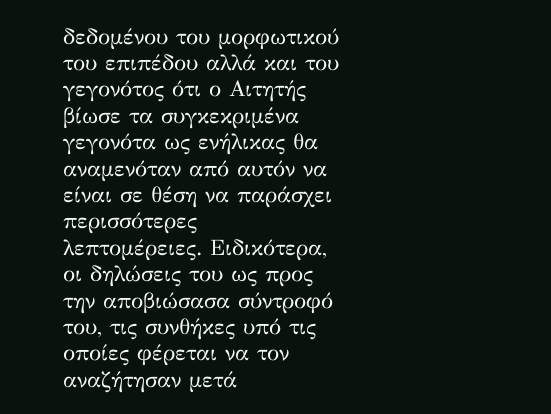δεδομένου του μορφωτικού του επιπέδου αλλά και του γεγονότος ότι ο Αιτητής βίωσε τα συγκεκριμένα γεγονότα ως ενήλικας θα αναμενόταν από αυτόν να είναι σε θέση να παράσχει περισσότερες λεπτομέρειες. Ειδικότερα, οι δηλώσεις του ως προς την αποβιώσασα σύντροφό του, τις συνθήκες υπό τις οποίες φέρεται να τον αναζήτησαν μετά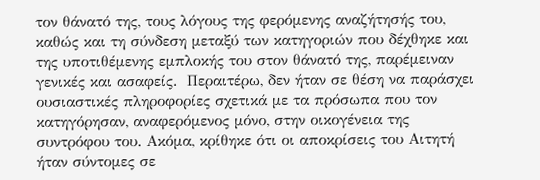τον θάνατό της, τους λόγους της φερόμενης αναζήτησής του, καθώς και τη σύνδεση μεταξύ των κατηγοριών που δέχθηκε και της υποτιθέμενης εμπλοκής του στον θάνατό της, παρέμειναν γενικές και ασαφείς.  Περαιτέρω, δεν ήταν σε θέση να παράσχει ουσιαστικές πληροφορίες σχετικά με τα πρόσωπα που τον κατηγόρησαν, αναφερόμενος μόνο, στην οικογένεια της συντρόφου του. Ακόμα, κρίθηκε ότι οι αποκρίσεις του Αιτητή ήταν σύντομες σε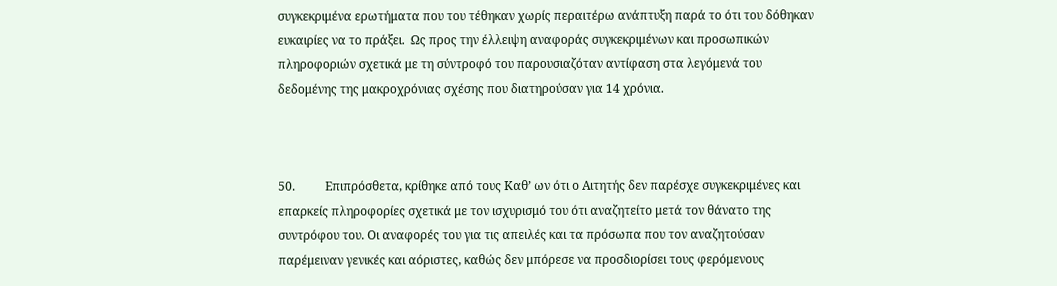συγκεκριμένα ερωτήματα που του τέθηκαν χωρίς περαιτέρω ανάπτυξη παρά το ότι του δόθηκαν ευκαιρίες να το πράξει.  Ως προς την έλλειψη αναφοράς συγκεκριμένων και προσωπικών πληροφοριών σχετικά με τη σύντροφό του παρουσιαζόταν αντίφαση στα λεγόμενά του δεδομένης της μακροχρόνιας σχέσης που διατηρούσαν για 14 χρόνια.



50.          Επιπρόσθετα, κρίθηκε από τους Καθ’ ων ότι ο Αιτητής δεν παρέσχε συγκεκριμένες και επαρκείς πληροφορίες σχετικά με τον ισχυρισμό του ότι αναζητείτο μετά τον θάνατο της συντρόφου του. Οι αναφορές του για τις απειλές και τα πρόσωπα που τον αναζητούσαν παρέμειναν γενικές και αόριστες, καθώς δεν μπόρεσε να προσδιορίσει τους φερόμενους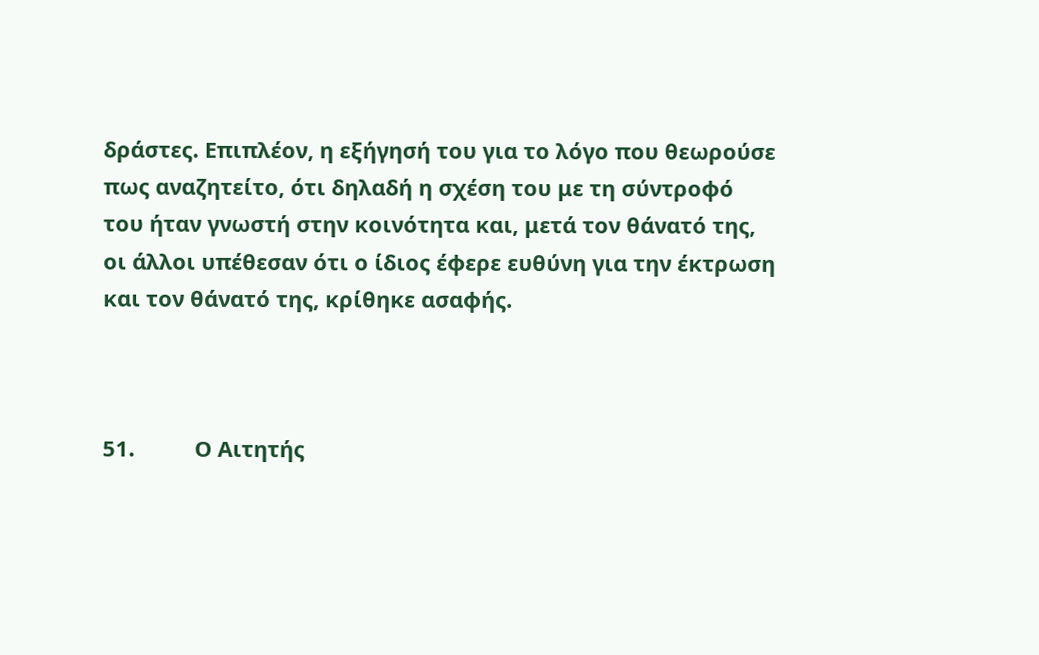δράστες. Επιπλέον, η εξήγησή του για το λόγο που θεωρούσε πως αναζητείτο, ότι δηλαδή η σχέση του με τη σύντροφό του ήταν γνωστή στην κοινότητα και, μετά τον θάνατό της, οι άλλοι υπέθεσαν ότι ο ίδιος έφερε ευθύνη για την έκτρωση και τον θάνατό της, κρίθηκε ασαφής.



51.          Ο Αιτητής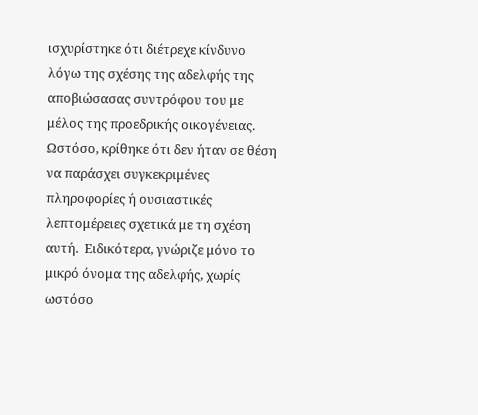ισχυρίστηκε ότι διέτρεχε κίνδυνο λόγω της σχέσης της αδελφής της αποβιώσασας συντρόφου του με μέλος της προεδρικής οικογένειας. Ωστόσο, κρίθηκε ότι δεν ήταν σε θέση να παράσχει συγκεκριμένες πληροφορίες ή ουσιαστικές λεπτομέρειες σχετικά με τη σχέση αυτή.  Ειδικότερα, γνώριζε μόνο το μικρό όνομα της αδελφής, χωρίς ωστόσο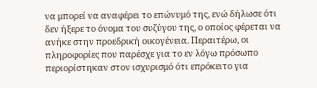να μπορεί να αναφέρει το επώνυμό της, ενώ δήλωσε ότι δεν ήξερε το όνομα του συζύγου της, ο οποίος φέρεται να ανήκε στην προεδρική οικογένεια. Περαιτέρω, οι πληροφορίες που παρέσχε για το εν λόγω πρόσωπο περιορίστηκαν στον ισχυρισμό ότι επρόκειτο για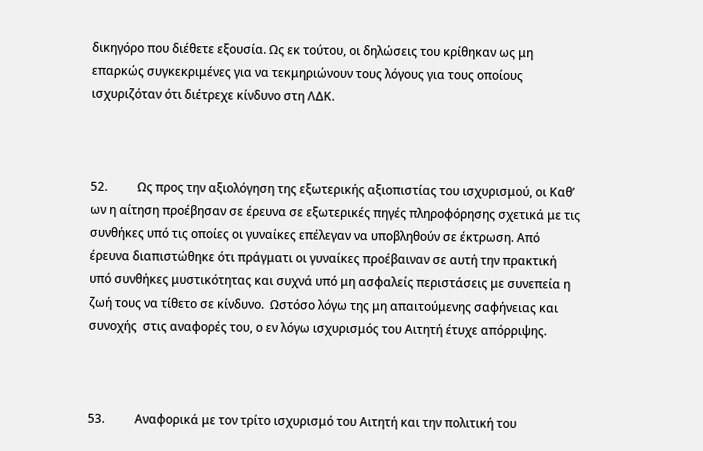δικηγόρο που διέθετε εξουσία. Ως εκ τούτου, οι δηλώσεις του κρίθηκαν ως μη επαρκώς συγκεκριμένες για να τεκμηριώνουν τους λόγους για τους οποίους ισχυριζόταν ότι διέτρεχε κίνδυνο στη ΛΔΚ.



52.          Ως προς την αξιολόγηση της εξωτερικής αξιοπιστίας του ισχυρισμού, οι Καθ’ ων η αίτηση προέβησαν σε έρευνα σε εξωτερικές πηγές πληροφόρησης σχετικά με τις συνθήκες υπό τις οποίες οι γυναίκες επέλεγαν να υποβληθούν σε έκτρωση. Από έρευνα διαπιστώθηκε ότι πράγματι οι γυναίκες προέβαιναν σε αυτή την πρακτική υπό συνθήκες μυστικότητας και συχνά υπό μη ασφαλείς περιστάσεις με συνεπεία η ζωή τους να τίθετο σε κίνδυνο.  Ωστόσο λόγω της μη απαιτούμενης σαφήνειας και συνοχής  στις αναφορές του, ο εν λόγω ισχυρισμός του Αιτητή έτυχε απόρριψης.



53.          Αναφορικά με τον τρίτο ισχυρισμό του Αιτητή και την πολιτική του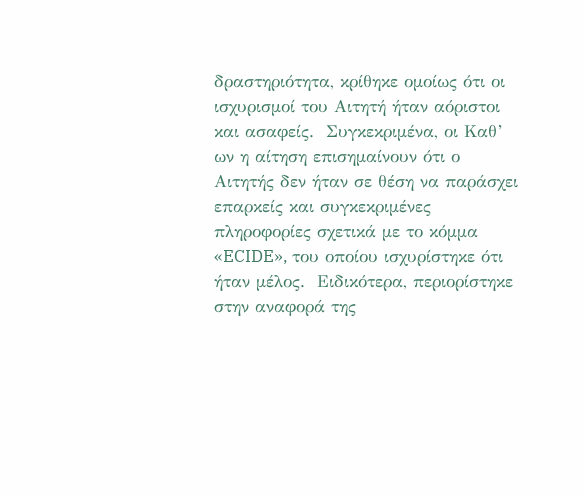δραστηριότητα, κρίθηκε ομοίως ότι οι ισχυρισμοί του Αιτητή ήταν αόριστοι και ασαφείς.  Συγκεκριμένα, οι Καθ’ ων η αίτηση επισημαίνουν ότι ο Αιτητής δεν ήταν σε θέση να παράσχει επαρκείς και συγκεκριμένες πληροφορίες σχετικά με το κόμμα «ECIDE», του οποίου ισχυρίστηκε ότι ήταν μέλος.  Ειδικότερα, περιορίστηκε στην αναφορά της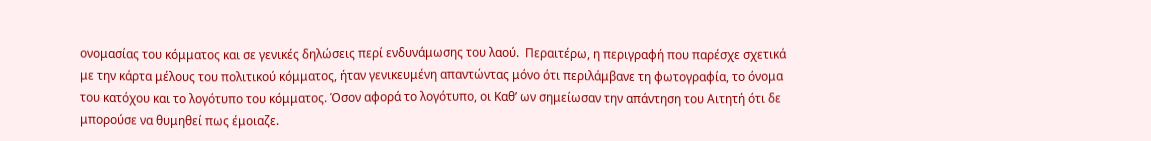ονομασίας του κόμματος και σε γενικές δηλώσεις περί ενδυνάμωσης του λαού.  Περαιτέρω, η περιγραφή που παρέσχε σχετικά με την κάρτα μέλους του πολιτικού κόμματος, ήταν γενικευμένη απαντώντας μόνο ότι περιλάμβανε τη φωτογραφία, το όνομα του κατόχου και το λογότυπο του κόμματος. Όσον αφορά το λογότυπο, οι Καθ’ ων σημείωσαν την απάντηση του Αιτητή ότι δε μπορούσε να θυμηθεί πως έμοιαζε.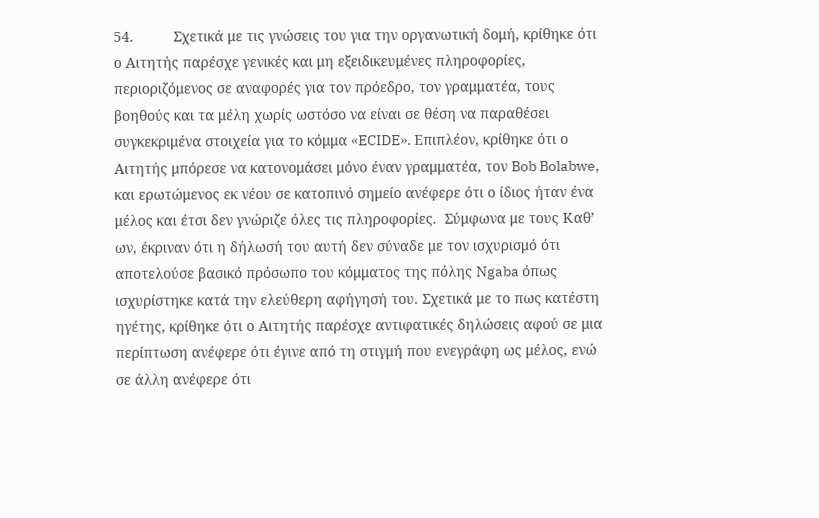54.          Σχετικά με τις γνώσεις του για την οργανωτική δομή, κρίθηκε ότι ο Αιτητής παρέσχε γενικές και μη εξειδικευμένες πληροφορίες, περιοριζόμενος σε αναφορές για τον πρόεδρο, τον γραμματέα, τους  βοηθούς και τα μέλη χωρίς ωστόσο να είναι σε θέση να παραθέσει συγκεκριμένα στοιχεία για το κόμμα «ECIDE». Επιπλέον, κρίθηκε ότι ο Αιτητής μπόρεσε να κατονομάσει μόνο έναν γραμματέα, τον Bob Bolabwe, και ερωτώμενος εκ νέου σε κατοπινό σημείο ανέφερε ότι ο ίδιος ήταν ένα μέλος και έτσι δεν γνώριζε όλες τις πληροφορίες.  Σύμφωνα με τους Καθ’ ων, έκριναν ότι η δήλωσή του αυτή δεν σύναδε με τον ισχυρισμό ότι αποτελούσε βασικό πρόσωπο του κόμματος της πόλης Ngaba όπως ισχυρίστηκε κατά την ελεύθερη αφήγησή του. Σχετικά με το πως κατέστη ηγέτης, κρίθηκε ότι ο Αιτητής παρέσχε αντιφατικές δηλώσεις αφού σε μια περίπτωση ανέφερε ότι έγινε από τη στιγμή που ενεγράφη ως μέλος, ενώ σε άλλη ανέφερε ότι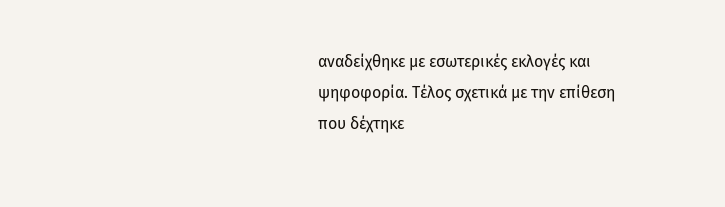αναδείχθηκε με εσωτερικές εκλογές και ψηφοφορία. Τέλος σχετικά με την επίθεση που δέχτηκε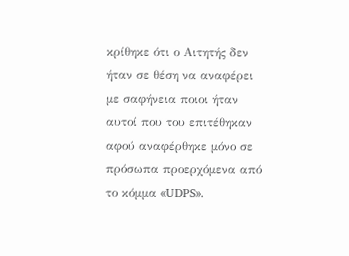κρίθηκε ότι ο Αιτητής δεν ήταν σε θέση να αναφέρει με σαφήνεια ποιοι ήταν αυτοί που του επιτέθηκαν αφού αναφέρθηκε μόνο σε πρόσωπα προερχόμενα από το κόμμα «UDPS».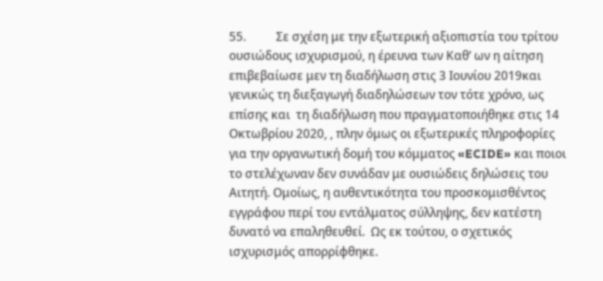55.          Σε σχέση με την εξωτερική αξιοπιστία του τρίτου ουσιώδους ισχυρισμού, η έρευνα των Καθ’ ων η αίτηση επιβεβαίωσε μεν τη διαδήλωση στις 3 Ιουνίου 2019και γενικώς τη διεξαγωγή διαδηλώσεων τον τότε χρόνο, ως επίσης και  τη διαδήλωση που πραγματοποιήθηκε στις 14 Οκτωβρίου 2020, , πλην όμως οι εξωτερικές πληροφορίες για την οργανωτική δομή του κόμματος «ECIDE» και ποιοι το στελέχωναν δεν συνάδαν με ουσιώδεις δηλώσεις του Αιτητή. Ομοίως, η αυθεντικότητα του προσκομισθέντος εγγράφου περί του εντάλματος σύλληψης, δεν κατέστη δυνατό να επαληθευθεί.  Ως εκ τούτου, ο σχετικός ισχυρισμός απορρίφθηκε.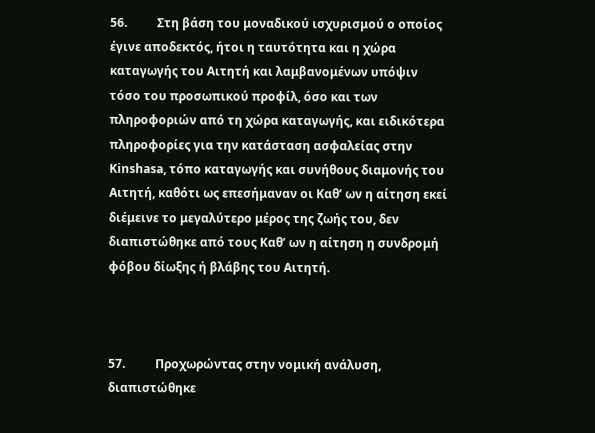56.          Στη βάση του μοναδικού ισχυρισμού ο οποίος έγινε αποδεκτός, ήτοι η ταυτότητα και η χώρα καταγωγής του Αιτητή και λαμβανομένων υπόψιν τόσο του προσωπικού προφίλ, όσο και των πληροφοριών από τη χώρα καταγωγής, και ειδικότερα πληροφορίες για την κατάσταση ασφαλείας στην Kinshasa, τόπο καταγωγής και συνήθους διαμονής του Αιτητή, καθότι ως επεσήμαναν οι Καθ’ ων η αίτηση εκεί διέμεινε το μεγαλύτερο μέρος της ζωής του, δεν διαπιστώθηκε από τους Καθ’ ων η αίτηση η συνδρομή φόβου δίωξης ή βλάβης του Αιτητή.



57.          Προχωρώντας στην νομική ανάλυση, διαπιστώθηκε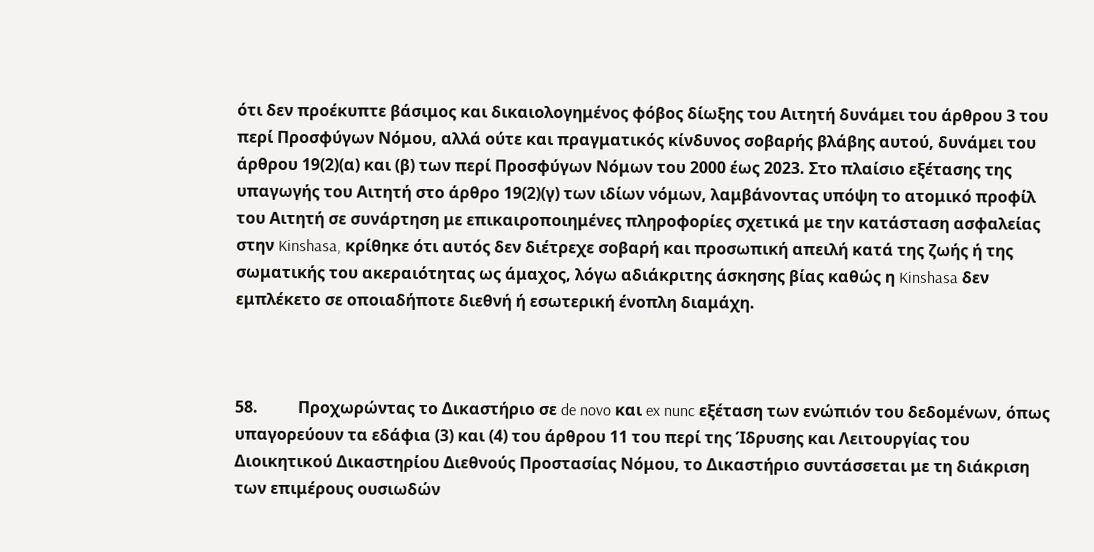ότι δεν προέκυπτε βάσιμος και δικαιολογημένος φόβος δίωξης του Αιτητή δυνάμει του άρθρου 3 του περί Προσφύγων Νόμου, αλλά ούτε και πραγματικός κίνδυνος σοβαρής βλάβης αυτού, δυνάμει του άρθρου 19(2)(α) και (β) των περί Προσφύγων Νόμων του 2000 έως 2023. Στο πλαίσιο εξέτασης της υπαγωγής του Αιτητή στο άρθρο 19(2)(γ) των ιδίων νόμων, λαμβάνοντας υπόψη το ατομικό προφίλ του Αιτητή σε συνάρτηση με επικαιροποιημένες πληροφορίες σχετικά με την κατάσταση ασφαλείας στην Kinshasa, κρίθηκε ότι αυτός δεν διέτρεχε σοβαρή και προσωπική απειλή κατά της ζωής ή της σωματικής του ακεραιότητας ως άμαχος, λόγω αδιάκριτης άσκησης βίας καθώς η Kinshasa δεν εμπλέκετο σε οποιαδήποτε διεθνή ή εσωτερική ένοπλη διαμάχη.



58.          Προχωρώντας το Δικαστήριο σε de novo και ex nunc εξέταση των ενώπιόν του δεδομένων, όπως υπαγορεύουν τα εδάφια (3) και (4) του άρθρου 11 του περί της Ίδρυσης και Λειτουργίας του Διοικητικού Δικαστηρίου Διεθνούς Προστασίας Νόμου, το Δικαστήριο συντάσσεται με τη διάκριση των επιμέρους ουσιωδών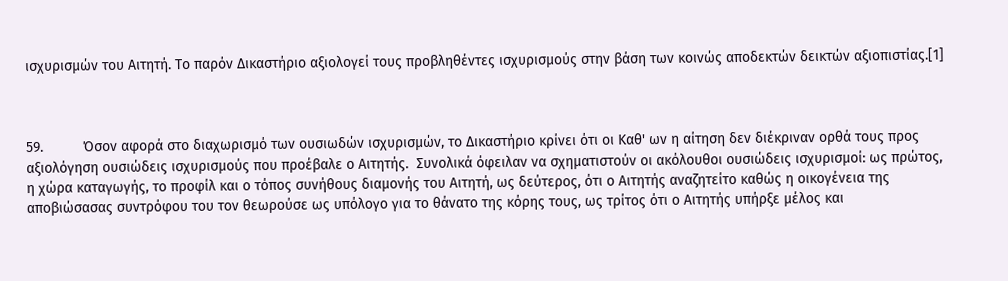ισχυρισμών του Αιτητή. Το παρόν Δικαστήριο αξιολογεί τους προβληθέντες ισχυρισμούς στην βάση των κοινώς αποδεκτών δεικτών αξιοπιστίας.[1]



59.          Όσον αφορά στο διαχωρισμό των ουσιωδών ισχυρισμών, το Δικαστήριο κρίνει ότι οι Καθ' ων η αίτηση δεν διέκριναν ορθά τους προς αξιολόγηση ουσιώδεις ισχυρισμούς που προέβαλε ο Αιτητής.  Συνολικά όφειλαν να σχηματιστούν οι ακόλουθοι ουσιώδεις ισχυρισμοί: ως πρώτος, η χώρα καταγωγής, το προφίλ και ο τόπος συνήθους διαμονής του Αιτητή, ως δεύτερος, ότι ο Αιτητής αναζητείτο καθώς η οικογένεια της αποβιώσασας συντρόφου του τον θεωρούσε ως υπόλογο για το θάνατο της κόρης τους, ως τρίτος ότι ο Αιτητής υπήρξε μέλος και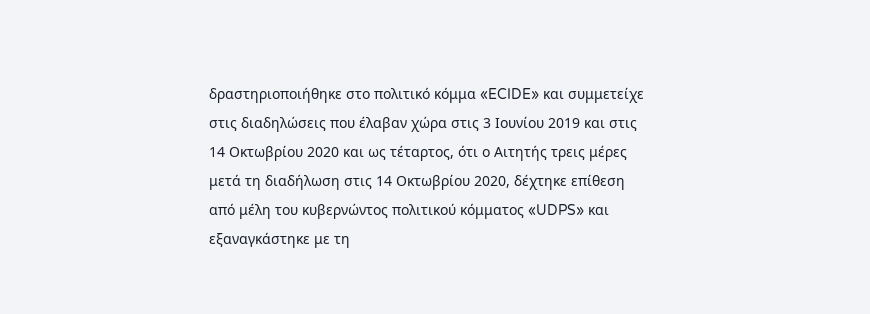δραστηριοποιήθηκε στο πολιτικό κόμμα «ECIDE» και συμμετείχε στις διαδηλώσεις που έλαβαν χώρα στις 3 Ιουνίου 2019 και στις 14 Οκτωβρίου 2020 και ως τέταρτος, ότι ο Αιτητής τρεις μέρες μετά τη διαδήλωση στις 14 Οκτωβρίου 2020, δέχτηκε επίθεση από μέλη του κυβερνώντος πολιτικού κόμματος «UDPS» και εξαναγκάστηκε με τη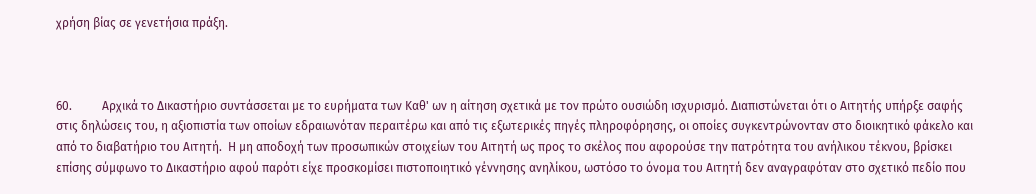χρήση βίας σε γενετήσια πράξη.



60.          Αρχικά το Δικαστήριο συντάσσεται με το ευρήματα των Καθ' ων η αίτηση σχετικά με τον πρώτο ουσιώδη ισχυρισμό. Διαπιστώνεται ότι ο Αιτητής υπήρξε σαφής στις δηλώσεις του, η αξιοπιστία των οποίων εδραιωνόταν περαιτέρω και από τις εξωτερικές πηγές πληροφόρησης, οι οποίες συγκεντρώνονταν στο διοικητικό φάκελο και από το διαβατήριο του Αιτητή.  Η μη αποδοχή των προσωπικών στοιχείων του Αιτητή ως προς το σκέλος που αφορούσε την πατρότητα του ανήλικου τέκνου, βρίσκει επίσης σύμφωνο το Δικαστήριο αφού παρότι είχε προσκομίσει πιστοποιητικό γέννησης ανηλίκου, ωστόσο το όνομα του Αιτητή δεν αναγραφόταν στο σχετικό πεδίο που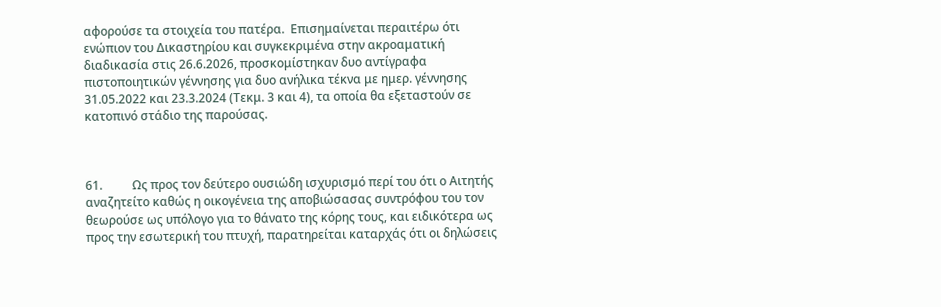αφορούσε τα στοιχεία του πατέρα.  Επισημαίνεται περαιτέρω ότι ενώπιον του Δικαστηρίου και συγκεκριμένα στην ακροαματική διαδικασία στις 26.6.2026, προσκομίστηκαν δυο αντίγραφα πιστοποιητικών γέννησης για δυο ανήλικα τέκνα με ημερ. γέννησης 31.05.2022 και 23.3.2024 (Τεκμ. 3 και 4), τα οποία θα εξεταστούν σε κατοπινό στάδιο της παρούσας.



61.          Ως προς τον δεύτερο ουσιώδη ισχυρισμό περί του ότι ο Αιτητής αναζητείτο καθώς η οικογένεια της αποβιώσασας συντρόφου του τον θεωρούσε ως υπόλογο για το θάνατο της κόρης τους, και ειδικότερα ως προς την εσωτερική του πτυχή, παρατηρείται καταρχάς ότι οι δηλώσεις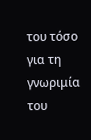του τόσο για τη γνωριμία του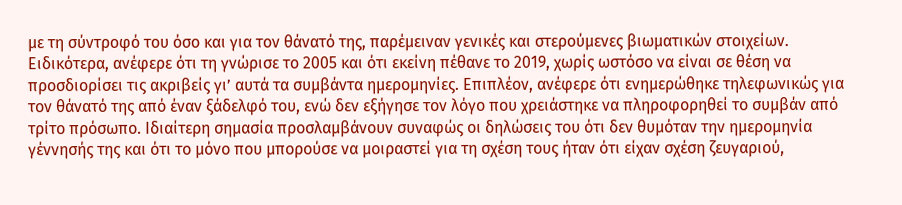με τη σύντροφό του όσο και για τον θάνατό της, παρέμειναν γενικές και στερούμενες βιωματικών στοιχείων. Ειδικότερα, ανέφερε ότι τη γνώρισε το 2005 και ότι εκείνη πέθανε το 2019, χωρίς ωστόσο να είναι σε θέση να προσδιορίσει τις ακριβείς γι’ αυτά τα συμβάντα ημερομηνίες. Επιπλέον, ανέφερε ότι ενημερώθηκε τηλεφωνικώς για τον θάνατό της από έναν ξάδελφό του, ενώ δεν εξήγησε τον λόγο που χρειάστηκε να πληροφορηθεί το συμβάν από τρίτο πρόσωπο. Ιδιαίτερη σημασία προσλαμβάνουν συναφώς οι δηλώσεις του ότι δεν θυμόταν την ημερομηνία γέννησής της και ότι το μόνο που μπορούσε να μοιραστεί για τη σχέση τους ήταν ότι είχαν σχέση ζευγαριού,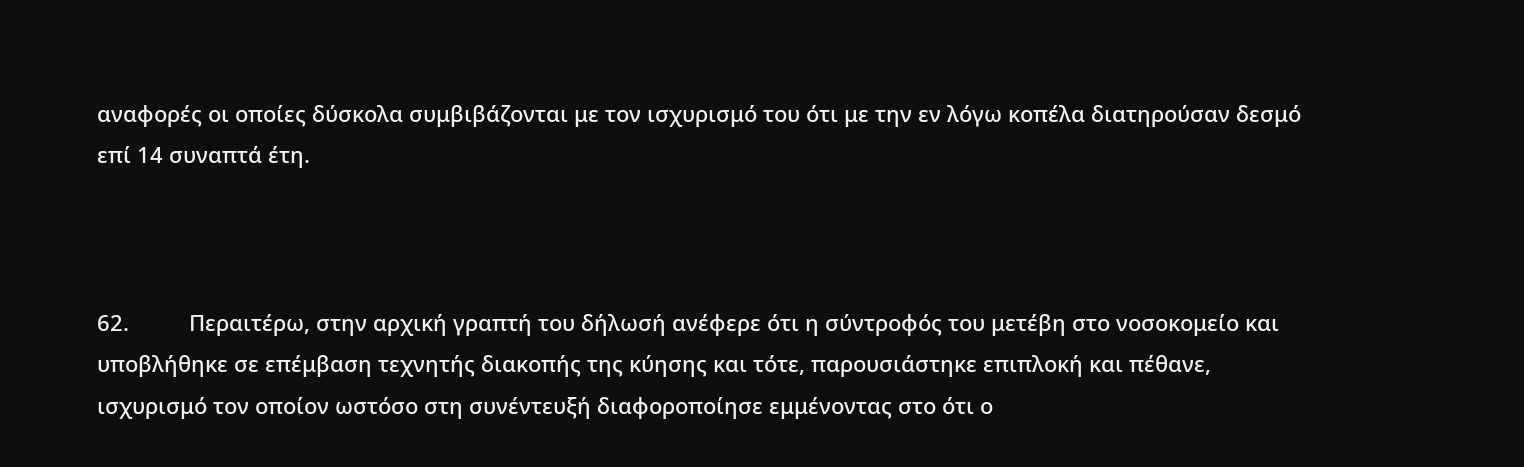αναφορές οι οποίες δύσκολα συμβιβάζονται με τον ισχυρισμό του ότι με την εν λόγω κοπέλα διατηρούσαν δεσμό επί 14 συναπτά έτη.



62.          Περαιτέρω, στην αρχική γραπτή του δήλωσή ανέφερε ότι η σύντροφός του μετέβη στο νοσοκομείο και υποβλήθηκε σε επέμβαση τεχνητής διακοπής της κύησης και τότε, παρουσιάστηκε επιπλοκή και πέθανε, ισχυρισμό τον οποίον ωστόσο στη συνέντευξή διαφοροποίησε εμμένοντας στο ότι ο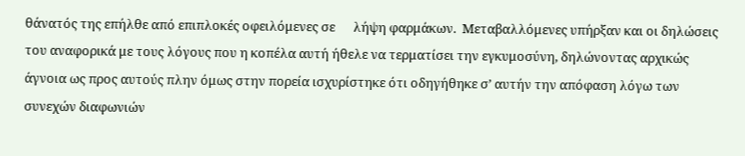θάνατός της επήλθε από επιπλοκές οφειλόμενες σε      λήψη φαρμάκων.  Μεταβαλλόμενες υπήρξαν και οι δηλώσεις του αναφορικά με τους λόγους που η κοπέλα αυτή ήθελε να τερματίσει την εγκυμοσύνη, δηλώνοντας αρχικώς άγνοια ως προς αυτούς πλην όμως στην πορεία ισχυρίστηκε ότι οδηγήθηκε σ’ αυτήν την απόφαση λόγω των συνεχών διαφωνιών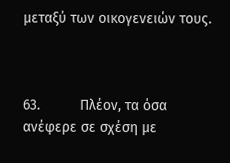μεταξύ των οικογενειών τους.



63.          Πλέον, τα όσα ανέφερε σε σχέση με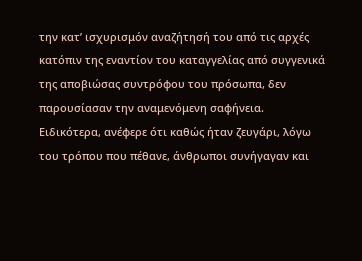την κατ’ ισχυρισμόν αναζήτησή του από τις αρχές κατόπιν της εναντίον του καταγγελίας από συγγενικά της αποβιώσας συντρόφου του πρόσωπα, δεν παρουσίασαν την αναμενόμενη σαφήνεια.  Ειδικότερα, ανέφερε ότι καθώς ήταν ζευγάρι, λόγω του τρόπου που πέθανε, άνθρωποι συνήγαγαν και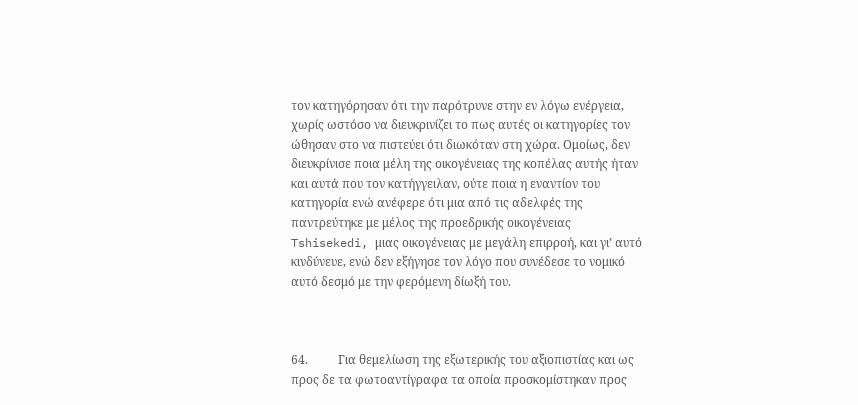τον κατηγόρησαν ότι την παρότρυνε στην εν λόγω ενέργεια, χωρίς ωστόσο να διευκρινίζει το πως αυτές οι κατηγορίες τον ώθησαν στο να πιστεύει ότι διωκόταν στη χώρα. Ομοίως, δεν διευκρίνισε ποια μέλη της οικογένειας της κοπέλας αυτής ήταν και αυτά που τον κατήγγειλαν, ούτε ποια η εναντίον του κατηγορία ενώ ανέφερε ότι μια από τις αδελφές της παντρεύτηκε με μέλος της προεδρικής οικογένειας Tshisekedi, μιας οικογένειας με μεγάλη επιρροή, και γι’ αυτό κινδύνευε, ενώ δεν εξήγησε τον λόγο που συνέδεσε το νομικό αυτό δεσμό με την φερόμενη δίωξή του.



64.          Για θεμελίωση της εξωτερικής του αξιοπιστίας και ως προς δε τα φωτοαντίγραφα τα οποία προσκομίστηκαν προς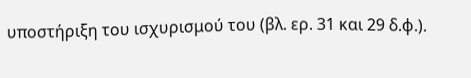υποστήριξη του ισχυρισμού του (βλ. ερ. 31 και 29 δ.φ.).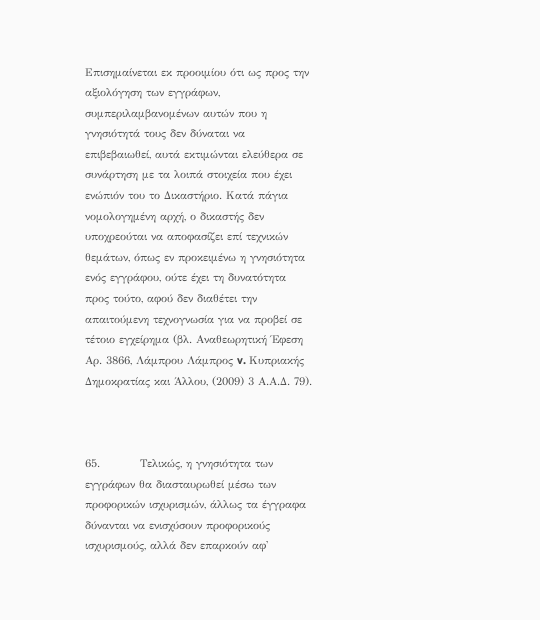Επισημαίνεται εκ προοιμίου ότι ως προς την αξιολόγηση των εγγράφων, συμπεριλαμβανομένων αυτών που η γνησιότητά τους δεν δύναται να επιβεβαιωθεί, αυτά εκτιμώνται ελεύθερα σε συνάρτηση με τα λοιπά στοιχεία που έχει ενώπιόν του το Δικαστήριο. Κατά πάγια νομολογημένη αρχή, ο δικαστής δεν υποχρεούται να αποφασίζει επί τεχνικών θεμάτων, όπως εν προκειμένω η γνησιότητα ενός εγγράφου, ούτε έχει τη δυνατότητα προς τούτο, αφού δεν διαθέτει την απαιτούμενη τεχνογνωσία για να προβεί σε τέτοιο εγχείρημα (βλ. Αναθεωρητική Έφεση Αρ. 3866, Λάμπρου Λάμπρος v. Κυπριακής Δημοκρατίας και Άλλου, (2009) 3 Α.Α.Δ. 79).



65.          Τελικώς, η γνησιότητα των εγγράφων θα διασταυρωθεί μέσω των προφορικών ισχυρισμών, άλλως τα έγγραφα δύνανται να ενισχύσουν προφορικούς ισχυρισμούς, αλλά δεν επαρκούν αφ'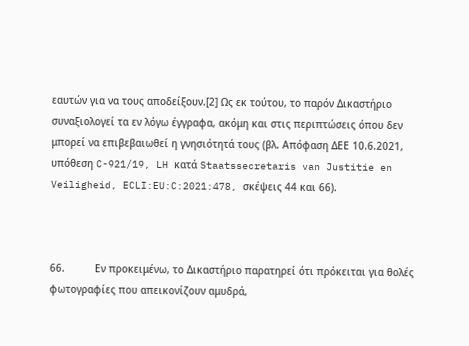εαυτών για να τους αποδείξουν.[2] Ως εκ τούτου, το παρόν Δικαστήριο συναξιολογεί τα εν λόγω έγγραφα, ακόμη και στις περιπτώσεις όπου δεν μπορεί να επιβεβαιωθεί η γνησιότητά τους (βλ. Απόφαση ΔΕΕ 10.6.2021, υπόθεση C-921/19, LH κατά Staatssecretaris van Justitie en Veiligheid, ECLI:EU:C:2021:478, σκέψεις 44 και 66).



66.          Εν προκειμένω, το Δικαστήριο παρατηρεί ότι πρόκειται για θολές φωτογραφίες που απεικονίζουν αμυδρά,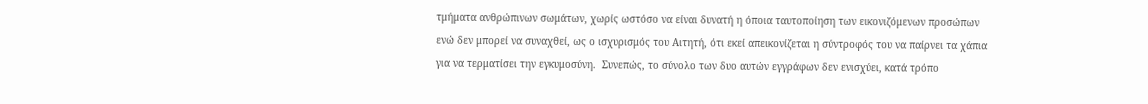τμήματα ανθρώπινων σωμάτων, χωρίς ωστόσο να είναι δυνατή η όποια ταυτοποίηση των εικονιζόμενων προσώπων ενώ δεν μπορεί να συναχθεί, ως ο ισχυρισμός του Αιτητή, ότι εκεί απεικονίζεται η σύντροφός του να παίρνει τα χάπια για να τερματίσει την εγκυμοσύνη.  Συνεπώς, το σύνολο των δυο αυτών εγγράφων δεν ενισχύει, κατά τρόπο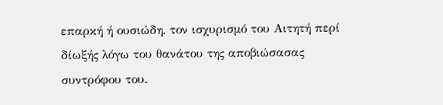επαρκή ή ουσιώδη, τον ισχυρισμό του Αιτητή περί δίωξής λόγω του θανάτου της αποβιώσασας συντρόφου του.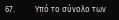67.          Υπό το σύνολο των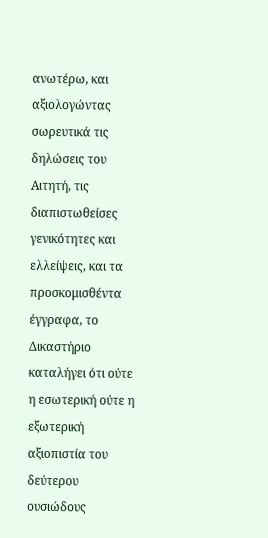ανωτέρω, και αξιολογώντας σωρευτικά τις δηλώσεις του Αιτητή, τις διαπιστωθείσες γενικότητες και ελλείψεις, και τα προσκομισθέντα έγγραφα, το Δικαστήριο καταλήγει ότι ούτε η εσωτερική ούτε η εξωτερική αξιοπιστία του δεύτερου ουσιώδους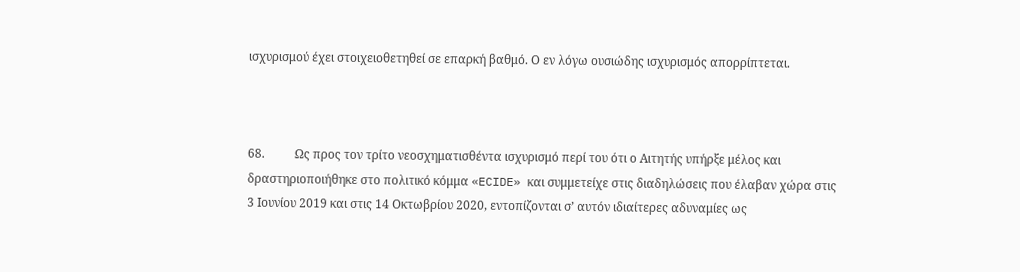ισχυρισμού έχει στοιχειοθετηθεί σε επαρκή βαθμό. Ο εν λόγω ουσιώδης ισχυρισμός απορρίπτεται.



68.          Ως προς τον τρίτο νεοσχηματισθέντα ισχυρισμό περί του ότι ο Αιτητής υπήρξε μέλος και δραστηριοποιήθηκε στο πολιτικό κόμμα «ECIDE» και συμμετείχε στις διαδηλώσεις που έλαβαν χώρα στις 3 Ιουνίου 2019 και στις 14 Οκτωβρίου 2020, εντοπίζονται σ’ αυτόν ιδιαίτερες αδυναμίες ως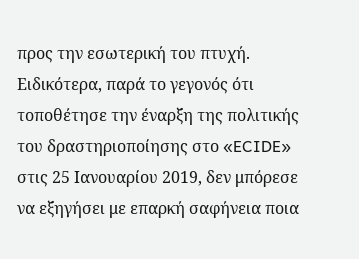προς την εσωτερική του πτυχή. Ειδικότερα, παρά το γεγονός ότι τοποθέτησε την έναρξη της πολιτικής του δραστηριοποίησης στο «ECIDE» στις 25 Ιανουαρίου 2019, δεν μπόρεσε να εξηγήσει με επαρκή σαφήνεια ποια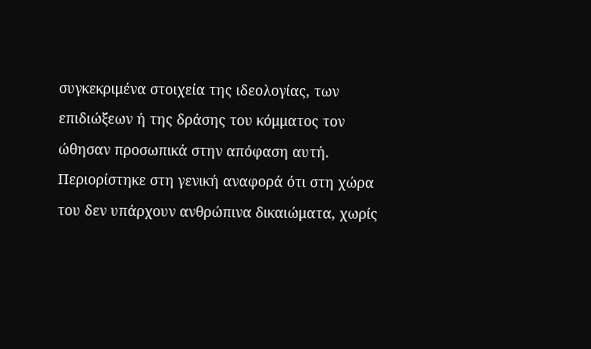συγκεκριμένα στοιχεία της ιδεολογίας, των επιδιώξεων ή της δράσης του κόμματος τον ώθησαν προσωπικά στην απόφαση αυτή. Περιορίστηκε στη γενική αναφορά ότι στη χώρα του δεν υπάρχουν ανθρώπινα δικαιώματα, χωρίς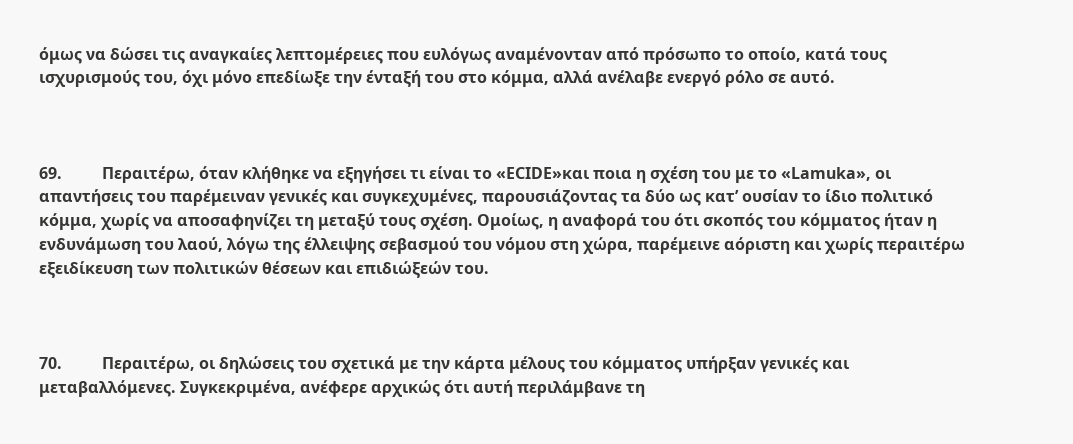όμως να δώσει τις αναγκαίες λεπτομέρειες που ευλόγως αναμένονταν από πρόσωπο το οποίο, κατά τους ισχυρισμούς του, όχι μόνο επεδίωξε την ένταξή του στο κόμμα, αλλά ανέλαβε ενεργό ρόλο σε αυτό.



69.          Περαιτέρω, όταν κλήθηκε να εξηγήσει τι είναι το «ECIDE»και ποια η σχέση του με το «Lamuka», οι απαντήσεις του παρέμειναν γενικές και συγκεχυμένες, παρουσιάζοντας τα δύο ως κατ’ ουσίαν το ίδιο πολιτικό κόμμα, χωρίς να αποσαφηνίζει τη μεταξύ τους σχέση. Ομοίως, η αναφορά του ότι σκοπός του κόμματος ήταν η ενδυνάμωση του λαού, λόγω της έλλειψης σεβασμού του νόμου στη χώρα, παρέμεινε αόριστη και χωρίς περαιτέρω εξειδίκευση των πολιτικών θέσεων και επιδιώξεών του.



70.          Περαιτέρω, οι δηλώσεις του σχετικά με την κάρτα μέλους του κόμματος υπήρξαν γενικές και μεταβαλλόμενες. Συγκεκριμένα, ανέφερε αρχικώς ότι αυτή περιλάμβανε τη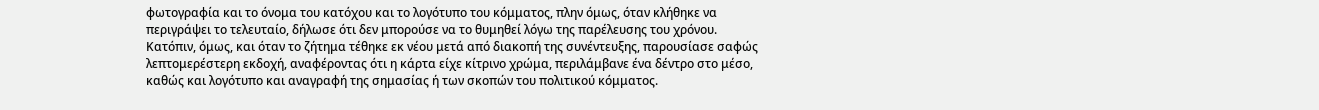φωτογραφία και το όνομα του κατόχου και το λογότυπο του κόμματος, πλην όμως, όταν κλήθηκε να περιγράψει το τελευταίο, δήλωσε ότι δεν μπορούσε να το θυμηθεί λόγω της παρέλευσης του χρόνου. Κατόπιν, όμως, και όταν το ζήτημα τέθηκε εκ νέου μετά από διακοπή της συνέντευξης, παρουσίασε σαφώς λεπτομερέστερη εκδοχή, αναφέροντας ότι η κάρτα είχε κίτρινο χρώμα, περιλάμβανε ένα δέντρο στο μέσο, καθώς και λογότυπο και αναγραφή της σημασίας ή των σκοπών του πολιτικού κόμματος.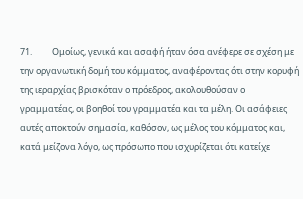71.          Ομοίως, γενικά και ασαφή ήταν όσα ανέφερε σε σχέση με την οργανωτική δομή του κόμματος, αναφέροντας ότι στην κορυφή της ιεραρχίας βρισκόταν ο πρόεδρος, ακολουθούσαν ο γραμματέας, οι βοηθοί του γραμματέα και τα μέλη. Οι ασάφειες αυτές αποκτούν σημασία, καθόσον, ως μέλος του κόμματος και, κατά μείζονα λόγο, ως πρόσωπο που ισχυρίζεται ότι κατείχε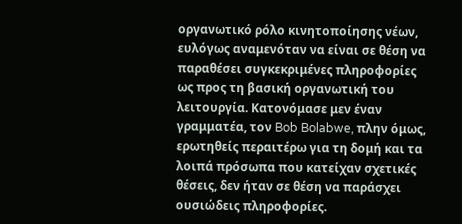οργανωτικό ρόλο κινητοποίησης νέων, ευλόγως αναμενόταν να είναι σε θέση να παραθέσει συγκεκριμένες πληροφορίες ως προς τη βασική οργανωτική του λειτουργία. Κατονόμασε μεν έναν γραμματέα, τον Bob Bolabwe, πλην όμως, ερωτηθείς περαιτέρω για τη δομή και τα λοιπά πρόσωπα που κατείχαν σχετικές θέσεις, δεν ήταν σε θέση να παράσχει ουσιώδεις πληροφορίες.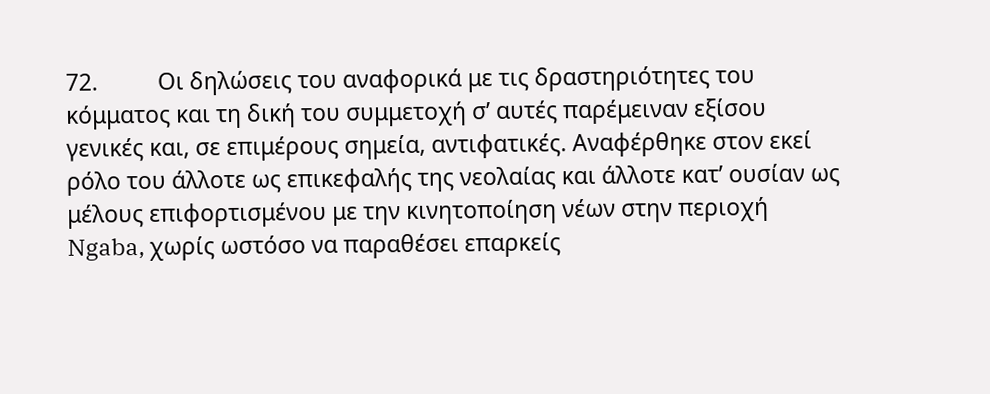72.          Οι δηλώσεις του αναφορικά με τις δραστηριότητες του κόμματος και τη δική του συμμετοχή σ’ αυτές παρέμειναν εξίσου γενικές και, σε επιμέρους σημεία, αντιφατικές. Αναφέρθηκε στον εκεί ρόλο του άλλοτε ως επικεφαλής της νεολαίας και άλλοτε κατ’ ουσίαν ως μέλους επιφορτισμένου με την κινητοποίηση νέων στην περιοχή Ngaba, χωρίς ωστόσο να παραθέσει επαρκείς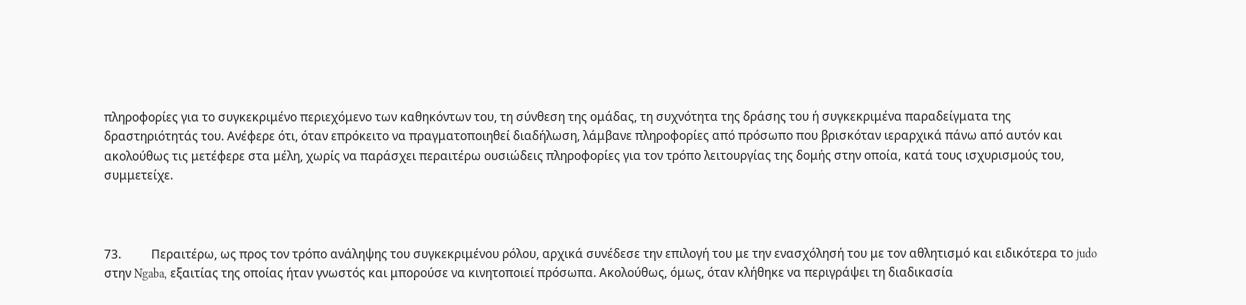πληροφορίες για το συγκεκριμένο περιεχόμενο των καθηκόντων του, τη σύνθεση της ομάδας, τη συχνότητα της δράσης του ή συγκεκριμένα παραδείγματα της δραστηριότητάς του. Ανέφερε ότι, όταν επρόκειτο να πραγματοποιηθεί διαδήλωση, λάμβανε πληροφορίες από πρόσωπο που βρισκόταν ιεραρχικά πάνω από αυτόν και ακολούθως τις μετέφερε στα μέλη, χωρίς να παράσχει περαιτέρω ουσιώδεις πληροφορίες για τον τρόπο λειτουργίας της δομής στην οποία, κατά τους ισχυρισμούς του, συμμετείχε.



73.          Περαιτέρω, ως προς τον τρόπο ανάληψης του συγκεκριμένου ρόλου, αρχικά συνέδεσε την επιλογή του με την ενασχόλησή του με τον αθλητισμό και ειδικότερα το judo στην Ngaba, εξαιτίας της οποίας ήταν γνωστός και μπορούσε να κινητοποιεί πρόσωπα. Ακολούθως, όμως, όταν κλήθηκε να περιγράψει τη διαδικασία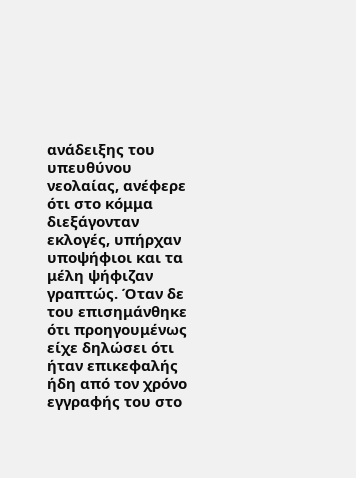ανάδειξης του υπευθύνου νεολαίας, ανέφερε ότι στο κόμμα διεξάγονταν εκλογές, υπήρχαν υποψήφιοι και τα μέλη ψήφιζαν γραπτώς. Όταν δε του επισημάνθηκε ότι προηγουμένως είχε δηλώσει ότι ήταν επικεφαλής ήδη από τον χρόνο εγγραφής του στο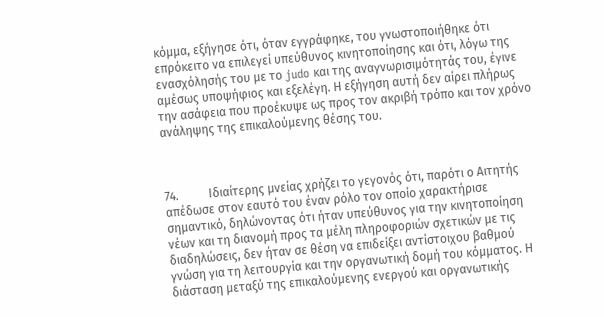κόμμα, εξήγησε ότι, όταν εγγράφηκε, του γνωστοποιήθηκε ότι επρόκειτο να επιλεγεί υπεύθυνος κινητοποίησης και ότι, λόγω της ενασχόλησής του με το judo και της αναγνωρισιμότητάς του, έγινε αμέσως υποψήφιος και εξελέγη. Η εξήγηση αυτή δεν αίρει πλήρως την ασάφεια που προέκυψε ως προς τον ακριβή τρόπο και τον χρόνο ανάληψης της επικαλούμενης θέσης του.



74.          Ιδιαίτερης μνείας χρήζει το γεγονός ότι, παρότι ο Αιτητής απέδωσε στον εαυτό του έναν ρόλο τον οποίο χαρακτήρισε σημαντικό, δηλώνοντας ότι ήταν υπεύθυνος για την κινητοποίηση νέων και τη διανομή προς τα μέλη πληροφοριών σχετικών με τις διαδηλώσεις, δεν ήταν σε θέση να επιδείξει αντίστοιχου βαθμού γνώση για τη λειτουργία και την οργανωτική δομή του κόμματος. Η διάσταση μεταξύ της επικαλούμενης ενεργού και οργανωτικής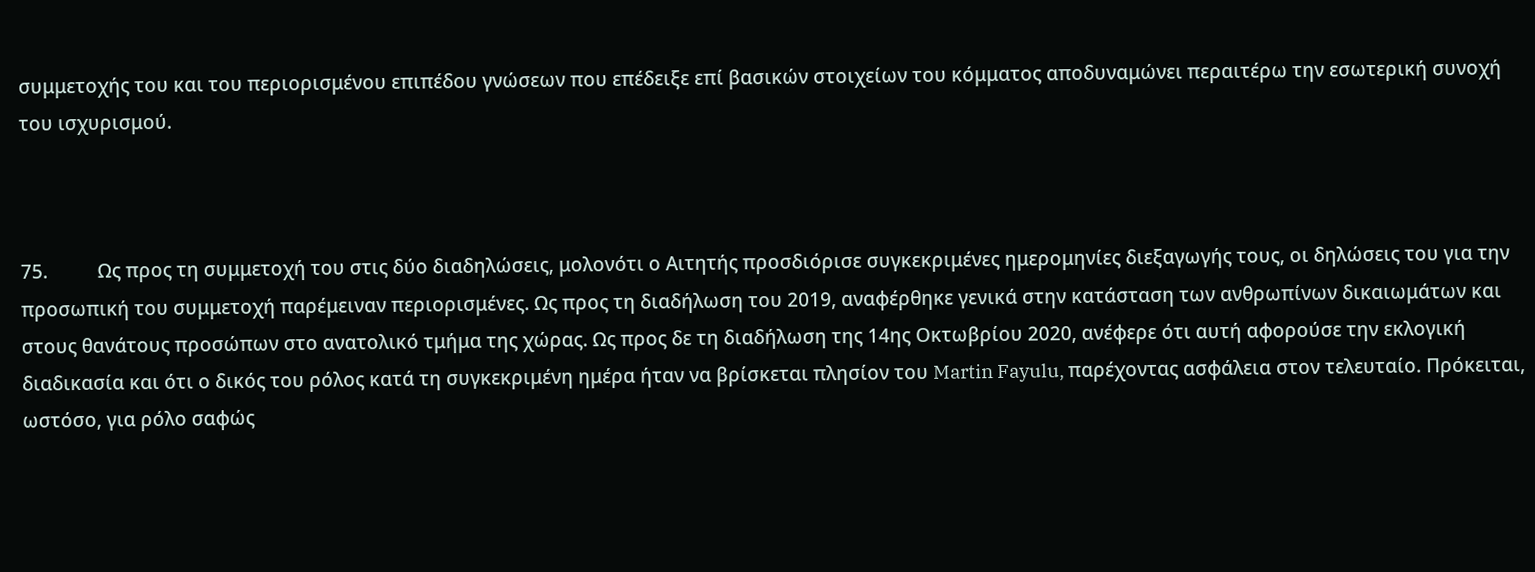συμμετοχής του και του περιορισμένου επιπέδου γνώσεων που επέδειξε επί βασικών στοιχείων του κόμματος αποδυναμώνει περαιτέρω την εσωτερική συνοχή του ισχυρισμού.



75.          Ως προς τη συμμετοχή του στις δύο διαδηλώσεις, μολονότι ο Αιτητής προσδιόρισε συγκεκριμένες ημερομηνίες διεξαγωγής τους, οι δηλώσεις του για την προσωπική του συμμετοχή παρέμειναν περιορισμένες. Ως προς τη διαδήλωση του 2019, αναφέρθηκε γενικά στην κατάσταση των ανθρωπίνων δικαιωμάτων και στους θανάτους προσώπων στο ανατολικό τμήμα της χώρας. Ως προς δε τη διαδήλωση της 14ης Οκτωβρίου 2020, ανέφερε ότι αυτή αφορούσε την εκλογική διαδικασία και ότι ο δικός του ρόλος κατά τη συγκεκριμένη ημέρα ήταν να βρίσκεται πλησίον του Martin Fayulu, παρέχοντας ασφάλεια στον τελευταίο. Πρόκειται, ωστόσο, για ρόλο σαφώς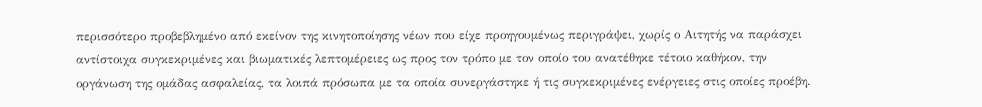περισσότερο προβεβλημένο από εκείνον της κινητοποίησης νέων που είχε προηγουμένως περιγράψει, χωρίς ο Αιτητής να παράσχει αντίστοιχα συγκεκριμένες και βιωματικές λεπτομέρειες ως προς τον τρόπο με τον οποίο του ανατέθηκε τέτοιο καθήκον, την οργάνωση της ομάδας ασφαλείας, τα λοιπά πρόσωπα με τα οποία συνεργάστηκε ή τις συγκεκριμένες ενέργειες στις οποίες προέβη.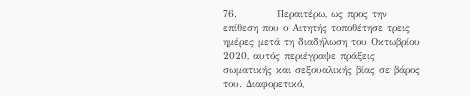76.          Περαιτέρω, ως προς την επίθεση που ο Αιτητής τοποθέτησε τρεις ημέρες μετά τη διαδήλωση του Οκτωβρίου 2020, αυτός περιέγραψε πράξεις σωματικής και σεξουαλικής βίας σε βάρος του. Διαφορετικό,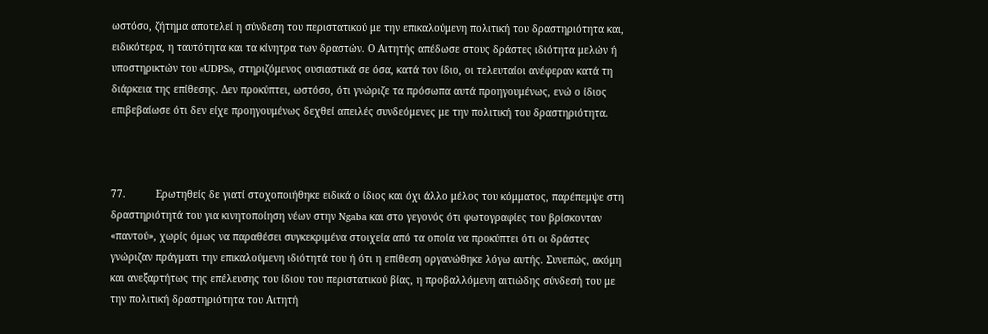ωστόσο, ζήτημα αποτελεί η σύνδεση του περιστατικού με την επικαλούμενη πολιτική του δραστηριότητα και, ειδικότερα, η ταυτότητα και τα κίνητρα των δραστών. Ο Αιτητής απέδωσε στους δράστες ιδιότητα μελών ή υποστηρικτών του «UDPS», στηριζόμενος ουσιαστικά σε όσα, κατά τον ίδιο, οι τελευταίοι ανέφεραν κατά τη διάρκεια της επίθεσης. Δεν προκύπτει, ωστόσο, ότι γνώριζε τα πρόσωπα αυτά προηγουμένως, ενώ ο ίδιος επιβεβαίωσε ότι δεν είχε προηγουμένως δεχθεί απειλές συνδεόμενες με την πολιτική του δραστηριότητα.



77.          Ερωτηθείς δε γιατί στοχοποιήθηκε ειδικά ο ίδιος και όχι άλλο μέλος του κόμματος, παρέπεμψε στη δραστηριότητά του για κινητοποίηση νέων στην Ngaba και στο γεγονός ότι φωτογραφίες του βρίσκονταν «παντού», χωρίς όμως να παραθέσει συγκεκριμένα στοιχεία από τα οποία να προκύπτει ότι οι δράστες γνώριζαν πράγματι την επικαλούμενη ιδιότητά του ή ότι η επίθεση οργανώθηκε λόγω αυτής. Συνεπώς, ακόμη και ανεξαρτήτως της επέλευσης του ίδιου του περιστατικού βίας, η προβαλλόμενη αιτιώδης σύνδεσή του με την πολιτική δραστηριότητα του Αιτητή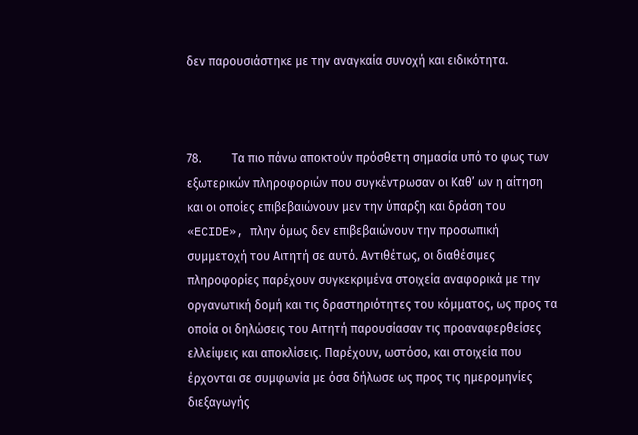δεν παρουσιάστηκε με την αναγκαία συνοχή και ειδικότητα.



78.          Τα πιο πάνω αποκτούν πρόσθετη σημασία υπό το φως των εξωτερικών πληροφοριών που συγκέντρωσαν οι Καθ’ ων η αίτηση και οι οποίες επιβεβαιώνουν μεν την ύπαρξη και δράση του «ECIDE», πλην όμως δεν επιβεβαιώνουν την προσωπική συμμετοχή του Αιτητή σε αυτό. Αντιθέτως, οι διαθέσιμες πληροφορίες παρέχουν συγκεκριμένα στοιχεία αναφορικά με την οργανωτική δομή και τις δραστηριότητες του κόμματος, ως προς τα οποία οι δηλώσεις του Αιτητή παρουσίασαν τις προαναφερθείσες ελλείψεις και αποκλίσεις. Παρέχουν, ωστόσο, και στοιχεία που έρχονται σε συμφωνία με όσα δήλωσε ως προς τις ημερομηνίες διεξαγωγής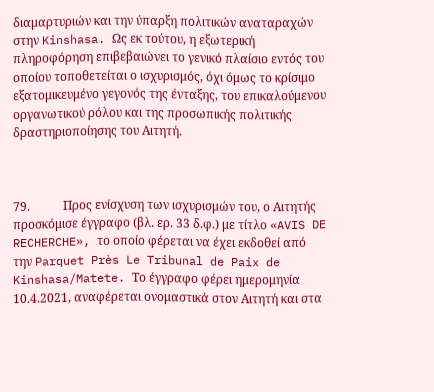διαμαρτυριών και την ύπαρξη πολιτικών αναταραχών στην Kinshasa. Ως εκ τούτου, η εξωτερική πληροφόρηση επιβεβαιώνει το γενικό πλαίσιο εντός του οποίου τοποθετείται ο ισχυρισμός, όχι όμως το κρίσιμο εξατομικευμένο γεγονός της ένταξης, του επικαλούμενου οργανωτικού ρόλου και της προσωπικής πολιτικής δραστηριοποίησης του Αιτητή.



79.           Προς ενίσχυση των ισχυρισμών του, ο Αιτητής προσκόμισε έγγραφο (βλ. ερ. 33 δ.φ.) με τίτλο «AVIS DE RECHERCHE», το οποίο φέρεται να έχει εκδοθεί από την Parquet Près Le Tribunal de Paix de Kinshasa/Matete. Το έγγραφο φέρει ημερομηνία 10.4.2021, αναφέρεται ονομαστικά στον Αιτητή και στα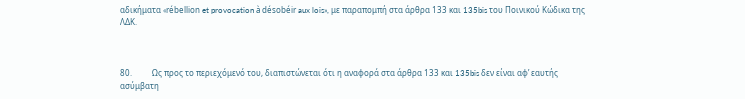αδικήματα «rébellion et provocation à désobéir aux lois», με παραπομπή στα άρθρα 133 και 135bis του Ποινικού Κώδικα της ΛΔΚ.



80.          Ως προς το περιεχόμενό του, διαπιστώνεται ότι η αναφορά στα άρθρα 133 και 135bis δεν είναι αφ’ εαυτής ασύμβατη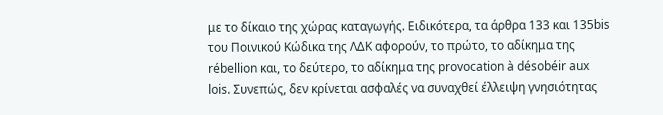με το δίκαιο της χώρας καταγωγής. Ειδικότερα, τα άρθρα 133 και 135bis του Ποινικού Κώδικα της ΛΔΚ αφορούν, το πρώτο, το αδίκημα της rébellion και, το δεύτερο, το αδίκημα της provocation à désobéir aux lois. Συνεπώς, δεν κρίνεται ασφαλές να συναχθεί έλλειψη γνησιότητας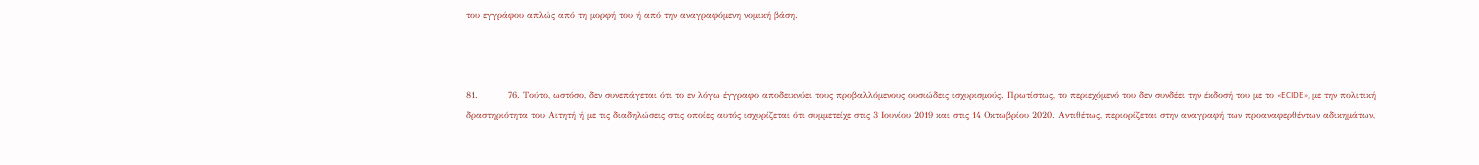του εγγράφου απλώς από τη μορφή του ή από την αναγραφόμενη νομική βάση.



81.          76. Τούτο, ωστόσο, δεν συνεπάγεται ότι το εν λόγω έγγραφο αποδεικνύει τους προβαλλόμενους ουσιώδεις ισχυρισμούς. Πρωτίστως, το περιεχόμενό του δεν συνδέει την έκδοσή του με το «ECIDE», με την πολιτική δραστηριότητα του Αιτητή ή με τις διαδηλώσεις στις οποίες αυτός ισχυρίζεται ότι συμμετείχε στις 3 Ιουνίου 2019 και στις 14 Οκτωβρίου 2020. Αντιθέτως, περιορίζεται στην αναγραφή των προαναφερθέντων αδικημάτων,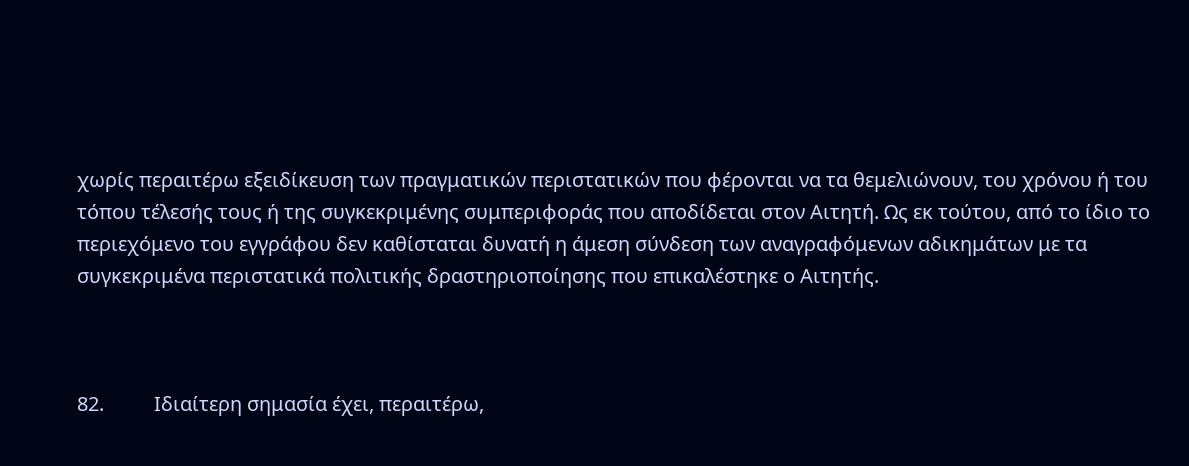χωρίς περαιτέρω εξειδίκευση των πραγματικών περιστατικών που φέρονται να τα θεμελιώνουν, του χρόνου ή του τόπου τέλεσής τους ή της συγκεκριμένης συμπεριφοράς που αποδίδεται στον Αιτητή. Ως εκ τούτου, από το ίδιο το περιεχόμενο του εγγράφου δεν καθίσταται δυνατή η άμεση σύνδεση των αναγραφόμενων αδικημάτων με τα συγκεκριμένα περιστατικά πολιτικής δραστηριοποίησης που επικαλέστηκε ο Αιτητής.



82.          Ιδιαίτερη σημασία έχει, περαιτέρω,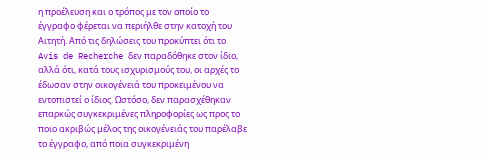η προέλευση και ο τρόπος με τον οποίο το έγγραφο φέρεται να περιήλθε στην κατοχή του Αιτητή. Από τις δηλώσεις του προκύπτει ότι το Avis de Recherche δεν παραδόθηκε στον ίδιο, αλλά ότι, κατά τους ισχυρισμούς του, οι αρχές το έδωσαν στην οικογένειά του προκειμένου να εντοπιστεί ο ίδιος. Ωστόσο, δεν παρασχέθηκαν επαρκώς συγκεκριμένες πληροφορίες ως προς το ποιο ακριβώς μέλος της οικογένειάς του παρέλαβε το έγγραφο, από ποια συγκεκριμένη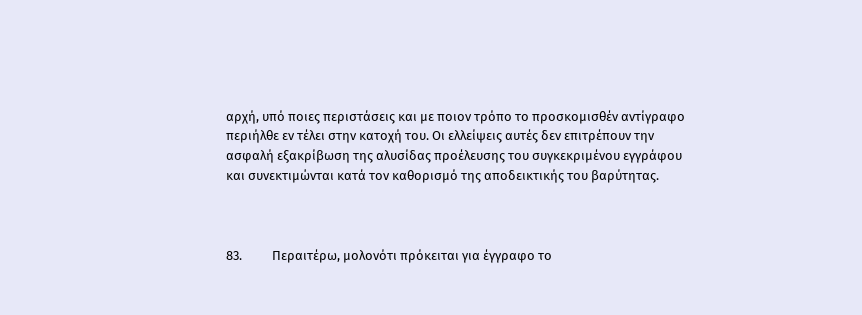αρχή, υπό ποιες περιστάσεις και με ποιον τρόπο το προσκομισθέν αντίγραφο περιήλθε εν τέλει στην κατοχή του. Οι ελλείψεις αυτές δεν επιτρέπουν την ασφαλή εξακρίβωση της αλυσίδας προέλευσης του συγκεκριμένου εγγράφου και συνεκτιμώνται κατά τον καθορισμό της αποδεικτικής του βαρύτητας.



83.          Περαιτέρω, μολονότι πρόκειται για έγγραφο το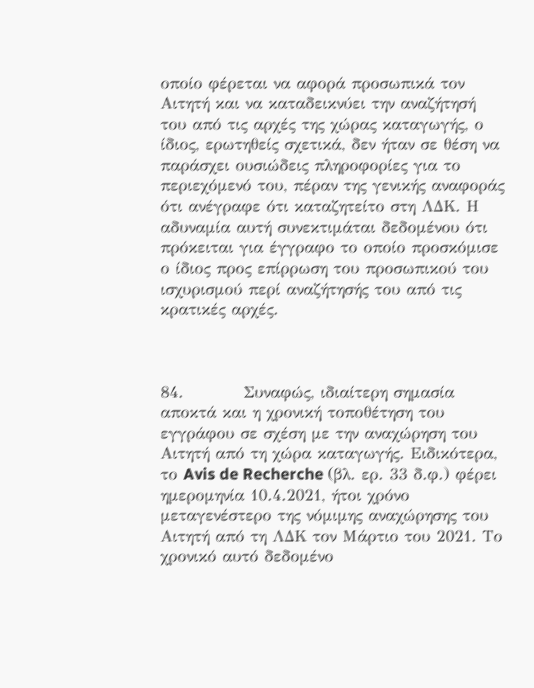οποίο φέρεται να αφορά προσωπικά τον Αιτητή και να καταδεικνύει την αναζήτησή του από τις αρχές της χώρας καταγωγής, ο ίδιος, ερωτηθείς σχετικά, δεν ήταν σε θέση να παράσχει ουσιώδεις πληροφορίες για το περιεχόμενό του, πέραν της γενικής αναφοράς ότι ανέγραφε ότι καταζητείτο στη ΛΔΚ. Η αδυναμία αυτή συνεκτιμάται δεδομένου ότι πρόκειται για έγγραφο το οποίο προσκόμισε ο ίδιος προς επίρρωση του προσωπικού του ισχυρισμού περί αναζήτησής του από τις κρατικές αρχές.



84.          Συναφώς, ιδιαίτερη σημασία αποκτά και η χρονική τοποθέτηση του εγγράφου σε σχέση με την αναχώρηση του Αιτητή από τη χώρα καταγωγής. Ειδικότερα, το Avis de Recherche (βλ. ερ. 33 δ.φ.) φέρει ημερομηνία 10.4.2021, ήτοι χρόνο μεταγενέστερο της νόμιμης αναχώρησης του Αιτητή από τη ΛΔΚ τον Μάρτιο του 2021. Το χρονικό αυτό δεδομένο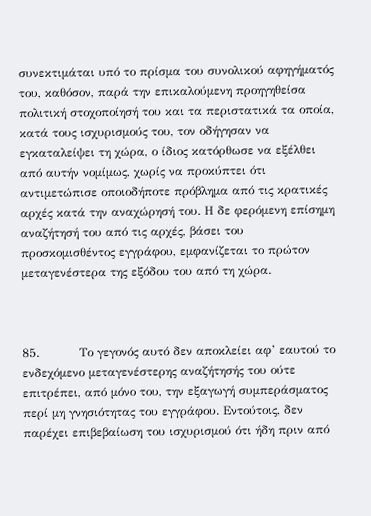συνεκτιμάται υπό το πρίσμα του συνολικού αφηγήματός του, καθόσον, παρά την επικαλούμενη προηγηθείσα πολιτική στοχοποίησή του και τα περιστατικά τα οποία, κατά τους ισχυρισμούς του, τον οδήγησαν να εγκαταλείψει τη χώρα, ο ίδιος κατόρθωσε να εξέλθει από αυτήν νομίμως, χωρίς να προκύπτει ότι αντιμετώπισε οποιοδήποτε πρόβλημα από τις κρατικές αρχές κατά την αναχώρησή του. Η δε φερόμενη επίσημη αναζήτησή του από τις αρχές, βάσει του προσκομισθέντος εγγράφου, εμφανίζεται το πρώτον μεταγενέστερα της εξόδου του από τη χώρα.



85.          Το γεγονός αυτό δεν αποκλείει αφ’ εαυτού το ενδεχόμενο μεταγενέστερης αναζήτησής του ούτε επιτρέπει, από μόνο του, την εξαγωγή συμπεράσματος περί μη γνησιότητας του εγγράφου. Εντούτοις, δεν παρέχει επιβεβαίωση του ισχυρισμού ότι ήδη πριν από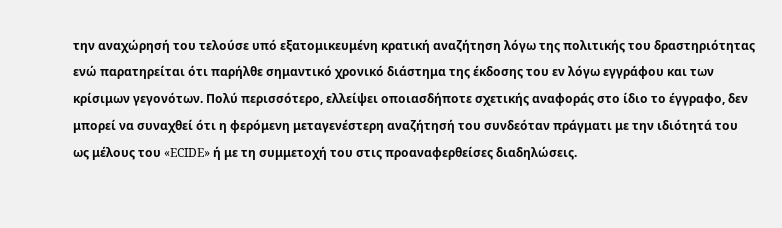την αναχώρησή του τελούσε υπό εξατομικευμένη κρατική αναζήτηση λόγω της πολιτικής του δραστηριότητας ενώ παρατηρείται ότι παρήλθε σημαντικό χρονικό διάστημα της έκδοσης του εν λόγω εγγράφου και των κρίσιμων γεγονότων. Πολύ περισσότερο, ελλείψει οποιασδήποτε σχετικής αναφοράς στο ίδιο το έγγραφο, δεν μπορεί να συναχθεί ότι η φερόμενη μεταγενέστερη αναζήτησή του συνδεόταν πράγματι με την ιδιότητά του ως μέλους του «ECIDE» ή με τη συμμετοχή του στις προαναφερθείσες διαδηλώσεις.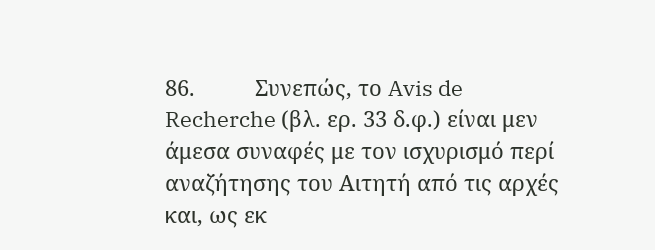86.          Συνεπώς, το Avis de Recherche (βλ. ερ. 33 δ.φ.) είναι μεν άμεσα συναφές με τον ισχυρισμό περί αναζήτησης του Αιτητή από τις αρχές και, ως εκ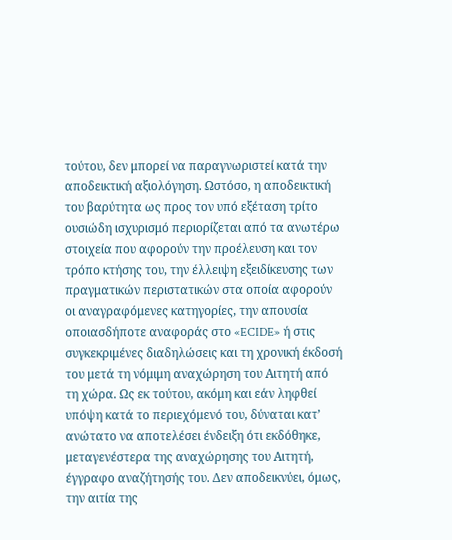τούτου, δεν μπορεί να παραγνωριστεί κατά την αποδεικτική αξιολόγηση. Ωστόσο, η αποδεικτική του βαρύτητα ως προς τον υπό εξέταση τρίτο ουσιώδη ισχυρισμό περιορίζεται από τα ανωτέρω στοιχεία που αφορούν την προέλευση και τον τρόπο κτήσης του, την έλλειψη εξειδίκευσης των πραγματικών περιστατικών στα οποία αφορούν οι αναγραφόμενες κατηγορίες, την απουσία οποιασδήποτε αναφοράς στο «ECIDE» ή στις συγκεκριμένες διαδηλώσεις και τη χρονική έκδοσή του μετά τη νόμιμη αναχώρηση του Αιτητή από τη χώρα. Ως εκ τούτου, ακόμη και εάν ληφθεί υπόψη κατά το περιεχόμενό του, δύναται κατ’ ανώτατο να αποτελέσει ένδειξη ότι εκδόθηκε, μεταγενέστερα της αναχώρησης του Αιτητή, έγγραφο αναζήτησής του. Δεν αποδεικνύει, όμως, την αιτία της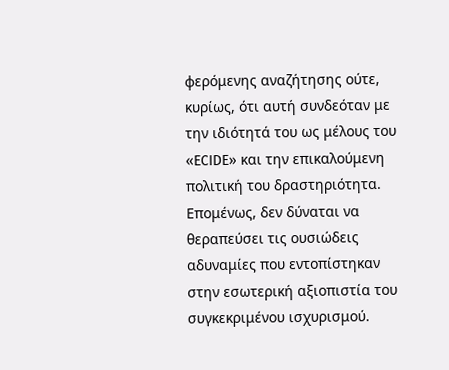φερόμενης αναζήτησης ούτε, κυρίως, ότι αυτή συνδεόταν με την ιδιότητά του ως μέλους του «ECIDE» και την επικαλούμενη πολιτική του δραστηριότητα. Επομένως, δεν δύναται να θεραπεύσει τις ουσιώδεις αδυναμίες που εντοπίστηκαν στην εσωτερική αξιοπιστία του συγκεκριμένου ισχυρισμού.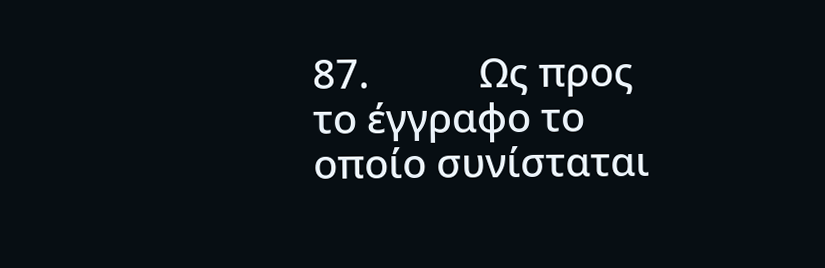87.           Ως προς το έγγραφο το οποίο συνίσταται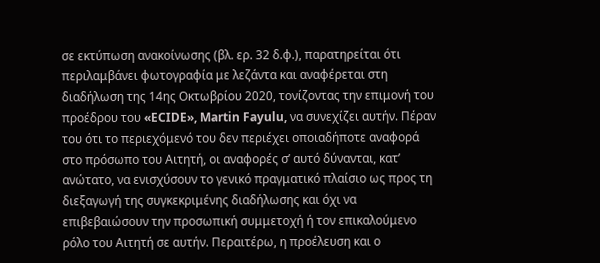σε εκτύπωση ανακοίνωσης (βλ. ερ. 32 δ.φ.), παρατηρείται ότι περιλαμβάνει φωτογραφία με λεζάντα και αναφέρεται στη διαδήλωση της 14ης Οκτωβρίου 2020, τονίζοντας την επιμονή του προέδρου του «ECIDE», Martin Fayulu, να συνεχίζει αυτήν. Πέραν του ότι το περιεχόμενό του δεν περιέχει οποιαδήποτε αναφορά στο πρόσωπο του Αιτητή, οι αναφορές σ’ αυτό δύνανται, κατ’ ανώτατο, να ενισχύσουν το γενικό πραγματικό πλαίσιο ως προς τη διεξαγωγή της συγκεκριμένης διαδήλωσης και όχι να επιβεβαιώσουν την προσωπική συμμετοχή ή τον επικαλούμενο ρόλο του Αιτητή σε αυτήν. Περαιτέρω, η προέλευση και ο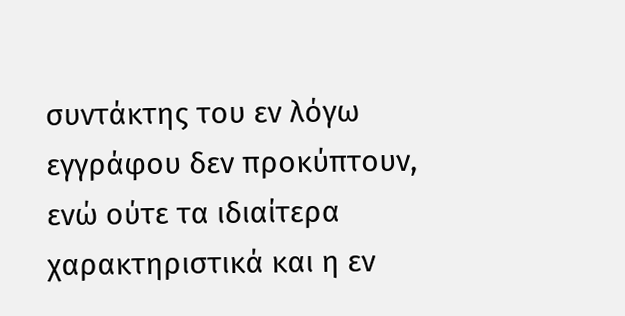συντάκτης του εν λόγω εγγράφου δεν προκύπτουν, ενώ ούτε τα ιδιαίτερα χαρακτηριστικά και η εν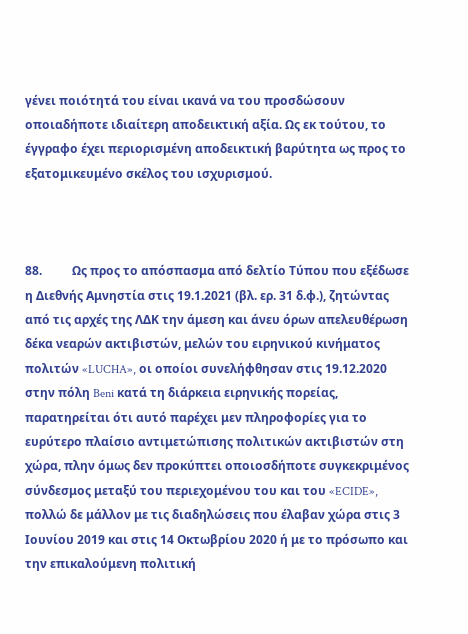γένει ποιότητά του είναι ικανά να του προσδώσουν οποιαδήποτε ιδιαίτερη αποδεικτική αξία. Ως εκ τούτου, το έγγραφο έχει περιορισμένη αποδεικτική βαρύτητα ως προς το εξατομικευμένο σκέλος του ισχυρισμού.



88.          Ως προς το απόσπασμα από δελτίο Τύπου που εξέδωσε η Διεθνής Αμνηστία στις 19.1.2021 (βλ. ερ. 31 δ.φ.), ζητώντας από τις αρχές της ΛΔΚ την άμεση και άνευ όρων απελευθέρωση δέκα νεαρών ακτιβιστών, μελών του ειρηνικού κινήματος πολιτών «LUCHA», οι οποίοι συνελήφθησαν στις 19.12.2020 στην πόλη Beni κατά τη διάρκεια ειρηνικής πορείας, παρατηρείται ότι αυτό παρέχει μεν πληροφορίες για το ευρύτερο πλαίσιο αντιμετώπισης πολιτικών ακτιβιστών στη χώρα, πλην όμως δεν προκύπτει οποιοσδήποτε συγκεκριμένος σύνδεσμος μεταξύ του περιεχομένου του και του «ECIDE», πολλώ δε μάλλον με τις διαδηλώσεις που έλαβαν χώρα στις 3 Ιουνίου 2019 και στις 14 Οκτωβρίου 2020 ή με το πρόσωπο και την επικαλούμενη πολιτική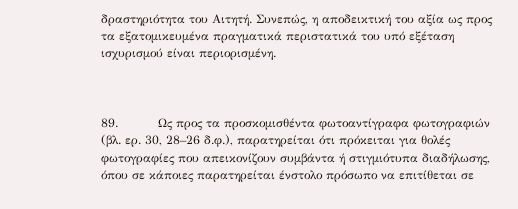δραστηριότητα του Αιτητή. Συνεπώς, η αποδεικτική του αξία ως προς τα εξατομικευμένα πραγματικά περιστατικά του υπό εξέταση ισχυρισμού είναι περιορισμένη.



89.          Ως προς τα προσκομισθέντα φωτοαντίγραφα φωτογραφιών (βλ. ερ. 30, 28–26 δ.φ.), παρατηρείται ότι πρόκειται για θολές φωτογραφίες που απεικονίζουν συμβάντα ή στιγμιότυπα διαδήλωσης, όπου σε κάποιες παρατηρείται ένστολο πρόσωπο να επιτίθεται σε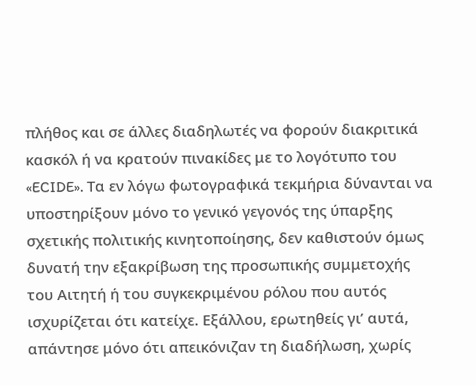πλήθος και σε άλλες διαδηλωτές να φορούν διακριτικά κασκόλ ή να κρατούν πινακίδες με το λογότυπο του «ECIDE». Τα εν λόγω φωτογραφικά τεκμήρια δύνανται να υποστηρίξουν μόνο το γενικό γεγονός της ύπαρξης σχετικής πολιτικής κινητοποίησης, δεν καθιστούν όμως δυνατή την εξακρίβωση της προσωπικής συμμετοχής του Αιτητή ή του συγκεκριμένου ρόλου που αυτός ισχυρίζεται ότι κατείχε. Εξάλλου, ερωτηθείς γι’ αυτά, απάντησε μόνο ότι απεικόνιζαν τη διαδήλωση, χωρίς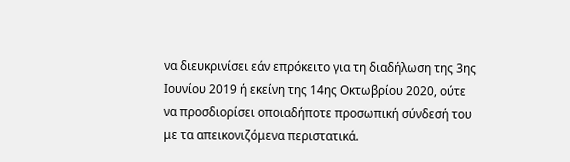να διευκρινίσει εάν επρόκειτο για τη διαδήλωση της 3ης Ιουνίου 2019 ή εκείνη της 14ης Οκτωβρίου 2020, ούτε να προσδιορίσει οποιαδήποτε προσωπική σύνδεσή του με τα απεικονιζόμενα περιστατικά.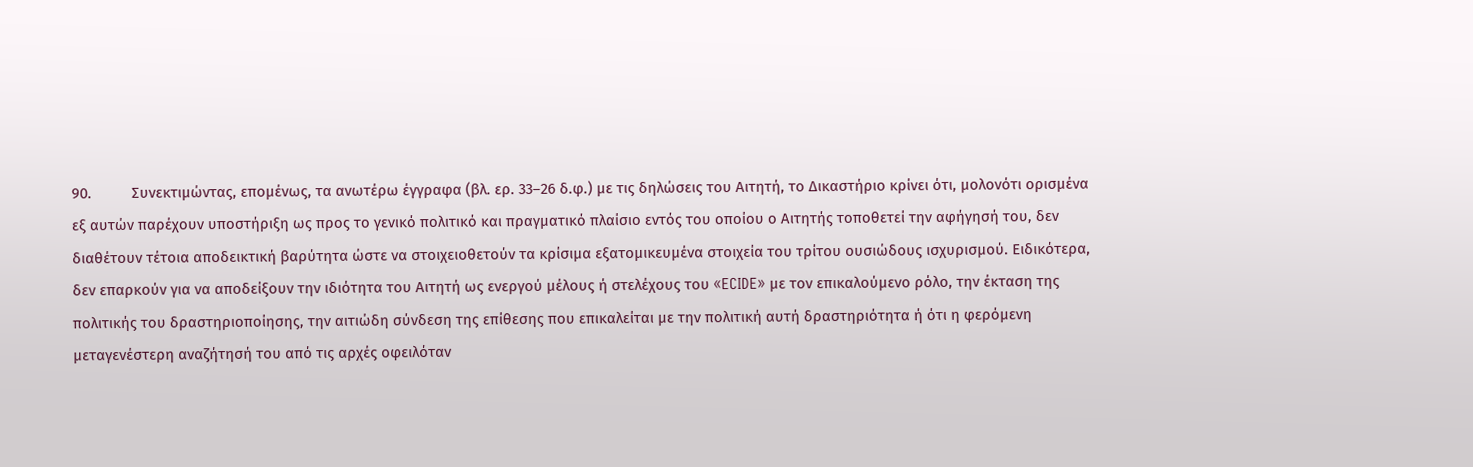90.          Συνεκτιμώντας, επομένως, τα ανωτέρω έγγραφα (βλ. ερ. 33–26 δ.φ.) με τις δηλώσεις του Αιτητή, το Δικαστήριο κρίνει ότι, μολονότι ορισμένα εξ αυτών παρέχουν υποστήριξη ως προς το γενικό πολιτικό και πραγματικό πλαίσιο εντός του οποίου ο Αιτητής τοποθετεί την αφήγησή του, δεν διαθέτουν τέτοια αποδεικτική βαρύτητα ώστε να στοιχειοθετούν τα κρίσιμα εξατομικευμένα στοιχεία του τρίτου ουσιώδους ισχυρισμού. Ειδικότερα, δεν επαρκούν για να αποδείξουν την ιδιότητα του Αιτητή ως ενεργού μέλους ή στελέχους του «ECIDE» με τον επικαλούμενο ρόλο, την έκταση της πολιτικής του δραστηριοποίησης, την αιτιώδη σύνδεση της επίθεσης που επικαλείται με την πολιτική αυτή δραστηριότητα ή ότι η φερόμενη μεταγενέστερη αναζήτησή του από τις αρχές οφειλόταν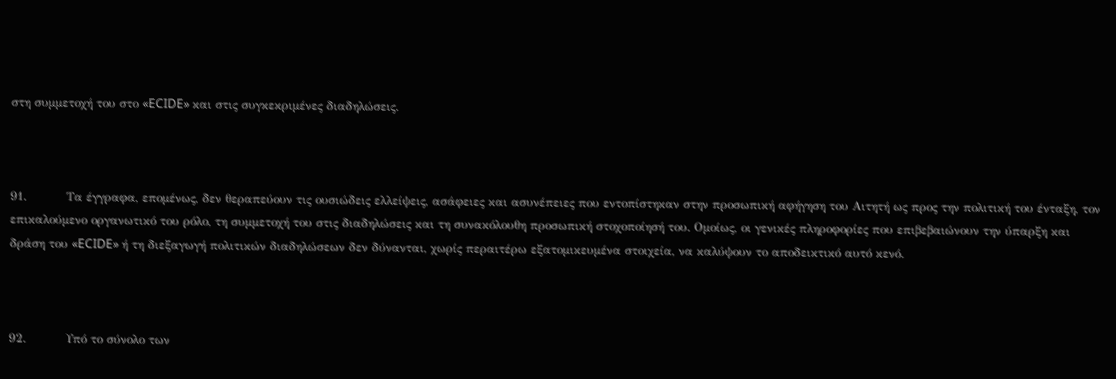στη συμμετοχή του στο «ECIDE» και στις συγκεκριμένες διαδηλώσεις.



91.          Τα έγγραφα, επομένως, δεν θεραπεύουν τις ουσιώδεις ελλείψεις, ασάφειες και ασυνέπειες που εντοπίστηκαν στην προσωπική αφήγηση του Αιτητή ως προς την πολιτική του ένταξη, τον επικαλούμενο οργανωτικό του ρόλο, τη συμμετοχή του στις διαδηλώσεις και τη συνακόλουθη προσωπική στοχοποίησή του. Ομοίως, οι γενικές πληροφορίες που επιβεβαιώνουν την ύπαρξη και δράση του «ECIDE» ή τη διεξαγωγή πολιτικών διαδηλώσεων δεν δύνανται, χωρίς περαιτέρω εξατομικευμένα στοιχεία, να καλύψουν το αποδεικτικό αυτό κενό.



92.          Υπό το σύνολο των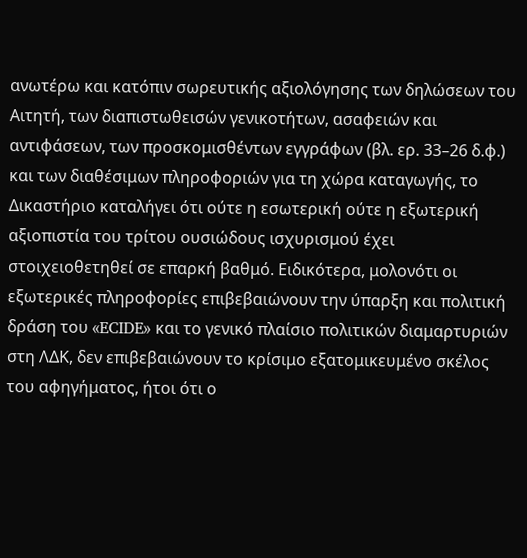ανωτέρω και κατόπιν σωρευτικής αξιολόγησης των δηλώσεων του Αιτητή, των διαπιστωθεισών γενικοτήτων, ασαφειών και αντιφάσεων, των προσκομισθέντων εγγράφων (βλ. ερ. 33–26 δ.φ.) και των διαθέσιμων πληροφοριών για τη χώρα καταγωγής, το Δικαστήριο καταλήγει ότι ούτε η εσωτερική ούτε η εξωτερική αξιοπιστία του τρίτου ουσιώδους ισχυρισμού έχει στοιχειοθετηθεί σε επαρκή βαθμό. Ειδικότερα, μολονότι οι εξωτερικές πληροφορίες επιβεβαιώνουν την ύπαρξη και πολιτική δράση του «ECIDE» και το γενικό πλαίσιο πολιτικών διαμαρτυριών στη ΛΔΚ, δεν επιβεβαιώνουν το κρίσιμο εξατομικευμένο σκέλος του αφηγήματος, ήτοι ότι ο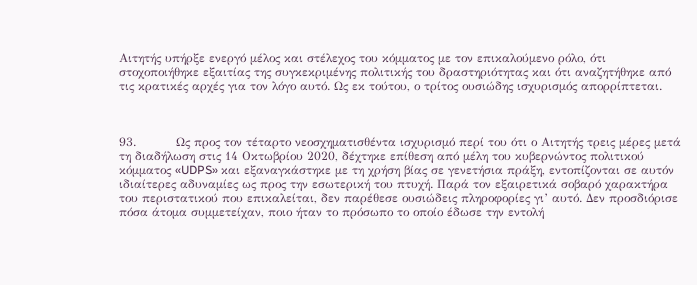Αιτητής υπήρξε ενεργό μέλος και στέλεχος του κόμματος με τον επικαλούμενο ρόλο, ότι στοχοποιήθηκε εξαιτίας της συγκεκριμένης πολιτικής του δραστηριότητας και ότι αναζητήθηκε από τις κρατικές αρχές για τον λόγο αυτό. Ως εκ τούτου, ο τρίτος ουσιώδης ισχυρισμός απορρίπτεται.



93.          Ως προς τον τέταρτο νεοσχηματισθέντα ισχυρισμό περί του ότι ο Αιτητής τρεις μέρες μετά τη διαδήλωση στις 14 Οκτωβρίου 2020, δέχτηκε επίθεση από μέλη του κυβερνώντος πολιτικού κόμματος «UDPS» και εξαναγκάστηκε με τη χρήση βίας σε γενετήσια πράξη, εντοπίζονται σε αυτόν ιδιαίτερες αδυναμίες ως προς την εσωτερική του πτυχή. Παρά τον εξαιρετικά σοβαρό χαρακτήρα του περιστατικού που επικαλείται, δεν παρέθεσε ουσιώδεις πληροφορίες γι’ αυτό. Δεν προσδιόρισε πόσα άτομα συμμετείχαν, ποιο ήταν το πρόσωπο το οποίο έδωσε την εντολή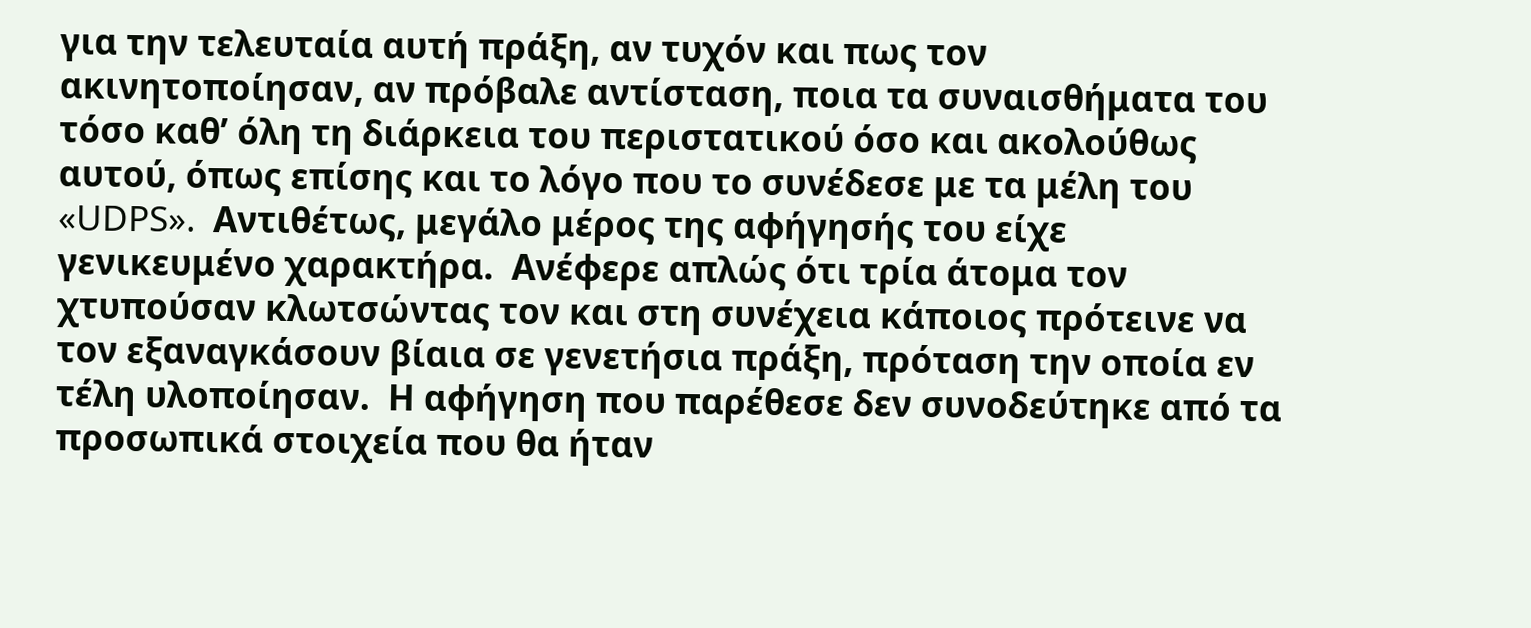για την τελευταία αυτή πράξη, αν τυχόν και πως τον ακινητοποίησαν, αν πρόβαλε αντίσταση, ποια τα συναισθήματα του τόσο καθ’ όλη τη διάρκεια του περιστατικού όσο και ακολούθως αυτού, όπως επίσης και το λόγο που το συνέδεσε με τα μέλη του «UDPS».  Αντιθέτως, μεγάλο μέρος της αφήγησής του είχε γενικευμένο χαρακτήρα.  Ανέφερε απλώς ότι τρία άτομα τον χτυπούσαν κλωτσώντας τον και στη συνέχεια κάποιος πρότεινε να τον εξαναγκάσουν βίαια σε γενετήσια πράξη, πρόταση την οποία εν τέλη υλοποίησαν.  Η αφήγηση που παρέθεσε δεν συνοδεύτηκε από τα προσωπικά στοιχεία που θα ήταν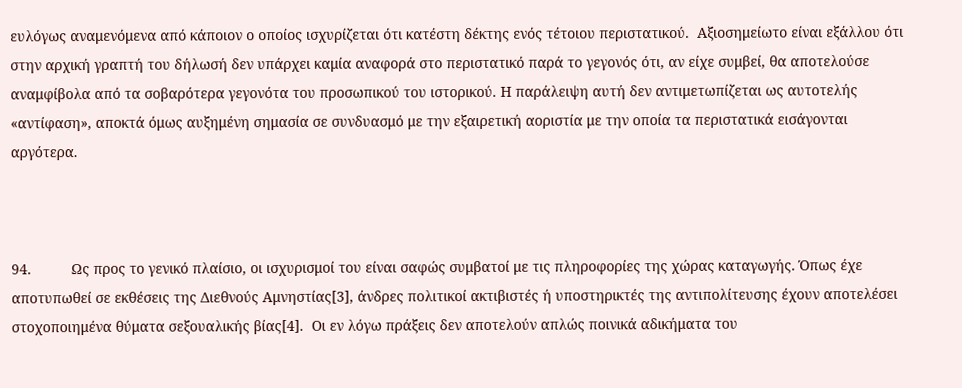ευλόγως αναμενόμενα από κάποιον ο οποίος ισχυρίζεται ότι κατέστη δέκτης ενός τέτοιου περιστατικού.  Αξιοσημείωτο είναι εξάλλου ότι στην αρχική γραπτή του δήλωσή δεν υπάρχει καμία αναφορά στο περιστατικό παρά το γεγονός ότι, αν είχε συμβεί, θα αποτελούσε αναμφίβολα από τα σοβαρότερα γεγονότα του προσωπικού του ιστορικού. Η παράλειψη αυτή δεν αντιμετωπίζεται ως αυτοτελής «αντίφαση», αποκτά όμως αυξημένη σημασία σε συνδυασμό με την εξαιρετική αοριστία με την οποία τα περιστατικά εισάγονται αργότερα.



94.          Ως προς το γενικό πλαίσιο, οι ισχυρισμοί του είναι σαφώς συμβατοί με τις πληροφορίες της χώρας καταγωγής. Όπως έχε αποτυπωθεί σε εκθέσεις της Διεθνούς Αμνηστίας[3], άνδρες πολιτικοί ακτιβιστές ή υποστηρικτές της αντιπολίτευσης έχουν αποτελέσει στοχοποιημένα θύματα σεξουαλικής βίας[4].  Οι εν λόγω πράξεις δεν αποτελούν απλώς ποινικά αδικήματα του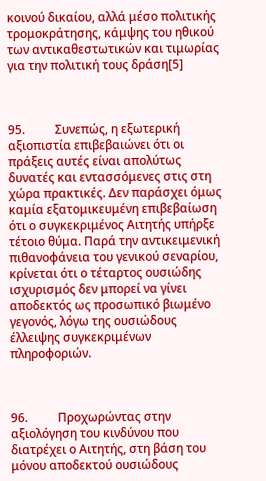κοινού δικαίου, αλλά μέσο πολιτικής τρομοκράτησης, κάμψης του ηθικού των αντικαθεστωτικών και τιμωρίας για την πολιτική τους δράση[5]



95.          Συνεπώς, η εξωτερική αξιοπιστία επιβεβαιώνει ότι οι πράξεις αυτές είναι απολύτως δυνατές και εντασσόμενες στις στη χώρα πρακτικές. Δεν παράσχει όμως καμία εξατομικευμένη επιβεβαίωση ότι ο συγκεκριμένος Αιτητής υπήρξε τέτοιο θύμα. Παρά την αντικειμενική πιθανοφάνεια του γενικού σεναρίου, κρίνεται ότι ο τέταρτος ουσιώδης ισχυρισμός δεν μπορεί να γίνει αποδεκτός ως προσωπικό βιωμένο γεγονός, λόγω της ουσιώδους έλλειψης συγκεκριμένων πληροφοριών.



96.          Προχωρώντας στην αξιολόγηση του κινδύνου που διατρέχει ο Αιτητής, στη βάση του μόνου αποδεκτού ουσιώδους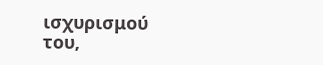ισχυρισμού του,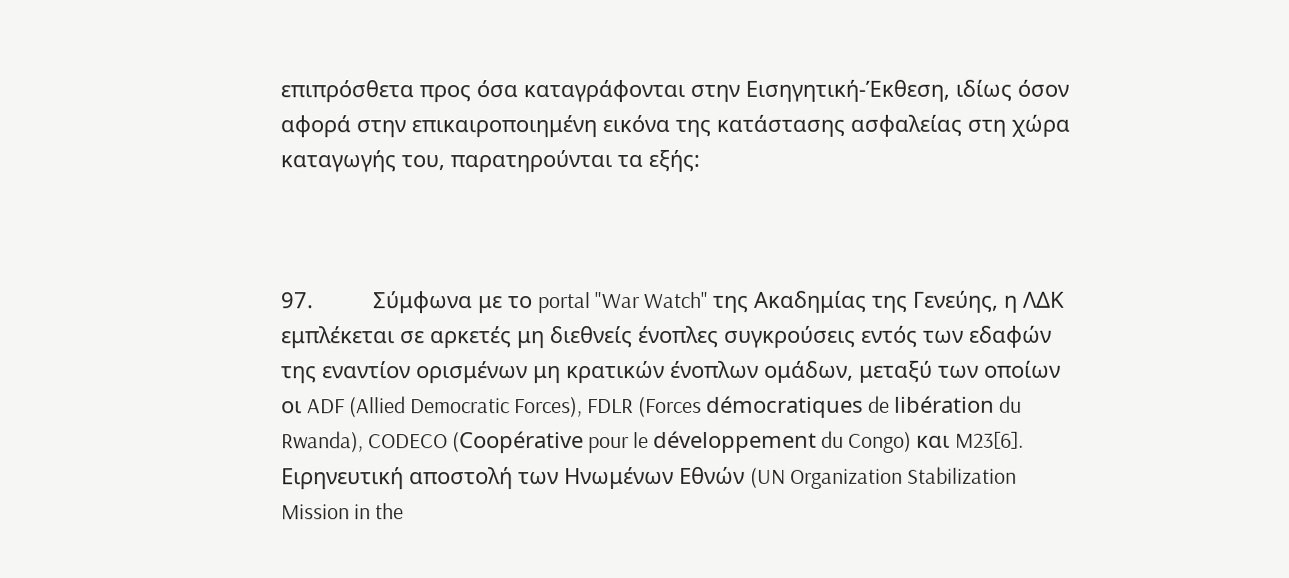επιπρόσθετα προς όσα καταγράφονται στην Εισηγητική-Έκθεση, ιδίως όσον αφορά στην επικαιροποιημένη εικόνα της κατάστασης ασφαλείας στη χώρα καταγωγής του, παρατηρούνται τα εξής:



97.          Σύμφωνα με το portal "War Watch" της Ακαδημίας της Γενεύης, η ΛΔΚ εμπλέκεται σε αρκετές μη διεθνείς ένοπλες συγκρούσεις εντός των εδαφών της εναντίον ορισμένων μη κρατικών ένοπλων ομάδων, μεταξύ των οποίων οι ADF (Allied Democratic Forces), FDLR (Forces démocratiques de libération du Rwanda), CODECO (Coopérative pour le développement du Congo) και M23[6]. Ειρηνευτική αποστολή των Ηνωμένων Εθνών (UN Organization Stabilization Mission in the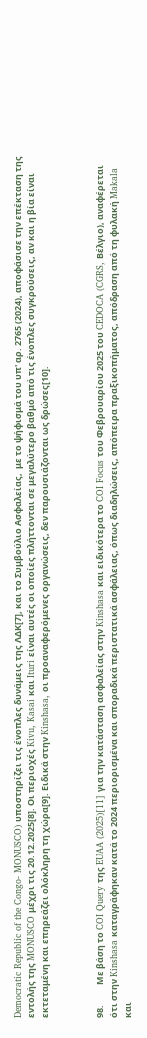Democratic Republic of the Congo- MONUSCO) υποστηρίζει τις ένοπλες δυνάμεις της ΛΔΚ[7], και το Συμβούλιο Ασφαλείας,  με το ψήφισμά του υπ' αρ. 2765 (2024), αποφάσισε την επέκταση της εντολής της MONUSCO μέχρι τις 20.12.2025[8]. Οι περιοχές Kivu, Kasai και Ituri είναι αυτές οι οποίες πλήττονται σε μεγαλύτερο βαθμό από τις ένοπλες συγκρούσεις, αν και η βία είναι εκτεταμένη και επηρεάζει ολόκληρη τη χώρα[9]. Ειδικά στην Kinshasa, οι προαναφερόμενες οργανώσεις, δεν παρουσιάζονται ως δρώσες[10].



98.          Με βάση το COI Query της EUAA (2025)[11] για την κατάσταση ασφαλείας στην Kinshasa και ειδικότερα το COI Focus του Φεβρουαρίου 2025 του CEDOCA (CGRS, Βέλγιο), αναφέρεται ότι στην Kinshasa καταγράφηκαν κατά το 2024 περιορισμένα και σποραδικά περιστατικά ασφάλειας, όπως διαδηλώσεις, απόπειρα πραξικοπήματος, απόδραση από τη φυλακή Makala και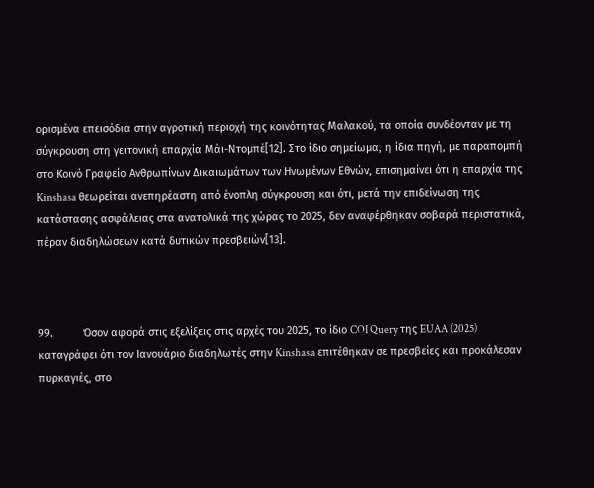ορισμένα επεισόδια στην αγροτική περιοχή της κοινότητας Μαλακού, τα οποία συνδέονταν με τη σύγκρουση στη γειτονική επαρχία Μάι-Ντομπέ[12]. Στο ίδιο σημείωμα, η ίδια πηγή, με παραπομπή στο Κοινό Γραφείο Ανθρωπίνων Δικαιωμάτων των Ηνωμένων Εθνών, επισημαίνει ότι η επαρχία της Kinshasa θεωρείται ανεπηρέαστη από ένοπλη σύγκρουση και ότι, μετά την επιδείνωση της κατάστασης ασφάλειας στα ανατολικά της χώρας το 2025, δεν αναφέρθηκαν σοβαρά περιστατικά, πέραν διαδηλώσεων κατά δυτικών πρεσβειών[13].



99.          Όσον αφορά στις εξελίξεις στις αρχές του 2025, το ίδιο COI Query της EUAA (2025) καταγράφει ότι τον Ιανουάριο διαδηλωτές στην Kinshasa επιτέθηκαν σε πρεσβείες και προκάλεσαν πυρκαγιές, στο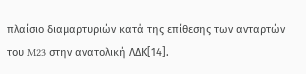πλαίσιο διαμαρτυριών κατά της επίθεσης των ανταρτών του M23 στην ανατολική ΛΔΚ[14].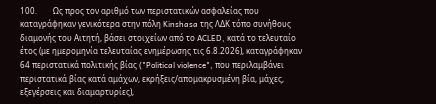100.        Ως προς τον αριθμό των περιστατικών ασφαλείας που καταγράφηκαν γενικότερα στην πόλη Kinshasa της ΛΔΚ τόπο συνήθους διαμονής του Αιτητή, βάσει στοιχείων από το ACLED, κατά το τελευταίο έτος (με ημερομηνία τελευταίας ενημέρωσης τις 6.8.2026), καταγράφηκαν 64 περιστατικά πολιτικής βίας ("Political violence", που περιλαμβάνει περιστατικά βίας κατά αμάχων, εκρήξεις/απομακρυσμένη βία, μάχες, εξεγέρσεις και διαμαρτυρίες),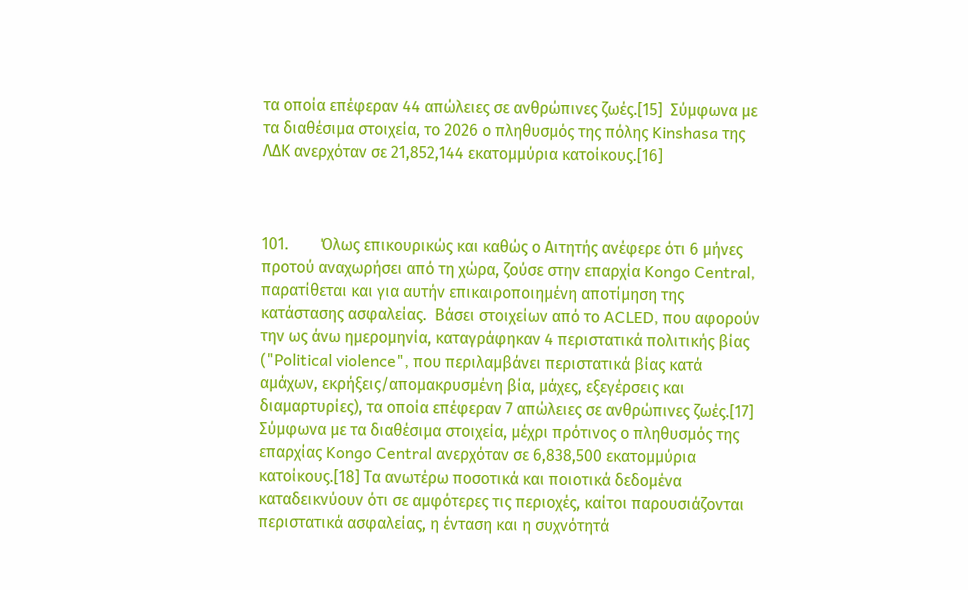τα οποία επέφεραν 44 απώλειες σε ανθρώπινες ζωές.[15]  Σύμφωνα με τα διαθέσιμα στοιχεία, το 2026 ο πληθυσμός της πόλης Kinshasa της ΛΔΚ ανερχόταν σε 21,852,144 εκατομμύρια κατοίκους.[16]



101.        Όλως επικουρικώς και καθώς ο Αιτητής ανέφερε ότι 6 μήνες προτού αναχωρήσει από τη χώρα, ζούσε στην επαρχία Kongo Central, παρατίθεται και για αυτήν επικαιροποιημένη αποτίμηση της κατάστασης ασφαλείας.  Βάσει στοιχείων από το ACLED, που αφορούν την ως άνω ημερομηνία, καταγράφηκαν 4 περιστατικά πολιτικής βίας ("Political violence", που περιλαμβάνει περιστατικά βίας κατά αμάχων, εκρήξεις/απομακρυσμένη βία, μάχες, εξεγέρσεις και διαμαρτυρίες), τα οποία επέφεραν 7 απώλειες σε ανθρώπινες ζωές.[17]  Σύμφωνα με τα διαθέσιμα στοιχεία, μέχρι πρότινος ο πληθυσμός της επαρχίας Kongo Central ανερχόταν σε 6,838,500 εκατομμύρια κατοίκους.[18] Τα ανωτέρω ποσοτικά και ποιοτικά δεδομένα καταδεικνύουν ότι σε αμφότερες τις περιοχές, καίτοι παρουσιάζονται περιστατικά ασφαλείας, η ένταση και η συχνότητά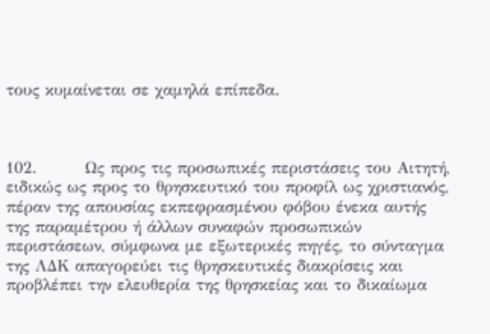τους κυμαίνεται σε χαμηλά επίπεδα.



102.        Ως προς τις προσωπικές περιστάσεις του Αιτητή, ειδικώς ως προς το θρησκευτικό του προφίλ ως χριστιανός, πέραν της απουσίας εκπεφρασμένου φόβου ένεκα αυτής της παραμέτρου ή άλλων συναφών προσωπικών περιστάσεων, σύμφωνα με εξωτερικές πηγές, το σύνταγμα της ΛΔΚ απαγορεύει τις θρησκευτικές διακρίσεις και προβλέπει την ελευθερία της θρησκείας και το δικαίωμα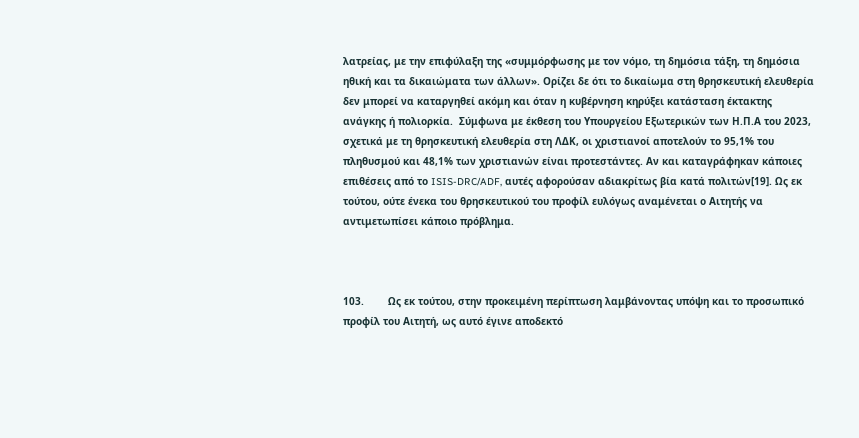λατρείας, με την επιφύλαξη της «συμμόρφωσης με τον νόμο, τη δημόσια τάξη, τη δημόσια ηθική και τα δικαιώματα των άλλων». Ορίζει δε ότι το δικαίωμα στη θρησκευτική ελευθερία δεν μπορεί να καταργηθεί ακόμη και όταν η κυβέρνηση κηρύξει κατάσταση έκτακτης ανάγκης ή πολιορκία.  Σύμφωνα με έκθεση του Υπουργείου Εξωτερικών των Η.Π.Α του 2023, σχετικά με τη θρησκευτική ελευθερία στη ΛΔΚ, οι χριστιανοί αποτελούν το 95,1% του πληθυσμού και 48,1% των χριστιανών είναι προτεστάντες. Αν και καταγράφηκαν κάποιες επιθέσεις από το ISIS-DRC/ADF, αυτές αφορούσαν αδιακρίτως βία κατά πολιτών[19]. Ως εκ τούτου, ούτε ένεκα του θρησκευτικού του προφίλ ευλόγως αναμένεται ο Αιτητής να αντιμετωπίσει κάποιο πρόβλημα.



103.        Ως εκ τούτου, στην προκειμένη περίπτωση λαμβάνοντας υπόψη και το προσωπικό προφίλ του Αιτητή, ως αυτό έγινε αποδεκτό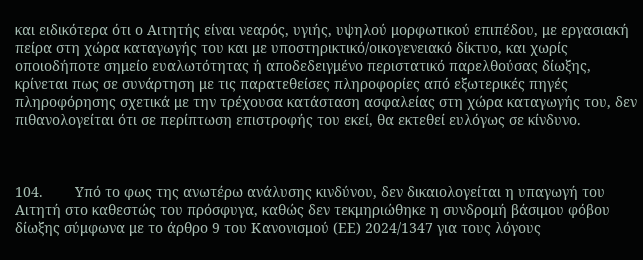και ειδικότερα ότι ο Αιτητής είναι νεαρός, υγιής, υψηλού μορφωτικού επιπέδου, με εργασιακή πείρα στη χώρα καταγωγής του και με υποστηρικτικό/οικογενειακό δίκτυο, και χωρίς οποιοδήποτε σημείο ευαλωτότητας ή αποδεδειγμένο περιστατικό παρελθούσας δίωξης,  κρίνεται πως σε συνάρτηση με τις παρατεθείσες πληροφορίες από εξωτερικές πηγές πληροφόρησης σχετικά με την τρέχουσα κατάσταση ασφαλείας στη χώρα καταγωγής του, δεν πιθανολογείται ότι σε περίπτωση επιστροφής του εκεί, θα εκτεθεί ευλόγως σε κίνδυνο.



104.        Υπό το φως της ανωτέρω ανάλυσης κινδύνου, δεν δικαιολογείται η υπαγωγή του Αιτητή στο καθεστώς του πρόσφυγα, καθώς δεν τεκμηριώθηκε η συνδρομή βάσιμου φόβου δίωξης σύμφωνα με το άρθρο 9 του Κανονισμού (ΕΕ) 2024/1347 για τους λόγους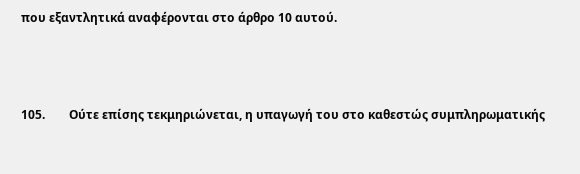που εξαντλητικά αναφέρονται στο άρθρο 10 αυτού.



105.        Ούτε επίσης τεκμηριώνεται, η υπαγωγή του στο καθεστώς συμπληρωματικής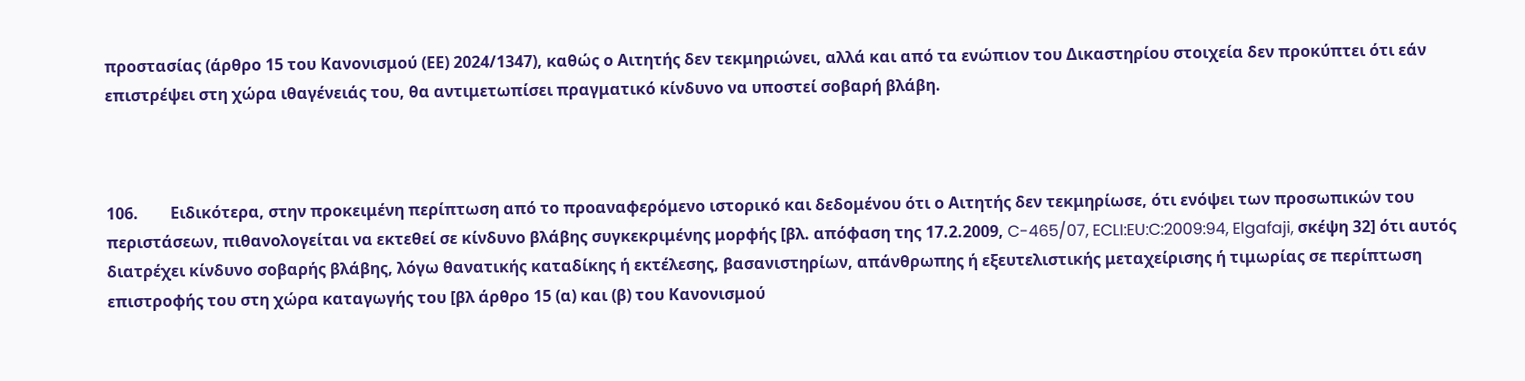προστασίας (άρθρο 15 του Κανονισμού (ΕΕ) 2024/1347), καθώς ο Αιτητής δεν τεκμηριώνει, αλλά και από τα ενώπιον του Δικαστηρίου στοιχεία δεν προκύπτει ότι εάν επιστρέψει στη χώρα ιθαγένειάς του, θα αντιμετωπίσει πραγματικό κίνδυνο να υποστεί σοβαρή βλάβη.



106.        Ειδικότερα, στην προκειμένη περίπτωση από το προαναφερόμενο ιστορικό και δεδομένου ότι ο Αιτητής δεν τεκμηρίωσε, ότι ενόψει των προσωπικών του περιστάσεων, πιθανολογείται να εκτεθεί σε κίνδυνο βλάβης συγκεκριμένης μορφής [βλ. απόφαση της 17.2.2009, C-465/07, ECLI:EU:C:2009:94, Elgafaji, σκέψη 32] ότι αυτός διατρέχει κίνδυνο σοβαρής βλάβης, λόγω θανατικής καταδίκης ή εκτέλεσης, βασανιστηρίων, απάνθρωπης ή εξευτελιστικής μεταχείρισης ή τιμωρίας σε περίπτωση επιστροφής του στη χώρα καταγωγής του [βλ άρθρο 15 (α) και (β) του Κανονισμού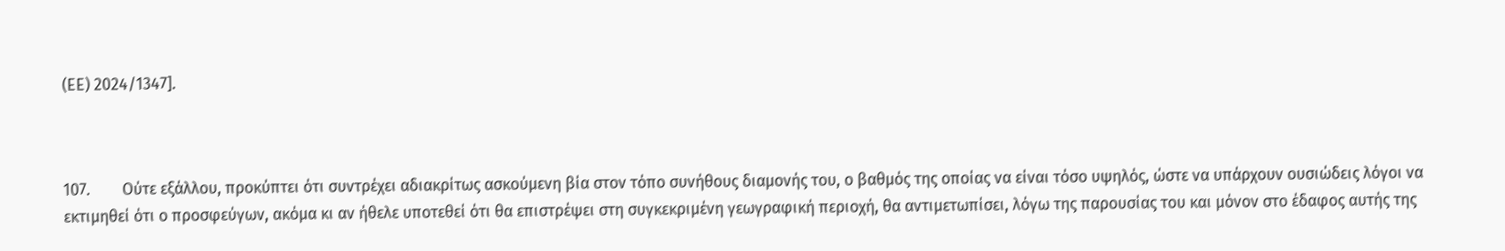(ΕΕ) 2024/1347].



107.        Ούτε εξάλλου, προκύπτει ότι συντρέχει αδιακρίτως ασκούμενη βία στον τόπο συνήθους διαμονής του, ο βαθμός της οποίας να είναι τόσο υψηλός, ώστε να υπάρχουν ουσιώδεις λόγοι να εκτιμηθεί ότι ο προσφεύγων, ακόμα κι αν ήθελε υποτεθεί ότι θα επιστρέψει στη συγκεκριμένη γεωγραφική περιοχή, θα αντιμετωπίσει, λόγω της παρουσίας του και μόνον στο έδαφος αυτής της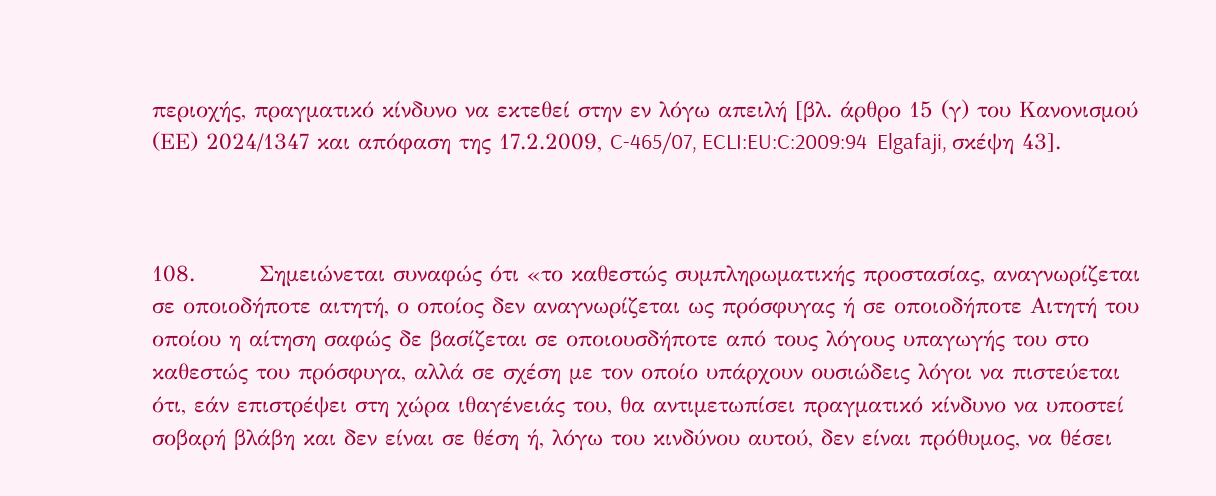περιοχής, πραγματικό κίνδυνο να εκτεθεί στην εν λόγω απειλή [βλ. άρθρο 15 (γ) του Κανονισμού (ΕΕ) 2024/1347 και απόφαση της 17.2.2009, C-465/07, ECLI:EU:C:2009:94  Elgafaji, σκέψη 43].



108.        Σημειώνεται συναφώς ότι «το καθεστώς συμπληρωματικής προστασίας, αναγνωρίζεται σε οποιοδήποτε αιτητή, ο οποίος δεν αναγνωρίζεται ως πρόσφυγας ή σε οποιοδήποτε Αιτητή του οποίου η αίτηση σαφώς δε βασίζεται σε οποιουσδήποτε από τους λόγους υπαγωγής του στο καθεστώς του πρόσφυγα, αλλά σε σχέση με τον οποίο υπάρχουν ουσιώδεις λόγοι να πιστεύεται ότι, εάν επιστρέψει στη χώρα ιθαγένειάς του, θα αντιμετωπίσει πραγματικό κίνδυνο να υποστεί σοβαρή βλάβη και δεν είναι σε θέση ή, λόγω του κινδύνου αυτού, δεν είναι πρόθυμος, να θέσει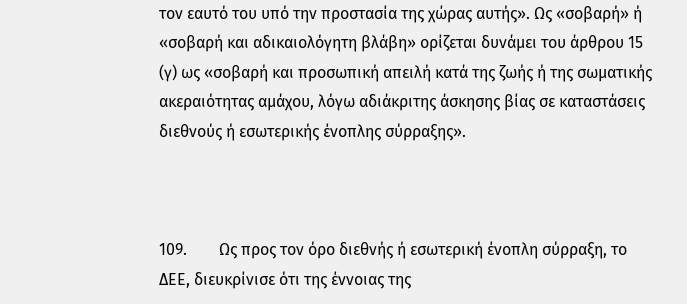τον εαυτό του υπό την προστασία της χώρας αυτής». Ως «σοβαρή» ή «σοβαρή και αδικαιολόγητη βλάβη» ορίζεται δυνάμει του άρθρου 15 (γ) ως «σοβαρή και προσωπική απειλή κατά της ζωής ή της σωματικής ακεραιότητας αμάχου, λόγω αδιάκριτης άσκησης βίας σε καταστάσεις διεθνούς ή εσωτερικής ένοπλης σύρραξης».



109.        Ως προς τον όρο διεθνής ή εσωτερική ένοπλη σύρραξη, το ΔΕΕ, διευκρίνισε ότι της έννοιας της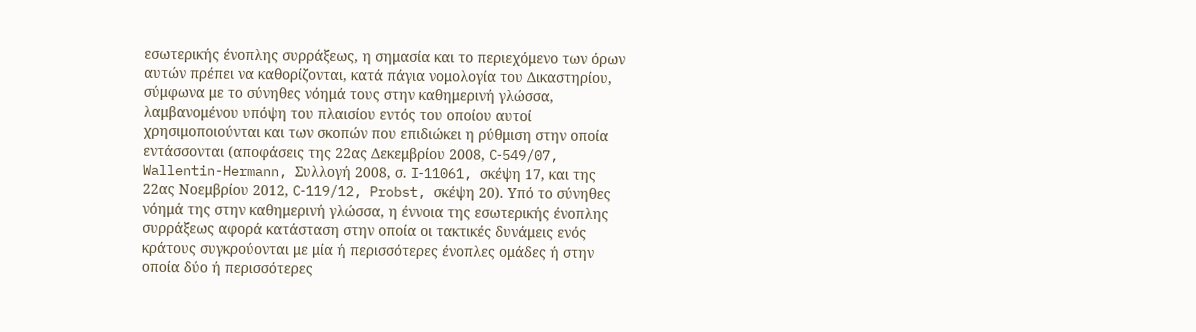εσωτερικής ένοπλης συρράξεως, η σημασία και το περιεχόμενο των όρων αυτών πρέπει να καθορίζονται, κατά πάγια νομολογία του Δικαστηρίου, σύμφωνα με το σύνηθες νόημά τους στην καθημερινή γλώσσα, λαμβανομένου υπόψη του πλαισίου εντός του οποίου αυτοί χρησιμοποιούνται και των σκοπών που επιδιώκει η ρύθμιση στην οποία εντάσσονται (αποφάσεις της 22ας Δεκεμβρίου 2008, C‑549/07, Wallentin-Hermann, Συλλογή 2008, σ. I‑11061, σκέψη 17, και της 22ας Νοεμβρίου 2012, C‑119/12, Probst, σκέψη 20). Υπό το σύνηθες νόημά της στην καθημερινή γλώσσα, η έννοια της εσωτερικής ένοπλης συρράξεως αφορά κατάσταση στην οποία οι τακτικές δυνάμεις ενός κράτους συγκρούονται με μία ή περισσότερες ένοπλες ομάδες ή στην οποία δύο ή περισσότερες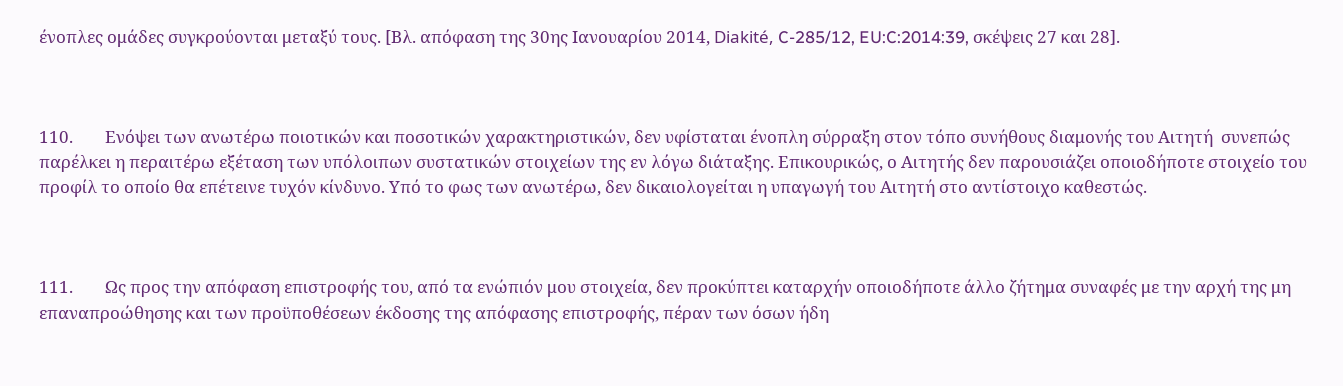ένοπλες ομάδες συγκρούονται μεταξύ τους. [Βλ. απόφαση της 30ης Ιανουαρίου 2014, Diakité, C-285/12, EU:C:2014:39, σκέψεις 27 και 28].



110.        Ενόψει των ανωτέρω ποιοτικών και ποσοτικών χαρακτηριστικών, δεν υφίσταται ένοπλη σύρραξη στον τόπο συνήθους διαμονής του Αιτητή  συνεπώς παρέλκει η περαιτέρω εξέταση των υπόλοιπων συστατικών στοιχείων της εν λόγω διάταξης. Επικουρικώς, ο Αιτητής δεν παρουσιάζει οποιοδήποτε στοιχείο του προφίλ το οποίο θα επέτεινε τυχόν κίνδυνο. Υπό το φως των ανωτέρω, δεν δικαιολογείται η υπαγωγή του Αιτητή στο αντίστοιχο καθεστώς.



111.        Ως προς την απόφαση επιστροφής του, από τα ενώπιόν μου στοιχεία, δεν προκύπτει καταρχήν οποιοδήποτε άλλο ζήτημα συναφές με την αρχή της μη επαναπροώθησης και των προϋποθέσεων έκδοσης της απόφασης επιστροφής, πέραν των όσων ήδη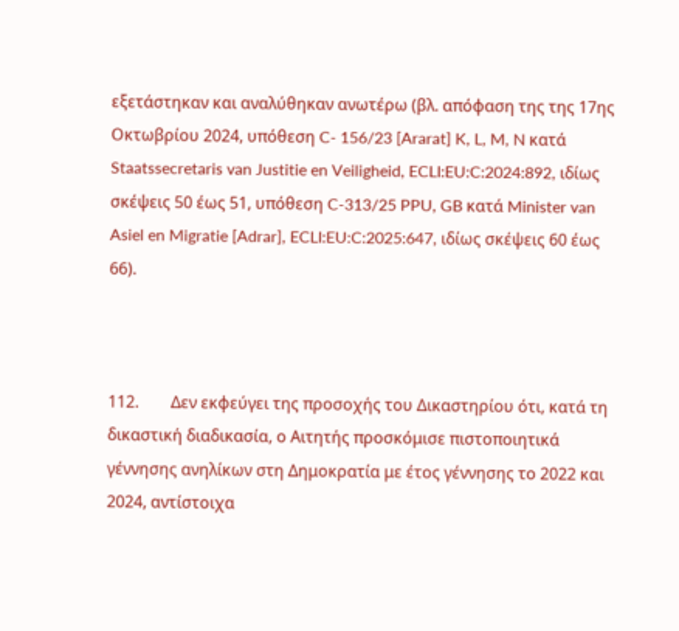εξετάστηκαν και αναλύθηκαν ανωτέρω (βλ. απόφαση της της 17ης Οκτωβρίου 2024, υπόθεση C- 156/23 [Ararat] K, L, M, N κατά Staatssecretaris van Justitie en Veiligheid, ECLI:EU:C:2024:892, ιδίως σκέψεις 50 έως 51, υπόθεση C-313/25 PPU, GB κατά Minister van Asiel en Migratie [Adrar], ECLI:EU:C:2025:647, ιδίως σκέψεις 60 έως 66).



112.        Δεν εκφεύγει της προσοχής του Δικαστηρίου ότι, κατά τη δικαστική διαδικασία, ο Αιτητής προσκόμισε πιστοποιητικά γέννησης ανηλίκων στη Δημοκρατία με έτος γέννησης το 2022 και 2024, αντίστοιχα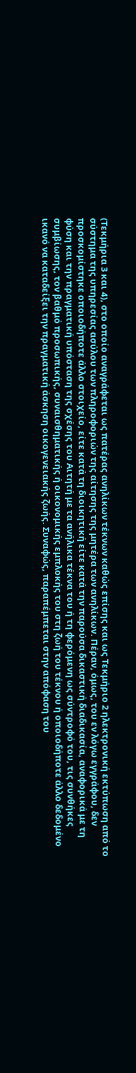(Τεκμήρια 3 και 4), στο οποίο αναγράφεται ως πατέρας ανηλίκων τέκνων καθώς επίσης και ως Τεκμήριο 2 ηλεκτρονική εκτύπωση από το σύστημα της υπηρεσίας ασύλου των πληροφοριών της αίτησης της μητέρα των ανηλίκων. Πέραν, όμως, του εν λόγω εγγράφου, δεν προσκομίστηκε οποιοδήποτε άλλο στοιχείο, είτε κατά τη διοικητική είτε κατά την παρούσα δικαστική διαδικασία, αναφορικά με τη φύση και την πραγματική υπόσταση της σχέσης του Αιτητή με τα ανήλικα τέκνα του ή τη φερόμενη ως σύντροφό του, τις συνθήκες συμβίωσης, τον βαθμό προσωπικής, συναισθηματικής ή οικονομικής εμπλοκής του στη ζωή του τέκνου ή οποιοδήποτε άλλο δεδομένο ικανό να καταδείξει την πραγματική άσκηση οικογενειακής ζωής. Συναφώς, παραπέμπεται στην απόφαση του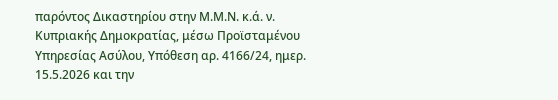παρόντος Δικαστηρίου στην Μ.Μ.Ν. κ.ά. ν. Κυπριακής Δημοκρατίας, μέσω Προϊσταμένου Υπηρεσίας Ασύλου, Υπόθεση αρ. 4166/24, ημερ. 15.5.2026 και την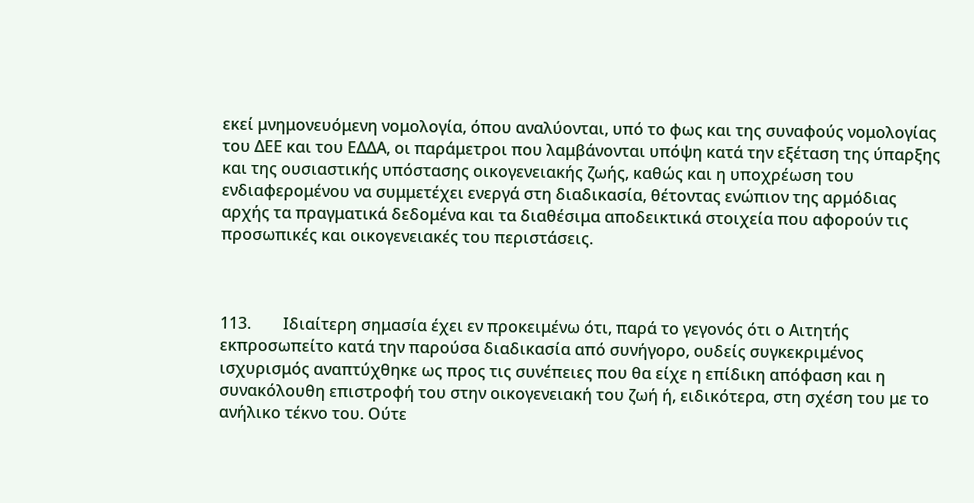εκεί μνημονευόμενη νομολογία, όπου αναλύονται, υπό το φως και της συναφούς νομολογίας του ΔΕΕ και του ΕΔΔΑ, οι παράμετροι που λαμβάνονται υπόψη κατά την εξέταση της ύπαρξης και της ουσιαστικής υπόστασης οικογενειακής ζωής, καθώς και η υποχρέωση του ενδιαφερομένου να συμμετέχει ενεργά στη διαδικασία, θέτοντας ενώπιον της αρμόδιας αρχής τα πραγματικά δεδομένα και τα διαθέσιμα αποδεικτικά στοιχεία που αφορούν τις προσωπικές και οικογενειακές του περιστάσεις.



113.        Ιδιαίτερη σημασία έχει εν προκειμένω ότι, παρά το γεγονός ότι ο Αιτητής εκπροσωπείτο κατά την παρούσα διαδικασία από συνήγορο, ουδείς συγκεκριμένος ισχυρισμός αναπτύχθηκε ως προς τις συνέπειες που θα είχε η επίδικη απόφαση και η συνακόλουθη επιστροφή του στην οικογενειακή του ζωή ή, ειδικότερα, στη σχέση του με το ανήλικο τέκνο του. Ούτε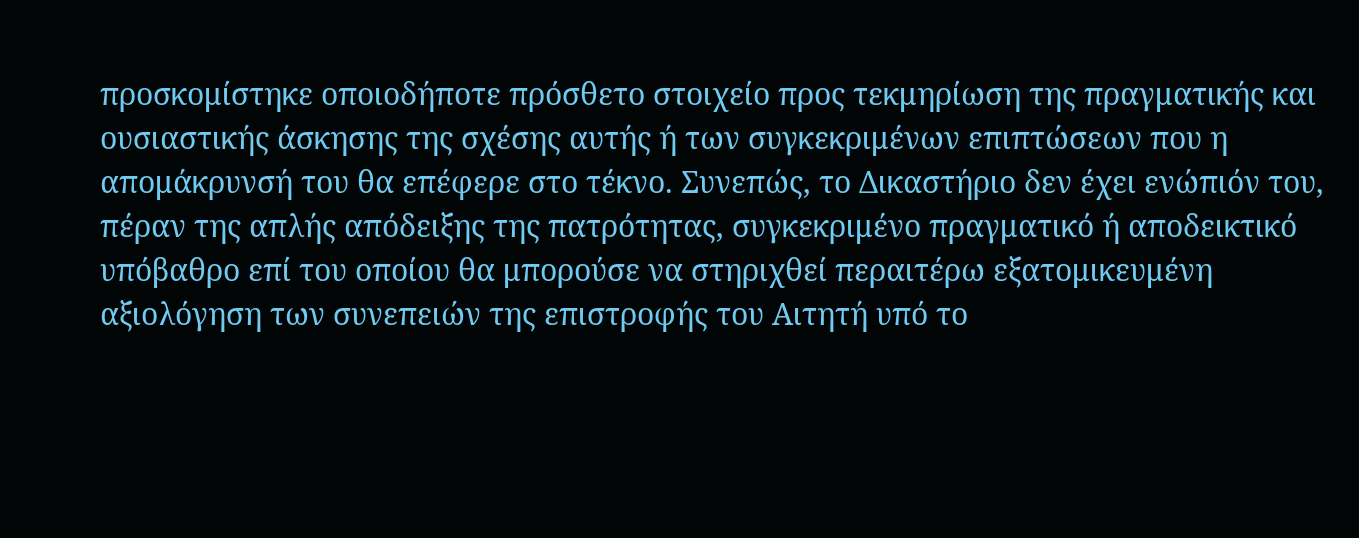προσκομίστηκε οποιοδήποτε πρόσθετο στοιχείο προς τεκμηρίωση της πραγματικής και ουσιαστικής άσκησης της σχέσης αυτής ή των συγκεκριμένων επιπτώσεων που η απομάκρυνσή του θα επέφερε στο τέκνο. Συνεπώς, το Δικαστήριο δεν έχει ενώπιόν του, πέραν της απλής απόδειξης της πατρότητας, συγκεκριμένο πραγματικό ή αποδεικτικό υπόβαθρο επί του οποίου θα μπορούσε να στηριχθεί περαιτέρω εξατομικευμένη αξιολόγηση των συνεπειών της επιστροφής του Αιτητή υπό το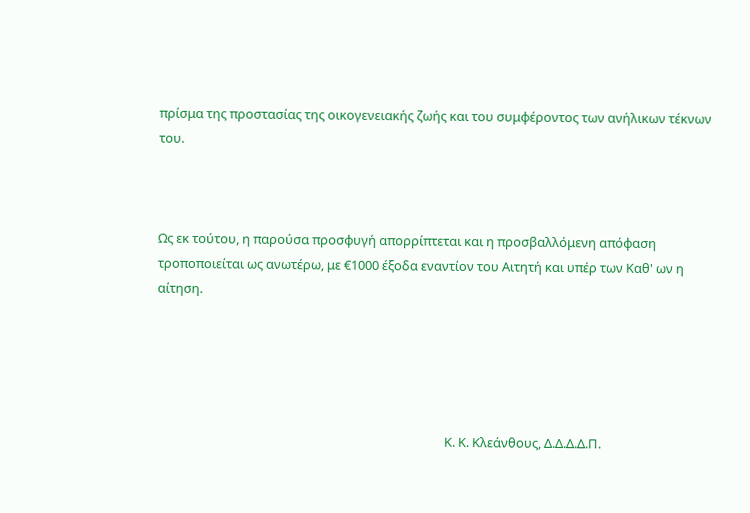πρίσμα της προστασίας της οικογενειακής ζωής και του συμφέροντος των ανήλικων τέκνων του.



Ως εκ τούτου, η παρούσα προσφυγή απορρίπτεται και η προσβαλλόμενη απόφαση τροποποιείται ως ανωτέρω, με €1000 έξοδα εναντίον του Αιτητή και υπέρ των Καθ' ων η αίτηση.





                                                                                                Κ. Κ. Κλεάνθους, Δ.Δ.Δ.Δ.Π.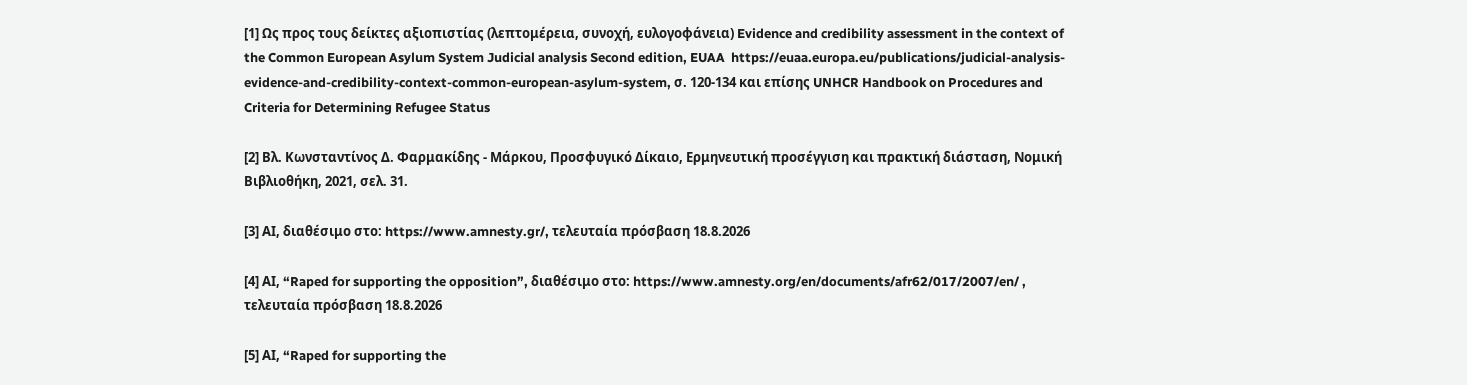[1] Ως προς τους δείκτες αξιοπιστίας (λεπτομέρεια, συνοχή, ευλογοφάνεια) Evidence and credibility assessment in the context of the Common European Asylum System Judicial analysis Second edition, EUAA  https://euaa.europa.eu/publications/judicial-analysis-evidence-and-credibility-context-common-european-asylum-system, σ. 120-134 και επίσης UNHCR Handbook on Procedures and Criteria for Determining Refugee Status

[2] Βλ. Κωνσταντίνος Δ. Φαρμακίδης - Μάρκου, Προσφυγικό Δίκαιο, Ερμηνευτική προσέγγιση και πρακτική διάσταση, Νομική Βιβλιοθήκη, 2021, σελ. 31.

[3] ΑΙ, διαθέσιμο στο: https://www.amnesty.gr/, τελευταία πρόσβαση 18.8.2026

[4] ΑΙ, “Raped for supporting the opposition”, διαθέσιμο στο: https://www.amnesty.org/en/documents/afr62/017/2007/en/ , τελευταία πρόσβαση 18.8.2026

[5] ΑΙ, “Raped for supporting the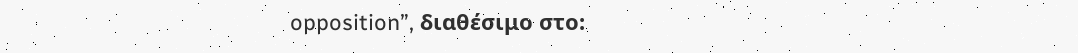opposition”, διαθέσιμο στο: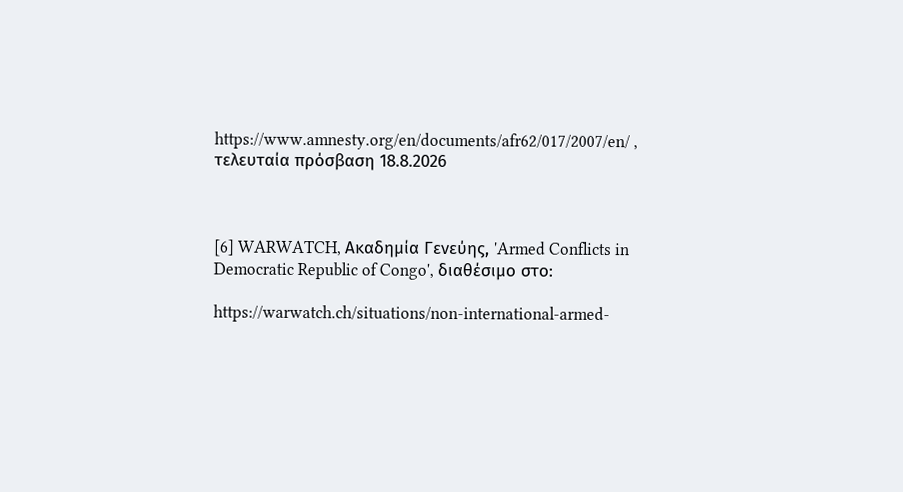https://www.amnesty.org/en/documents/afr62/017/2007/en/ , τελευταία πρόσβαση 18.8.2026



[6] WARWATCH, Ακαδημία Γενεύης, 'Armed Conflicts in Democratic Republic of Congo', διαθέσιμο στο:

https://warwatch.ch/situations/non-international-armed-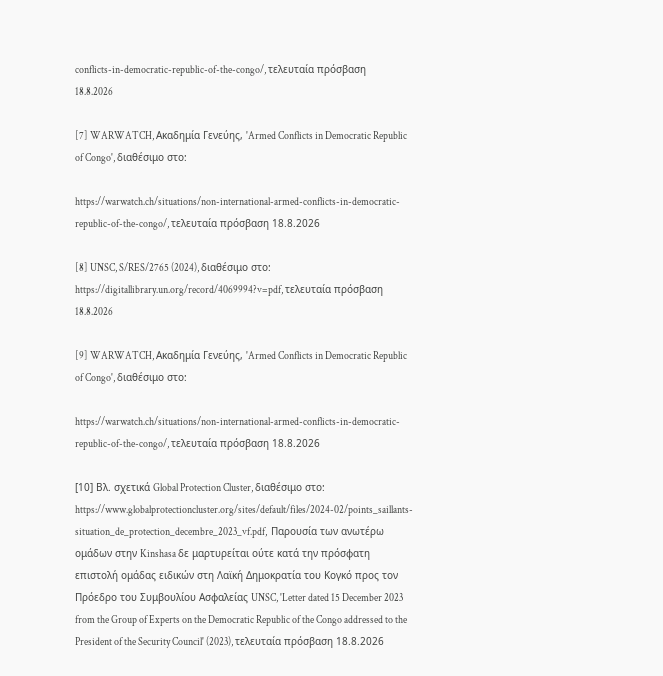conflicts-in-democratic-republic-of-the-congo/, τελευταία πρόσβαση 18.8.2026

[7] WARWATCH, Ακαδημία Γενεύης, 'Armed Conflicts in Democratic Republic of Congo', διαθέσιμο στο:

https://warwatch.ch/situations/non-international-armed-conflicts-in-democratic-republic-of-the-congo/, τελευταία πρόσβαση 18.8.2026

[8] UNSC, S/RES/2765 (2024), διαθέσιμο στο: https://digitallibrary.un.org/record/4069994?v=pdf, τελευταία πρόσβαση 18.8.2026

[9] WARWATCH, Ακαδημία Γενεύης, 'Armed Conflicts in Democratic Republic of Congo', διαθέσιμο στο:

https://warwatch.ch/situations/non-international-armed-conflicts-in-democratic-republic-of-the-congo/, τελευταία πρόσβαση 18.8.2026

[10] Βλ. σχετικά Global Protection Cluster, διαθέσιμο στο: https://www.globalprotectioncluster.org/sites/default/files/2024-02/points_saillants-situation_de_protection_decembre_2023_vf.pdf,  Παρουσία των ανωτέρω ομάδων στην Kinshasa δε μαρτυρείται ούτε κατά την πρόσφατη επιστολή ομάδας ειδικών στη Λαϊκή Δημοκρατία του Κογκό προς τον Πρόεδρο του Συμβουλίου Ασφαλείας UNSC, 'Letter dated 15 December 2023 from the Group of Experts on the Democratic Republic of the Congo addressed to the President of the Security Council' (2023), τελευταία πρόσβαση 18.8.2026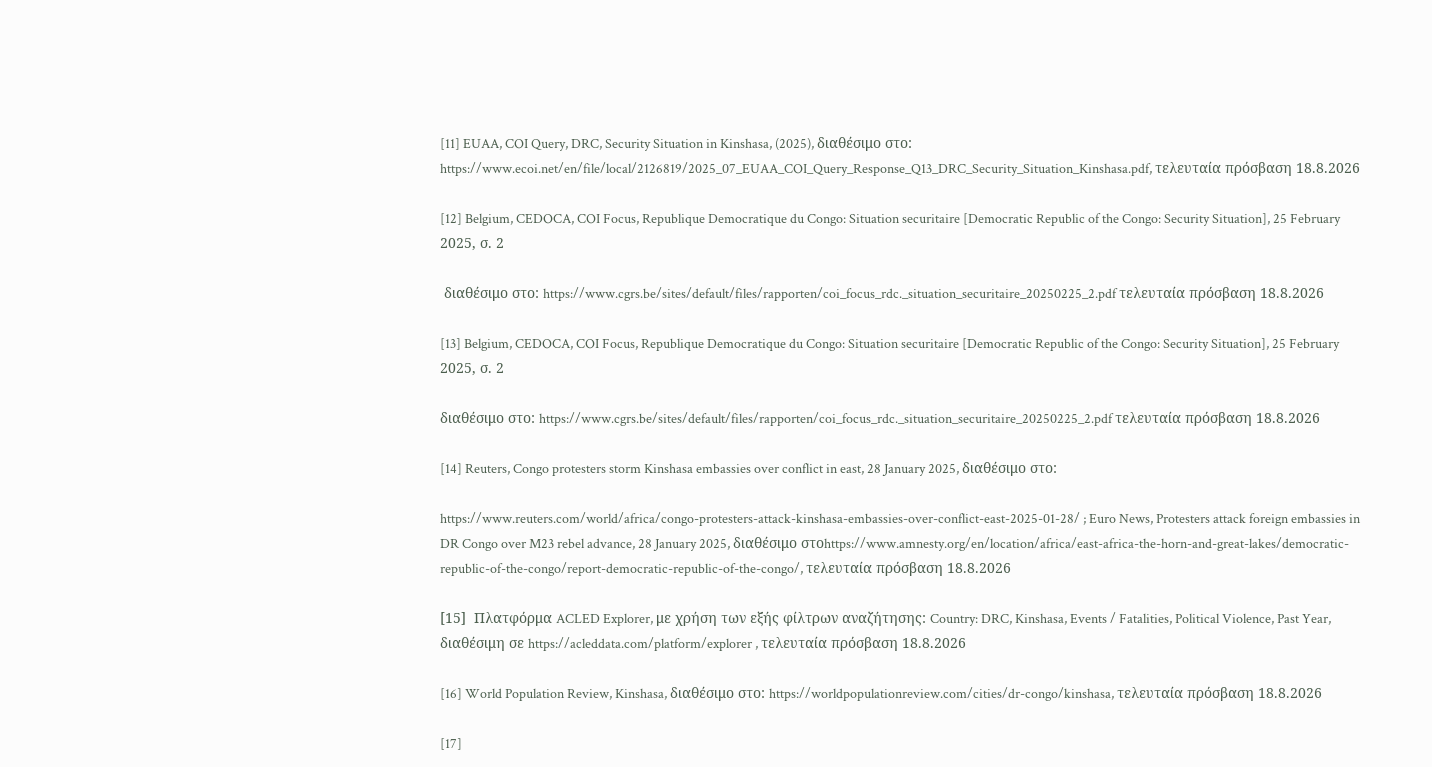[11] EUAA, COI Query, DRC, Security Situation in Kinshasa, (2025), διαθέσιμο στο: https://www.ecoi.net/en/file/local/2126819/2025_07_EUAA_COI_Query_Response_Q13_DRC_Security_Situation_Kinshasa.pdf, τελευταία πρόσβαση 18.8.2026

[12] Belgium, CEDOCA, COI Focus, Republique Democratique du Congo: Situation securitaire [Democratic Republic of the Congo: Security Situation], 25 February 2025, σ. 2

 διαθέσιμο στο: https://www.cgrs.be/sites/default/files/rapporten/coi_focus_rdc._situation_securitaire_20250225_2.pdf τελευταία πρόσβαση 18.8.2026

[13] Belgium, CEDOCA, COI Focus, Republique Democratique du Congo: Situation securitaire [Democratic Republic of the Congo: Security Situation], 25 February 2025, σ. 2

διαθέσιμο στο: https://www.cgrs.be/sites/default/files/rapporten/coi_focus_rdc._situation_securitaire_20250225_2.pdf τελευταία πρόσβαση 18.8.2026

[14] Reuters, Congo protesters storm Kinshasa embassies over conflict in east, 28 January 2025, διαθέσιμο στο:

https://www.reuters.com/world/africa/congo-protesters-attack-kinshasa-embassies-over-conflict-east-2025-01-28/ ; Euro News, Protesters attack foreign embassies in DR Congo over M23 rebel advance, 28 January 2025, διαθέσιμο στοhttps://www.amnesty.org/en/location/africa/east-africa-the-horn-and-great-lakes/democratic-republic-of-the-congo/report-democratic-republic-of-the-congo/, τελευταία πρόσβαση 18.8.2026

[15]  Πλατφόρμα ACLED Explorer, με χρήση των εξής φίλτρων αναζήτησης: Country: DRC, Kinshasa, Events / Fatalities, Political Violence, Past Year, διαθέσιμη σε https://acleddata.com/platform/explorer , τελευταία πρόσβαση 18.8.2026

[16] World Population Review, Kinshasa, διαθέσιμο στο: https://worldpopulationreview.com/cities/dr-congo/kinshasa, τελευταία πρόσβαση 18.8.2026

[17]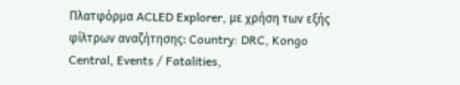Πλατφόρμα ACLED Explorer, με χρήση των εξής φίλτρων αναζήτησης: Country: DRC, Kongo Central, Events / Fatalities,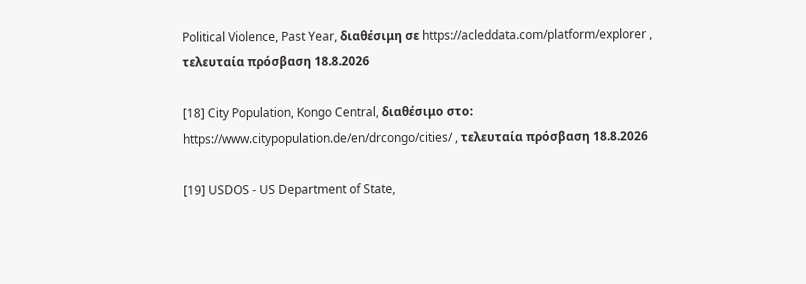Political Violence, Past Year, διαθέσιμη σε https://acleddata.com/platform/explorer , τελευταία πρόσβαση 18.8.2026

[18] City Population, Kongo Central, διαθέσιμο στο: https://www.citypopulation.de/en/drcongo/cities/ , τελευταία πρόσβαση 18.8.2026

[19] USDOS - US Department of State,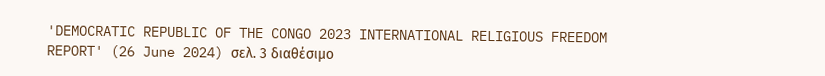'DEMOCRATIC REPUBLIC OF THE CONGO 2023 INTERNATIONAL RELIGIOUS FREEDOM REPORT' (26 June 2024) σελ. 3 διαθέσιμο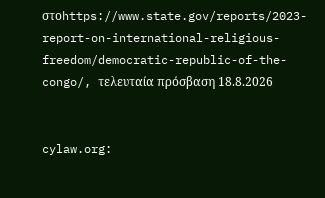στοhttps://www.state.gov/reports/2023-report-on-international-religious-freedom/democratic-republic-of-the-congo/, τελευταία πρόσβαση 18.8.2026


cylaw.org: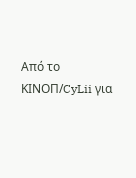Από το ΚΙΝOΠ/CyLii για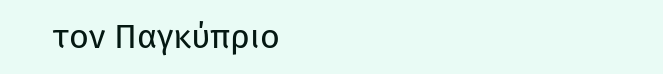τον Παγκύπριο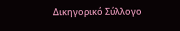Δικηγορικό Σύλλογο